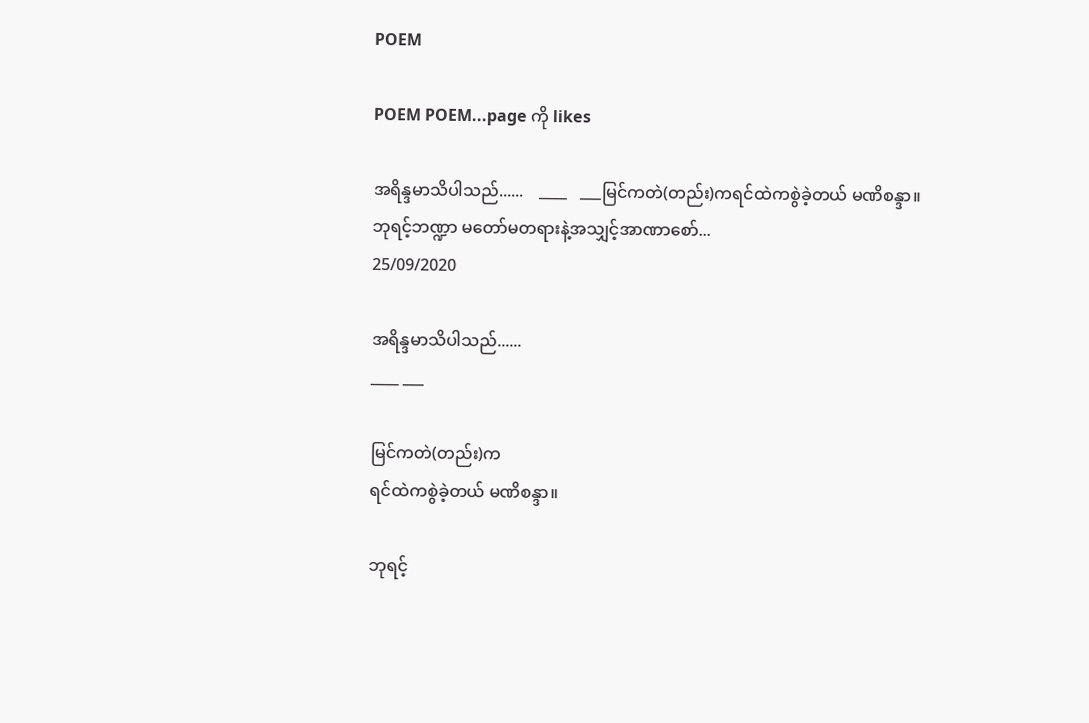POEM

POEM POEM...page ကို likes

အရိန္ဒမာသိပါသည်......    ____   ___မြင်ကတဲ(တည်း)ကရင်ထဲကစွဲခဲ့တယ် မဏိစန္ဒာ။ဘုရင့်ဘဏ္ဍာ မတော်မတရားနဲ့အသျှင့်အာဏာစော်...
25/09/2020

အရိန္ဒမာသိပါသည်......
____ ___

မြင်ကတဲ(တည်း)က
ရင်ထဲကစွဲခဲ့တယ် မဏိစန္ဒာ။

ဘုရင့်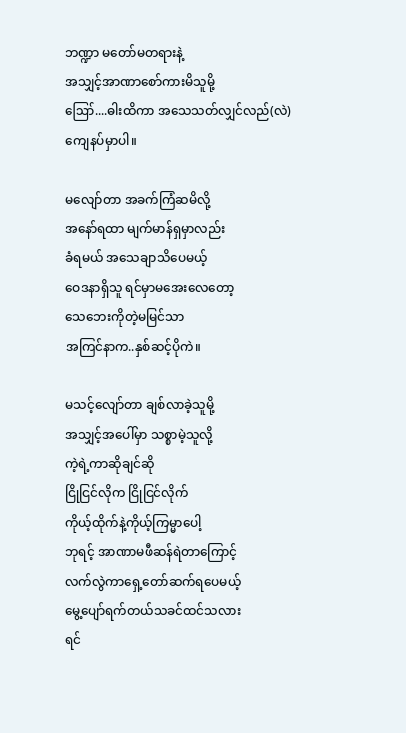ဘဏ္ဍာ မတော်မတရားနဲ့
အသျှင့်အာဏာစော်ကားမိသူမို့
ဪ....ဓါးထိကာ အသေသတ်လျှင်လည်(လဲ)
ကျေနပ်မှာပါ။

မလျော်တာ အခက်ကြံဆမိလို့
အနော်ရထာ မျက်မာန်ရှမှာလည်း
ခံရမယ် အသေချာသိပေမယ့်
ဝေဒနာရှိသူ ရင်မှာမအေးလေတော့
သေဘေးကိုတဲ့မမြင်သာ
အကြင်နာက..နှစ်ဆင့်ပိုကဲ။

မသင့်လျော်တာ ချစ်လာခဲ့သူမို့
အသျှင့်အပေါ်မှာ သစ္စာမဲ့သူလို့
ကဲ့ရဲ့ကာဆိုချင်ဆို
ငြိုငြင်လိုက ငြိုငြင်လိုက်
ကိုယ့်ထိုက်နဲ့ကိုယ့်ကြမ္မာပေါ့
ဘုရင့် အာဏာမဖီဆန်ရဲတာကြောင့်
လက်လွဲကာရှေ့တော်ဆက်ရပေမယ့်
မွေ့ပျော်ရက်တယ်သခင်ထင်သလား
ရင်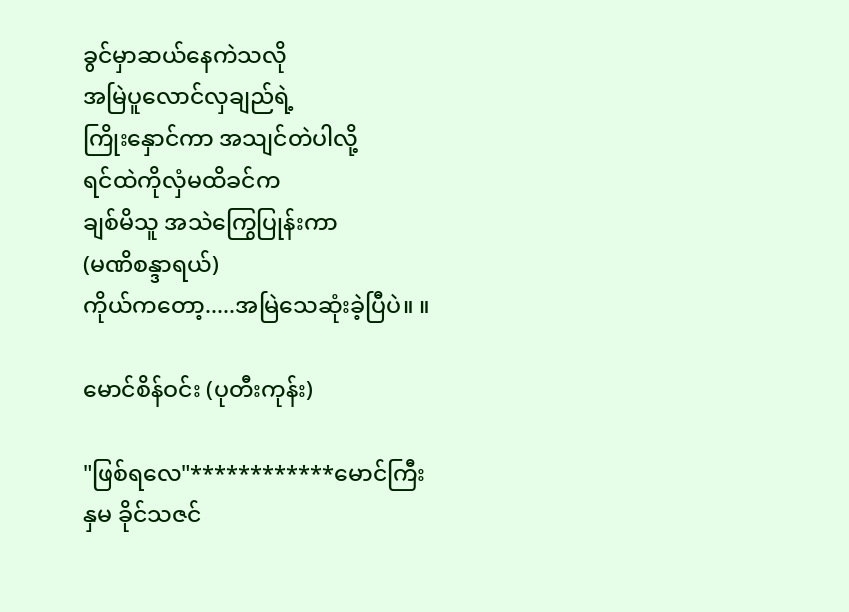ခွင်မှာဆယ်နေကဲသလို
အမြဲပူလောင်လှချည်ရဲ့
ကြိုးနှောင်ကာ အသျင်တဲပါလို့
ရင်ထဲကိုလှံမထိခင်က
ချစ်မိသူ အသဲကြွေပြုန်းကာ
(မဏိစန္ဒာရယ်)
ကိုယ်ကတော့.....အမြဲသေဆုံးခဲ့ပြီပဲ။ ။

မောင်စိန်ဝင်း (ပုတီးကုန်း)

"ဖြစ်ရလေ"************မောင်ကြီးနှမ ခိုင်သဇင်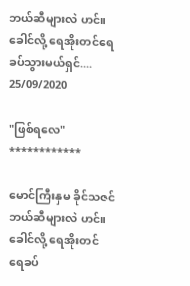ဘယ်ဆီများလဲ ဟင်။ခေါင်လို့ ရေအိုးတင်ရေခပ်သွားမယ်ရှင်....
25/09/2020

"ဖြစ်ရလေ"
************

မောင်ကြီးနှမ ခိုင်သဇင်
ဘယ်ဆီများလဲ ဟင်။
ခေါင်လို့ ရေအိုးတင်
ရေခပ်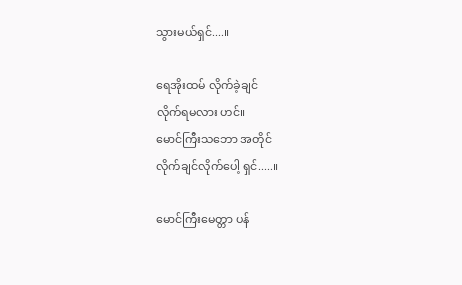သွားမယ်ရှင်....။

ရေအိုးထမ် လိုက်ခဲ့ချင်
လိုက်ရမလား ဟင်။
မောင်ကြီးသဘော အတိုင်
လိုက်ချင်လိုက်ပေါ့ ရှင်.....။

မောင်ကြီးမေတ္တာ ပန်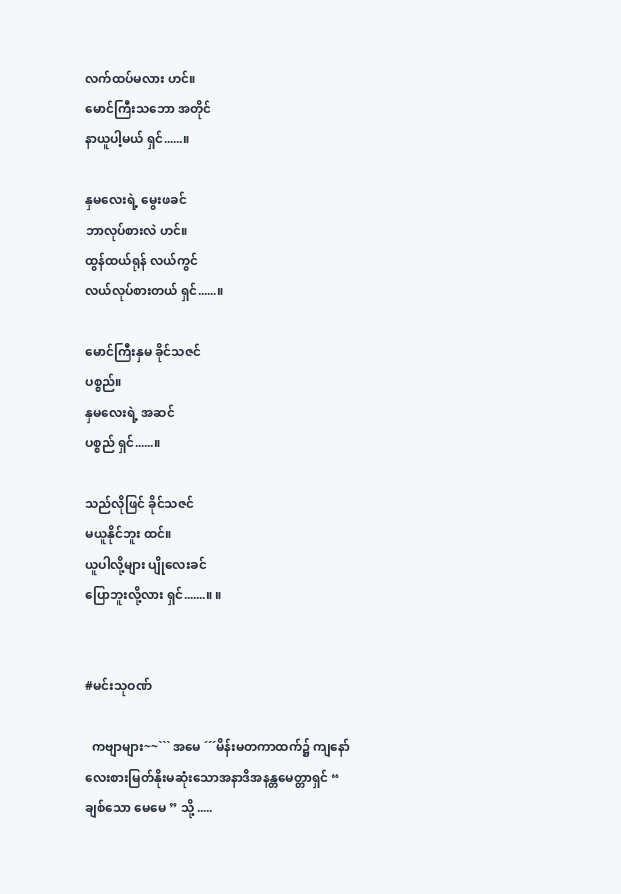လက်ထပ်မလား ဟင်။
မောင်ကြီးသဘော အတိုင်
နာယူပါ့မယ် ရှင်......။

နှမလေးရဲ့ မွေးဖခင်
ဘာလုပ်စားလဲ ဟင်။
ထွန်ထယ်ရုန် လယ်ကွင်
လယ်လုပ်စားတယ် ရှင်......။

မောင်ကြီးနှမ ခိုင်သဇင်
ပစ္စည်။
နှမလေးရဲ့ အဆင်
ပစ္စည် ရှင်......။

သည်လိုဖြင် ခိုင်သဇင်
မယူနိုင်ဘူး ထင်။
ယူပါလို့များ ပျိုလေးခင်
ပြောဘူးလို့လား ရှင်.......။ ။


#မင်းသုဝဏ်

  ကဗျာများ~~``` အမေ ´´´မိန်းမတကာထက်၌ ကျနော်လေးစားမြတ်နိုးမဆုံးသောအနာဒိအနန္တမေတ္တာရှင် “ ချစ်သော မေမေ ” သို့ .....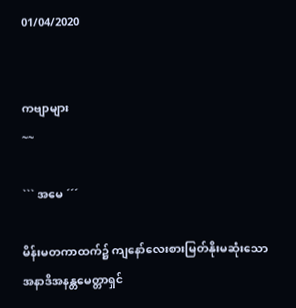01/04/2020


ကဗျာများ
~~

``` အမေ ´´´

မိန်းမတကာထက်၌ ကျနော်လေးစားမြတ်နိုးမဆုံးသော
အနာဒိအနန္တမေတ္တာရှင်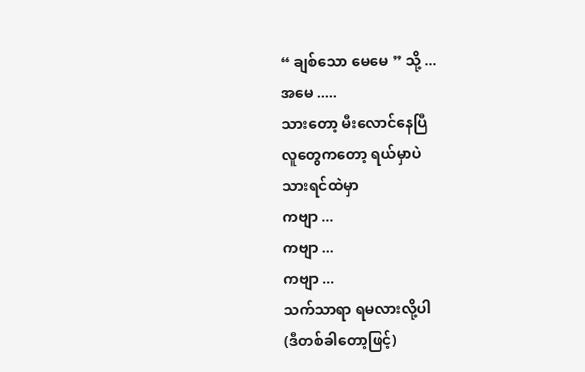“ ချစ်သော မေမေ ” သို့ ...
အမေ .....
သားတော့ မီးလောင်နေပြီ
လူတွေကတော့ ရယ်မှာပဲ
သားရင်ထဲမှာ
ကဗျာ ...
ကဗျာ ...
ကဗျာ ...
သက်သာရာ ရမလားလို့ပါ
(ဒီတစ်ခါတော့ဖြင့်)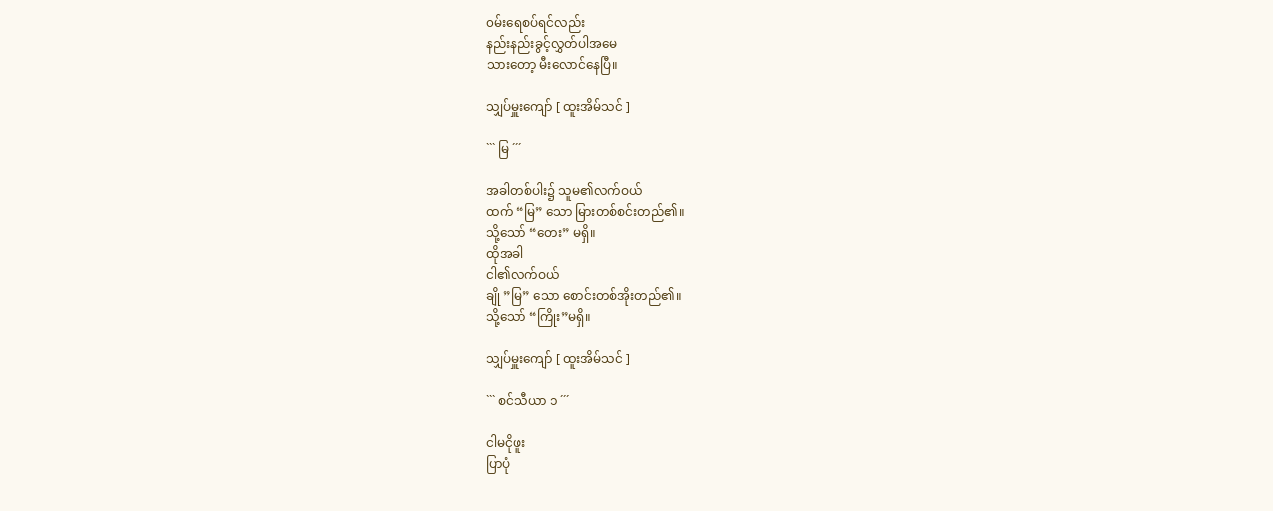၀မ်းရေစပ်ရင်လည်း
နည်းနည်းခွင့်လွှတ်ပါအမေ
သားတော့ မီးလောင်နေပြီ။

သျှပ်မှူးကျော် [ ထူးအိမ်သင် ]

``` မြ ´´´

အခါတစ်ပါး၌ သူမ၏လက်ဝယ်
ထက် “မြ” သော မြားတစ်စင်းတည်၏။
သို့သော် “တေး” မရှိ။
ထိုအခါ
ငါ၏လက်ဝယ်
ချို ”မြ” သော စောင်းတစ်အိုးတည်၏။
သို့သော် “ကြိုး”မရှိ။

သျှပ်မှူးကျော် [ ထူးအိမ်သင် ]

``` စင်သီယာ ၁ ´´´

ငါမငိုဖူး
ပြာပုံ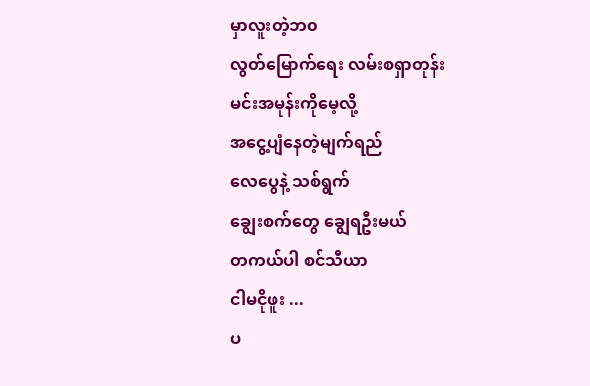မှာလူးတဲ့ဘ၀
လွတ်မြောက်ရေး လမ်းစရှာတုန်း
မင်းအမုန်းကိုမေ့လို့
အငွေ့ပျံနေတဲ့မျက်ရည်
လေပွေနဲ့ သစ်ရွက်
ချွေးစက်တွေ ချွေရဦးမယ်
တကယ်ပါ စင်သီယာ
ငါမငိုဖူး ...
ပ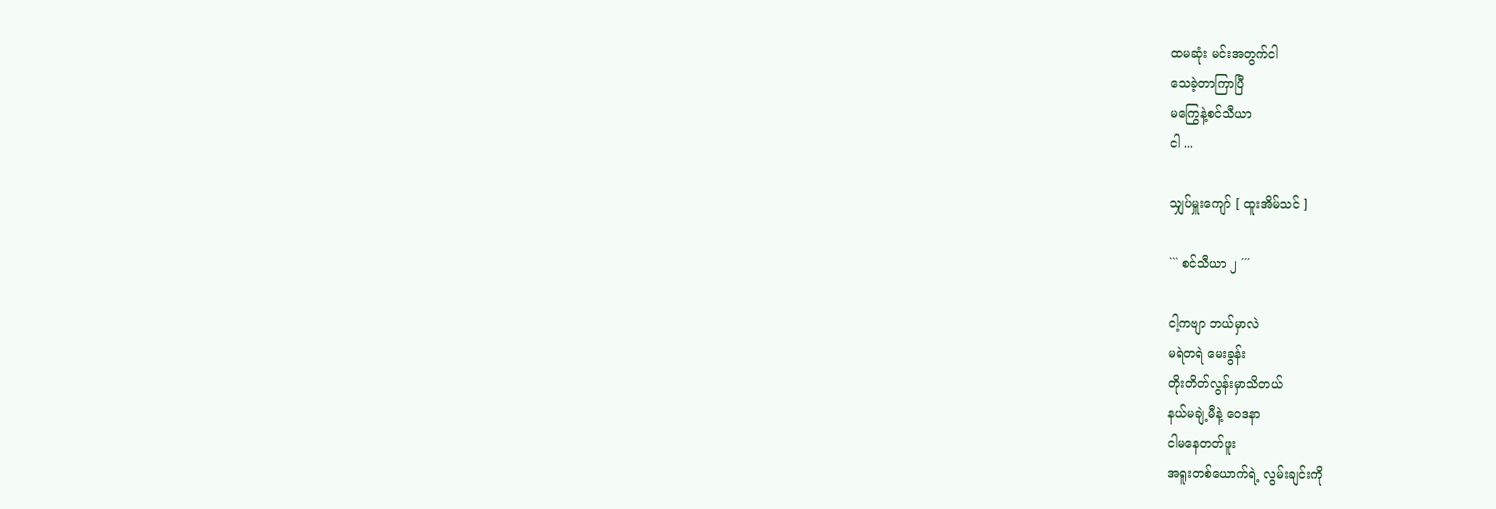ထမဆုံး မင်းအတွက်ငါ
သေခဲ့တာကြာပြီ
မကြွေနဲ့စင်သီယာ
ငါ ...

သျှပ်မှူးကျော် [ ထူးအိမ်သင် ]

``` စင်သီယာ ၂ ´´´

ငါ့ကဗျာ ဘယ်မှာလဲ
မရဲတရဲ မေးခွန်း
တိုးတိတ်လွန်းမှာသိတယ်
နယ်မချဲ့မီနဲ့ ဝေဒနာ
ငါမနေတတ်ဖူး
အရူးတစ်ယောက်ရဲ့ လွမ်းချင်းကို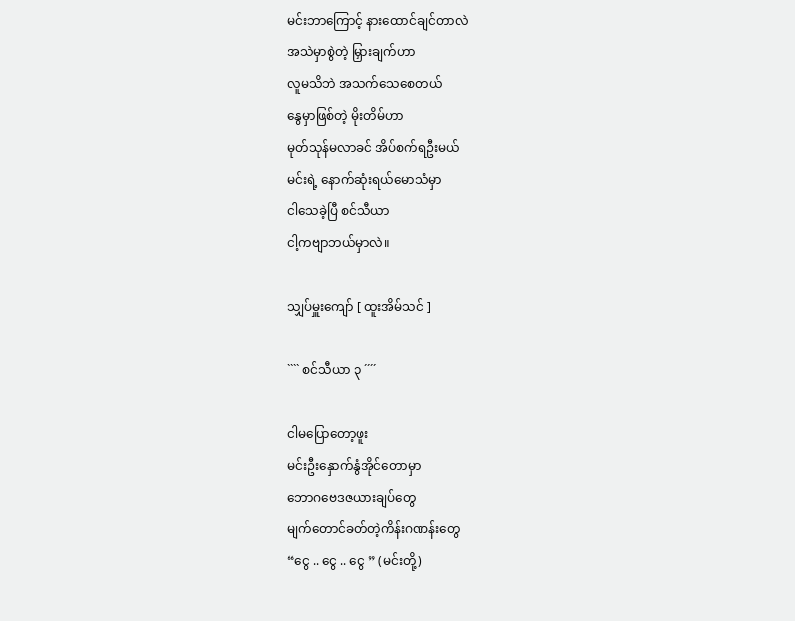မင်းဘာကြောင့် နားထောင်ချင်တာလဲ
အသဲမှာစွဲတဲ့ မြှားချက်ဟာ
လူမသိဘဲ အသက်သေစေတယ်
နွေမှာဖြစ်တဲ့ မိုးတိမ်ဟာ
မုတ်သုန်မလာခင် အိပ်စက်ရဦးမယ်
မင်းရဲ့ နောက်ဆုံးရယ်မောသံမှာ
ငါသေခဲ့ပြီ စင်သီယာ
ငါ့ကဗျာဘယ်မှာလဲ။

သျှပ်မှူးကျော် [ ထူးအိမ်သင် ]

```` စင်သီယာ ၃ ´´´´

ငါမပြောတော့ဖူး
မင်းဦးနှောက်နွံအိုင်တောမှာ
ဘောဂဗေဒဇယားချပ်တွေ
မျက်တောင်ခတ်တဲ့ကိန်းဂဏန်းတွေ
“ငွေ .. ငွေ .. ငွေ ” (မင်းတို့)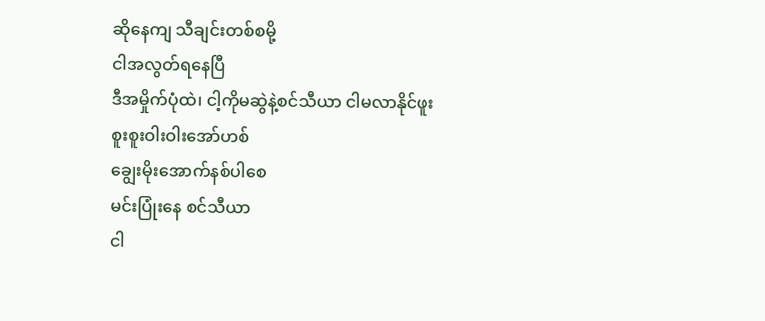ဆိုနေကျ သီချင်းတစ်စမို့
ငါအလွတ်ရနေပြီ
ဒီအမှိုက်ပုံထဲ၊ ငါ့ကိုမဆွဲနဲ့စင်သီယာ ငါမလာနိုင်ဖူး
စူးစူးဝါးဝါးအော်ဟစ်
ချွေးမိုးအောက်နစ်ပါစေ
မင်းပြုံးနေ စင်သီယာ
ငါ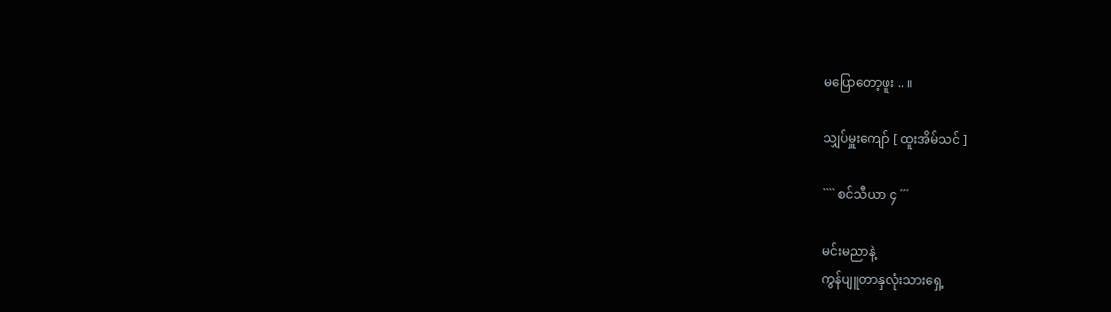မပြောတော့ဖူး .. ။

သျှပ်မှူးကျော် [ ထူးအိမ်သင် ]

```` စင်သီယာ ၄ ´´´

မင်းမညာနဲ့
ကွန်ပျူတာနှလုံးသားရှေ့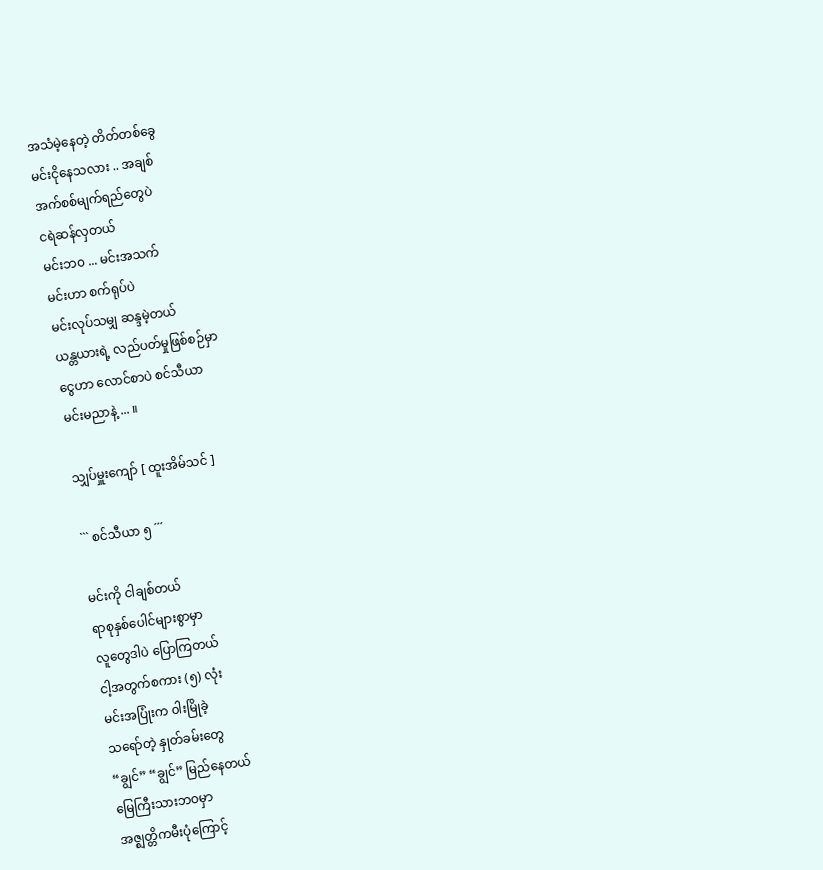အသံမဲ့နေတဲ့ တိတ်တစ်ခွေ
မင်းငိုနေသလား .. အချစ်
အက်စစ်မျက်ရည်တွေပဲ
ငရဲဆန်လှတယ်
မင်းဘ၀ ... မင်းအသက်
မင်းဟာ စက်ရုပ်ပဲ
မင်းလုပ်သမျှ ဆန္ဒမဲ့တယ်
ယန္တယားရဲ့ လည်ပတ်မှုဖြစ်စဉ်မှာ
ငွေဟာ လောင်စာပဲ စင်သီယာ
မင်းမညာနဲ့ ... ။

သျှပ်မှူးကျော် [ ထူးအိမ်သင် ]

``` စင်သီယာ ၅ ´´´

မင်းကို ငါချစ်တယ်
ရာစုနှစ်ပေါင်များစွာမှာ
လူတွေဒါပဲ ပြောကြတယ်
ငါ့အတွက်စကား (၅) လုံး
မင်းအပြုံးက ၀ါးမြိုခဲ့
သရော်တဲ့ နှုတ်ခမ်းတွေ
“ချွင်” “ချွင်” မြည်နေတယ်
မြေကြီးသားဘဝမှာ
အဇ္ဈတ္တိကမီးပုံကြောင့်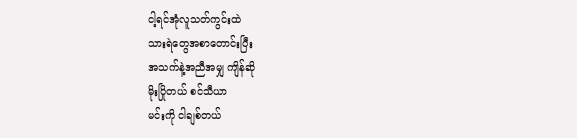ငါ့ရင်အုံလူသတ်ကွင်းထဲ
သားရဲတွေအစာတောင်းပြီး
အသက်နဲ့အညီအမျှ ကျိန်ဆို
မိုးပြိုတယ် စင်သီယာ
မင်းကို ငါချစ်တယ်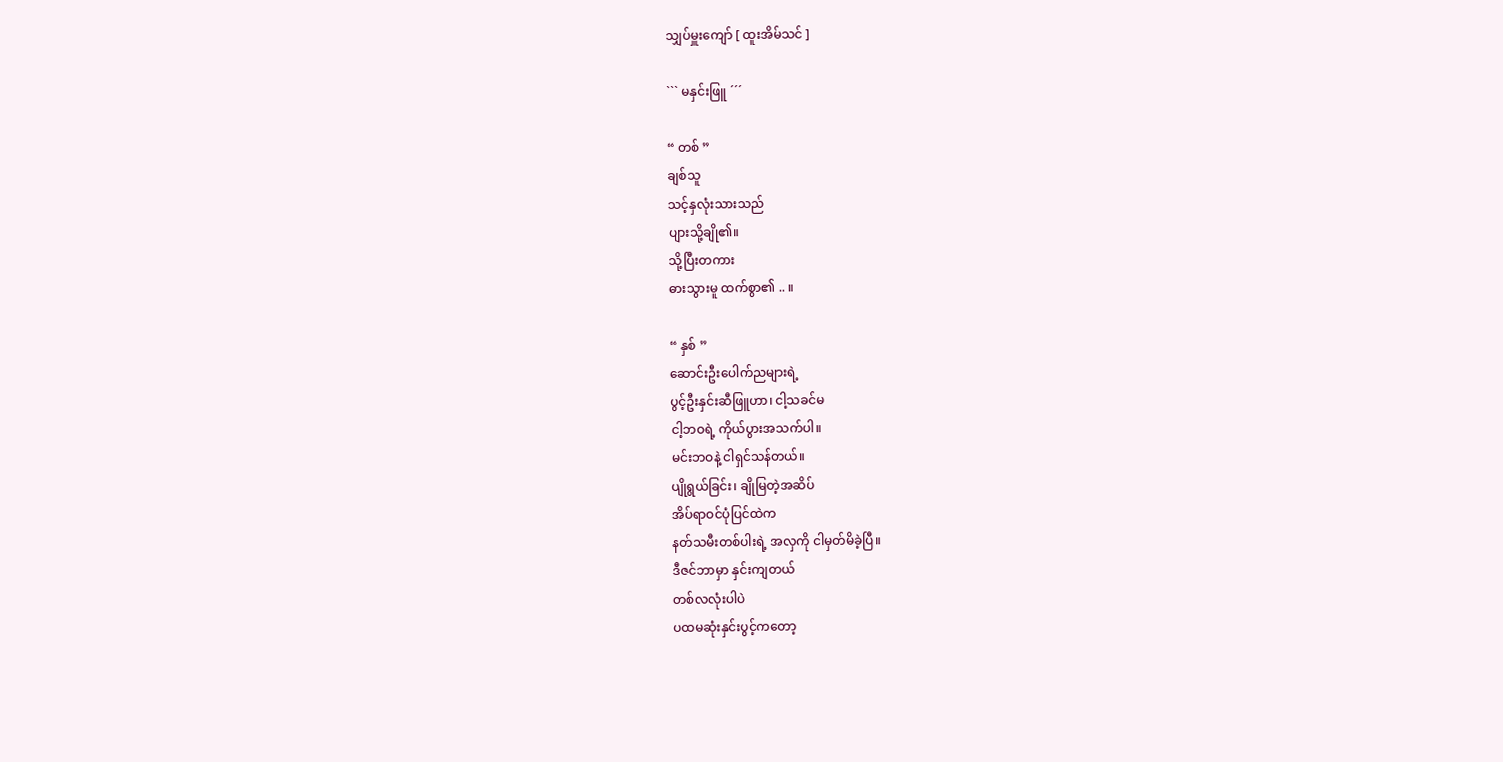သျှပ်မှူးကျော် [ ထူးအိမ်သင် ]

``` မနှင်းဖြူ ´´´

“ တစ် ”
ချစ်သူ
သင့်နှလုံးသားသည်
ပျားသို့ချို၏။
သို့ပြီးတကား
ဓားသွားမူ ထက်စွာ၏ .. ။

“ နှစ် ”
ဆောင်းဦးပေါက်ညများရဲ့
ပွင့်ဦးနှင်းဆီဖြူဟာ၊ ငါ့သခင်မ
ငါ့ဘဝရဲ့ ကိုယ်ပွားအသက်ပါ။
မင်းဘဝနဲ့ ငါရှင်သန်တယ်။
ပျိုရွယ်ခြင်း၊ ချိုမြတဲ့အဆိပ်
အိပ်ရာဝင်ပုံပြင်ထဲက
နတ်သမီးတစ်ပါးရဲ့ အလှကို ငါမှတ်မိခဲ့ပြီ။
ဒီဇင်ဘာမှာ နှင်းကျတယ်
တစ်လလုံးပါပဲ
ပထမဆုံးနှင်းပွင့်ကတော့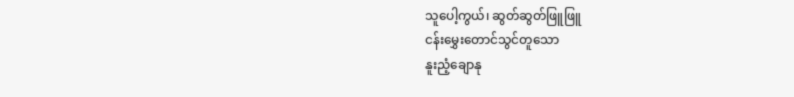သူပေါ့ကွယ်၊ ဆွတ်ဆွတ်ဖြူဖြူ
ငန်းမွှေးတောင်သွင်တူသော
နူးညံ့ချောနု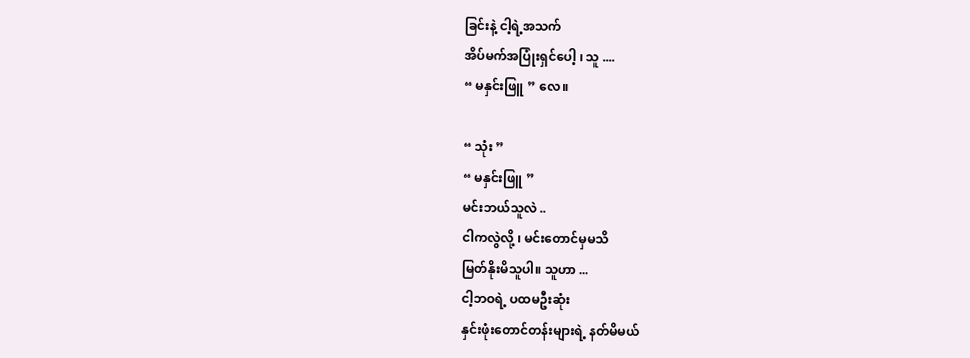ခြင်းနဲ့ ငါ့ရဲ့အသက်
အိပ်မက်အပြုံးရှင်ပေါ့ ၊ သူ ....
“ မနှင်းဖြူ ” လေ။

“ သုံး ”
“ မနှင်းဖြူ ”
မင်းဘယ်သူလဲ ..
ငါကလွဲလို့ ၊ မင်းတောင်မှမသိ
မြတ်နိုးမိသူပါ။ သူဟာ ...
ငါ့ဘဝရဲ့ ပထမဦးဆုံး
နှင်းဖုံးတောင်တန်းများရဲ့ နတ်မိမယ်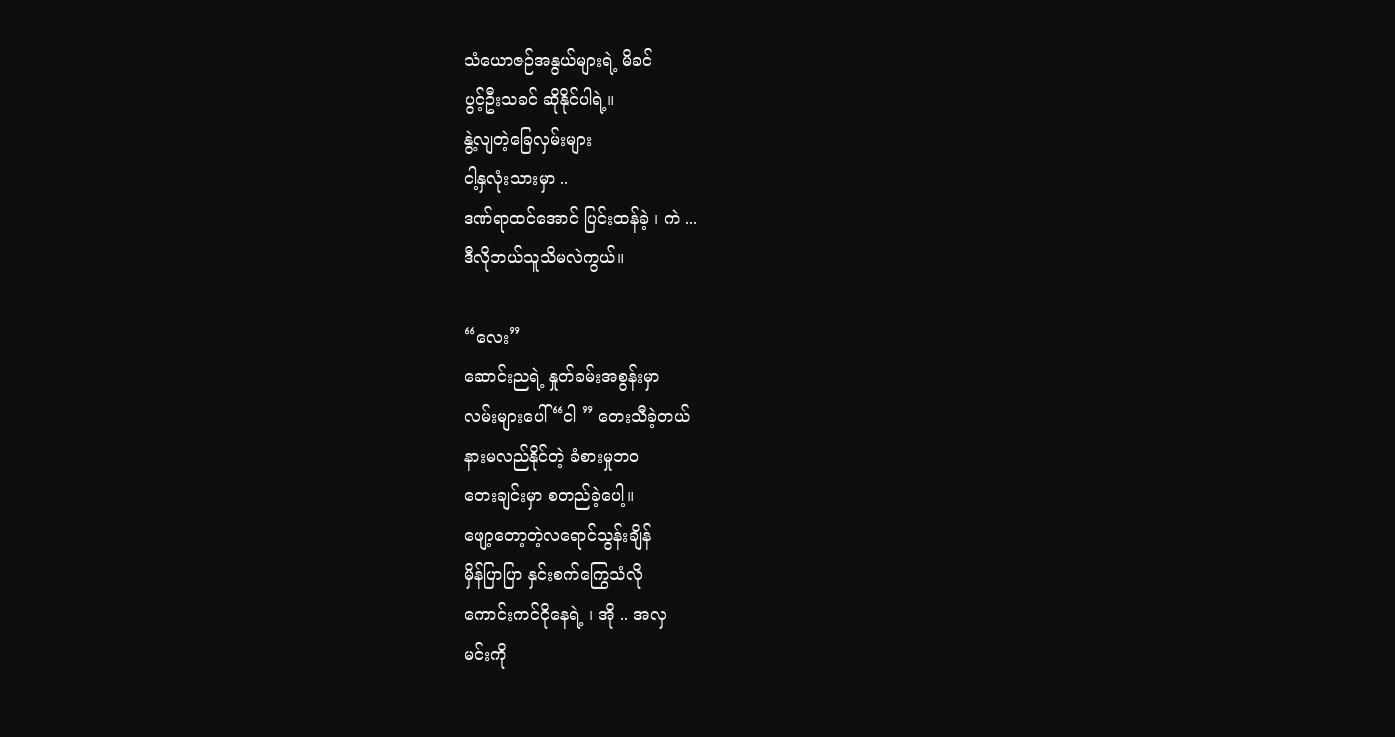သံယောဇဉ်အနွယ်များရဲ့ မိခင်
ပွင့်ဦးသခင် ဆိုနိုင်ပါရဲ့။
နွဲ့လျတဲ့ခြေလှမ်းများ
ငါ့နှလုံးသားမှာ ..
ဒဏ်ရာထင်အောင် ပြင်းထန်ခဲ့ ၊ ကဲ ...
ဒီလိုဘယ်သူသိမလဲကွယ်။

“လေး”
ဆောင်းညရဲ့ နှုတ်ခမ်းအစွန်းမှာ
လမ်းများပေါ် “ငါ ” တေးသီခဲ့တယ်
နားမလည်နိုင်တဲ့ ခံစားမှုဘ၀
တေးချင်းမှာ စတည်ခဲ့ပေါ့။
ဖျော့တော့တဲ့လရောင်သွန်းချိန်
မှိန်ပြာပြာ နှင်းစက်ကြွေသံလို
ကောင်းကင်ငိုနေရဲ့ ၊ အို .. အလှ
မင်းကို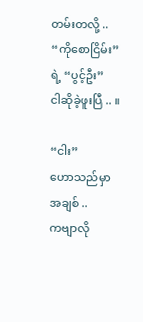တမ်းတလို့ ..
“ကိုစောငြိမ်း” ရဲ့ “ပွင့်ဦး”
ငါဆိုခဲ့ဖူးပြီ .. ။

“ငါး”
ဟောသည်မှာ အချစ် ..
ကဗျာလို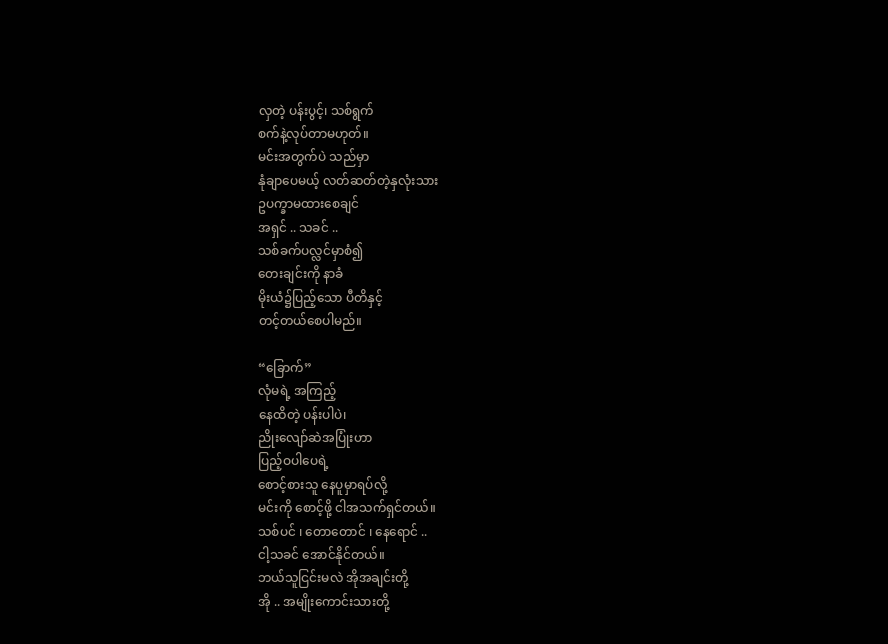လှတဲ့ ပန်းပွင့်၊ သစ်ရွက်
စက်နဲ့လုပ်တာမဟုတ်။
မင်းအတွက်ပဲ သည်မှာ
နုံချာပေမယ့် လတ်ဆတ်တဲ့နှလုံးသား
ဥပက္ခာမထားစေချင်
အရှင် .. သခင် ..
သစ်ခက်ပလ္လင်မှာစံ၍
တေးချင်းကို နာခံ
မိုးယံ၌ပြည့်သော ပီတိနှင့်
တင့်တယ်စေပါမည်။

“ခြောက်”
လုံမရဲ့ အကြည့်
နေထိတဲ့ ပန်းပါပဲ၊
ညိုးလျော်ဆဲအပြုံးဟာ
ပြည့်ဝပါပေရဲ့
စောင့်စားသူ နေပူမှာရပ်လို့
မင်းကို စောင့်ဖို့ ငါအသက်ရှင်တယ်။
သစ်ပင် ၊ တောတောင် ၊ နေရောင် ..
ငါ့သခင် အောင်နိုင်တယ်။
ဘယ်သူငြင်းမလဲ အိုအချင်းတို့
အို .. အမျိုးကောင်းသားတို့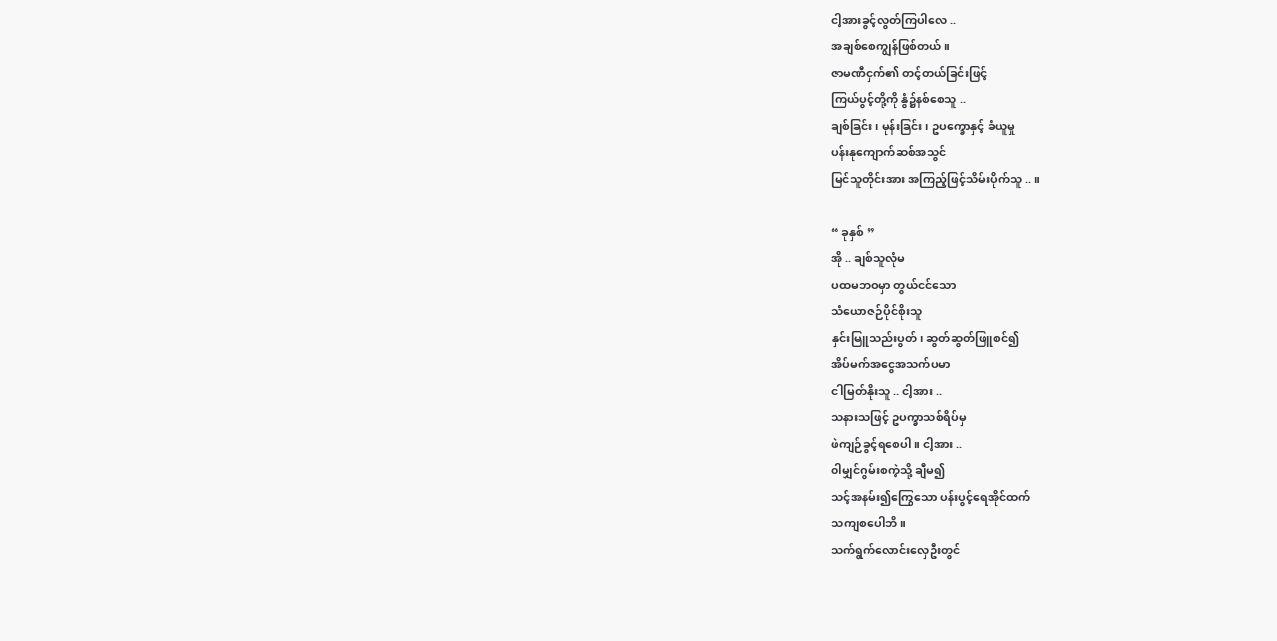ငါ့အားခွင့်လွတ်ကြပါလေ ..
အချစ်စေကျွန်ဖြစ်တယ်။
ဇာမဏီငှက်၏ တင့်တယ်ခြင်းဖြင့်
ကြယ်ပွင့်တို့ကို နွံ၌နစ်စေသူ ..
ချစ်ခြင်း ၊ မုန်းခြင်း ၊ ဥပက္ခောနှင့် ခံယူမှု
ပန်းနုကျောက်ဆစ်အသွင်
မြင်သူတိုင်းအား အကြည့်ဖြင့်သိမ်းပိုက်သူ .. ။

“ ခုနှစ် ”
အို .. ချစ်သူလုံမ
ပထမဘဝမှာ တွယ်ငင်သော
သံယောဇဉ်ပိုင်စိုးသူ
နှင်းမြူသည်းပွတ်၊ ဆွတ်ဆွတ်ဖြူစင်၍
အိပ်မက်အငွေအသက်ပမာ
ငါမြတ်နိုးသူ .. ငါ့အား ..
သနားသဖြင့် ဥပက္ခာသစ်ရိပ်မှ
ဖဲကျဉ်ခွင့်ရစေပါ။ ငါ့အား ..
၀ါမျှင်ဂွမ်းစကဲ့သို့ ချီမ၍
သင့်အနမ်း၍ကြွေသော ပန်းပွင့်ရေအိုင်ထက်
သကျစပေါဘိ။
သက်ရွက်လောင်းလှေဦးတွင်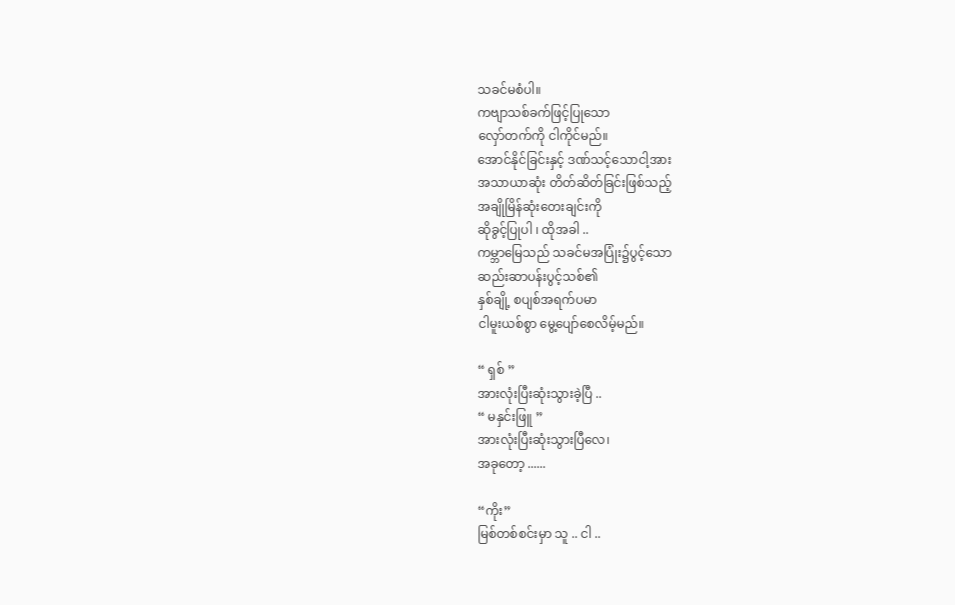သခင်မစံပါ။
ကဗျာသစ်ခက်ဖြင့်ပြုသော
လှော်တက်ကို ငါကိုင်မည်။
အောင်နိုင်ခြင်းနှင့် ဒဏ်သင့်သောငါ့အား
အသာယာဆုံး တိတ်ဆိတ်ခြင်းဖြစ်သည့်
အချိုမြိန်ဆုံးတေးချင်းကို
ဆိုခွင့်ပြုပါ ၊ ထိုအခါ ..
ကမ္ဘာမြေသည် သခင်မအပြုံး၌ပွင့်သော
ဆည်းဆာပန်းပွင့်သစ်၏
နှစ်ချို့ စပျစ်အရက်ပမာ
ငါမူးယစ်စွာ မွေ့ပျော်စေလိမ့်မည်။

“ ရှစ် ”
အားလုံးပြီးဆုံးသွားခဲ့ပြီ ..
“ မနှင်းဖြူ ”
အားလုံးပြီးဆုံးသွားပြီလေ၊
အခုတော့ ......

“ကိုး”
မြစ်တစ်စင်းမှာ သူ .. ငါ ..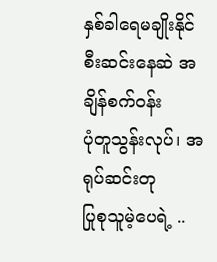နှစ်ခါရေမချိုးနိုင်
စီးဆင်းနေဆဲ အချိန်စက်ဝန်း
ပုံတူသွန်းလုပ်၊ အရုပ်ဆင်းတု
ပြုစုသူမဲ့ပေရဲ့ ..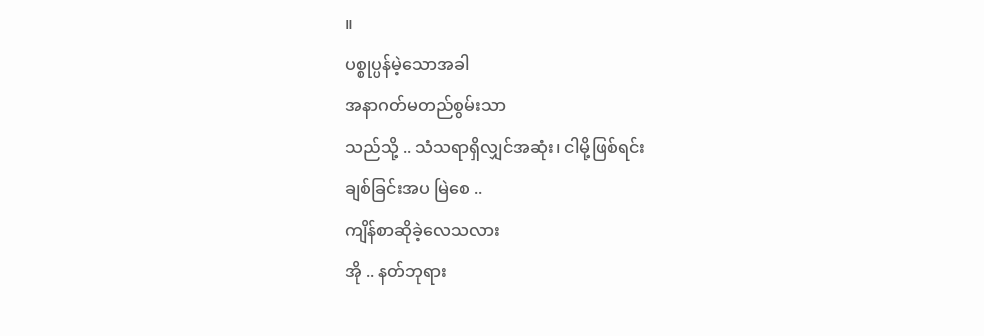။
ပစ္စုပ္ပန်မဲ့သောအခါ
အနာဂတ်မတည်စွမ်းသာ
သည်သို့ .. သံသရာရှိလျှင်အဆုံး၊ ငါမို့ဖြစ်ရင်း
ချစ်ခြင်းအပ မြဲစေ ..
ကျိန်စာဆိုခဲ့လေသလား
အို .. နတ်ဘုရား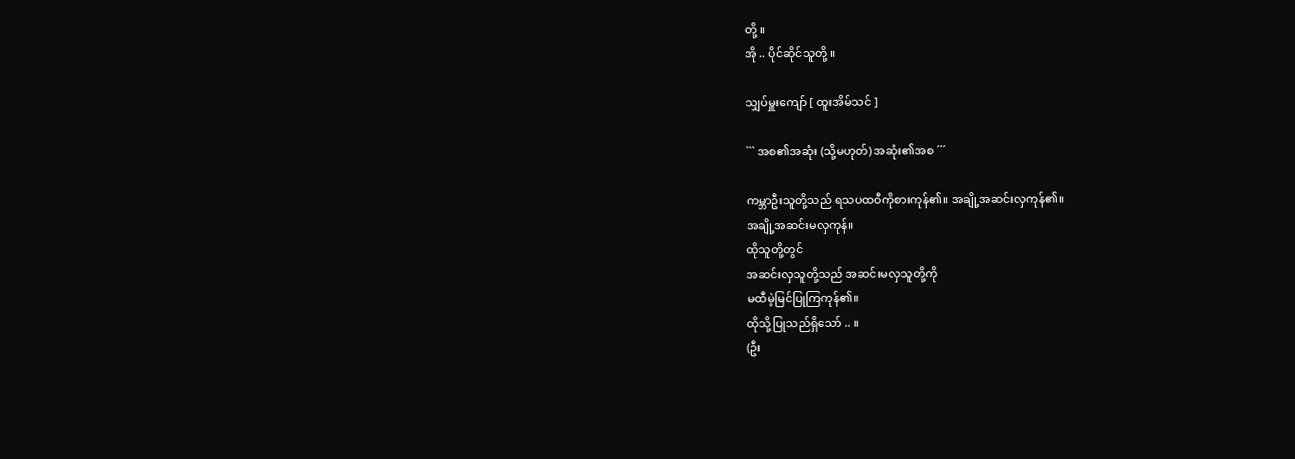တို့ ။
အို .. ပိုင်ဆိုင်သူတို့ ။

သျှပ်မှူးကျော် [ ထူးအိမ်သင် ]

``` အစ၏အဆုံး (သို့မဟုတ်) အဆုံး၏အစ ´´´

ကမ္ဘာဦးသူတို့သည် ရသပထဝီကိုစားကုန်၏။ အချို့အဆင်းလှကုန်၏။
အချို့အဆင်းမလှကုန်။
ထိုသူတို့တွင်
အဆင်းလှသူတို့သည် အဆင်းမလှသူတို့ကို
မထီမဲ့မြင်ပြုကြကုန်၏။
ထိုသို့ပြုသည်ရှိသော် .. ။
(ဦး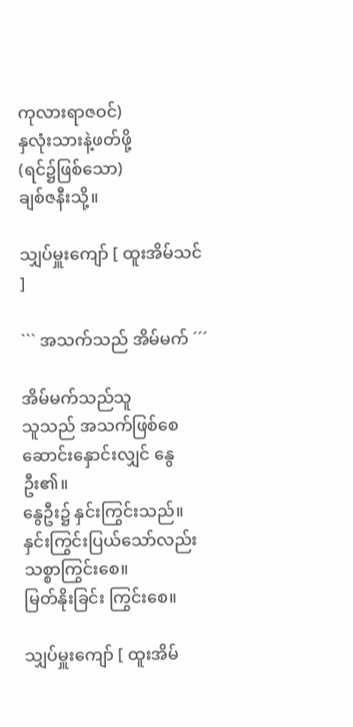ကုလားရာဇဝင်)
နှလုံးသားနဲ့ဖတ်ဖို့
(ရင်၌ဖြစ်သော)
ချစ်ဇနီးသို့။

သျှပ်မှူးကျော် [ ထူးအိမ်သင် ]

``` အသက်သည် အိမ်မက် ´´´

အိမ်မက်သည်သူ
သူသည် အသက်ဖြစ်စေ
ဆောင်းနှောင်းလျှင် နွေဦး၏။
နွေဦး၌ နှင်းကြွင်းသည်။
နှင်းကြွင်းပြယ်သော်လည်း
သစ္စာကြွင်းစေ။
မြတ်နိုးခြင်း ကြွင်းစေ။

သျှပ်မှူးကျော် [ ထူးအိမ်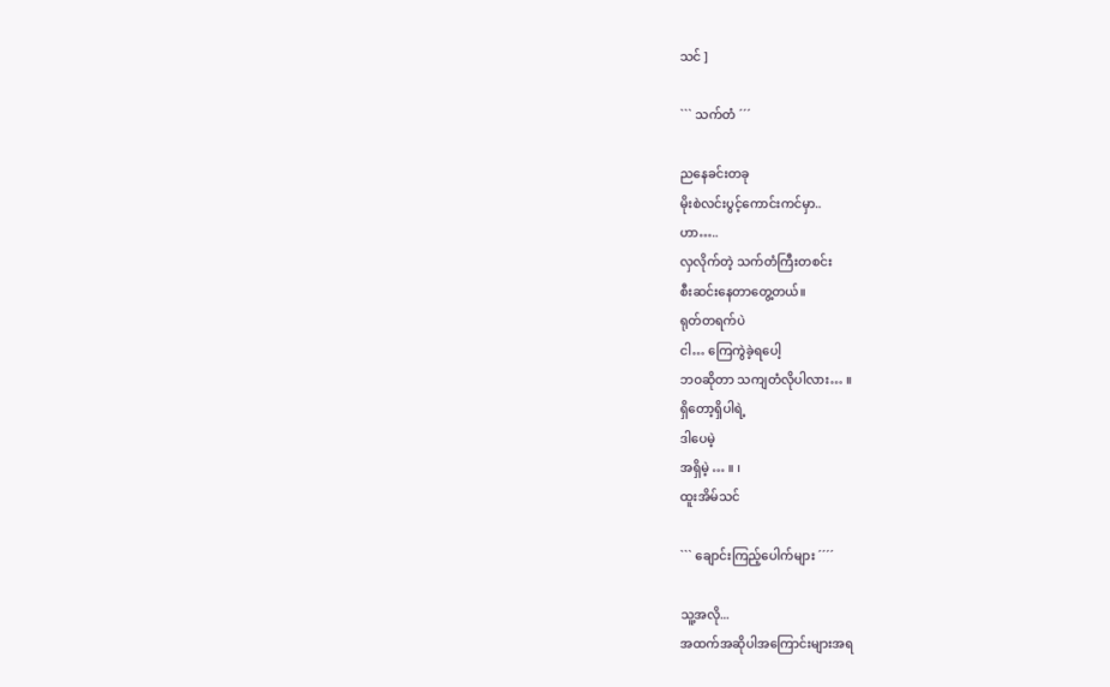သင် ]

``` သက်တံ ´´´

ညနေခင်းတခု
မိုးစဲလင်းပွင့်ကောင်းကင်မှာ..
ဟာ…..
လှလိုက်တဲ့ သက်တံကြီးတစင်း
စီးဆင်းနေတာတွေ့တယ်။
ရုတ်တရက်ပဲ
ငါ… ကြေကွဲခဲ့ရပေါ့
ဘဝဆိုတာ သကျတံလိုပါလား… ။
ရှိတော့ရှိပါရဲ့
ဒါပေမဲ့
အရှိမဲ့ … ။ ၊
ထူးအိမ်သင်

``` ချောင်းကြည့်ပေါက်များ ´´´´

သူ့အလို...
အထက်အဆိုပါအကြောင်းများအရ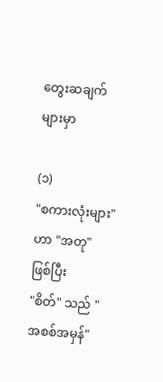တွေးဆချက်များမှာ

(၁)
"စကားလုံးများ" ဟာ "အတု" ဖြစ်ပြီး
"စိတ်" သည် "အစစ်အမှန်"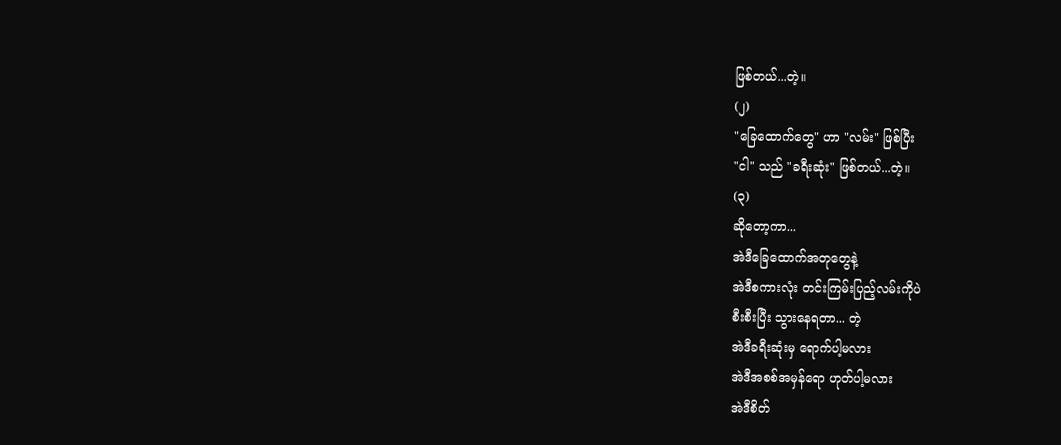ဖြစ်တယ်...တဲ့။
(၂)
"ခြေထောက်တွေ" ဟာ "လမ်း" ဖြစ်ပြီး
"ငါ" သည် "ခရီးဆုံး" ဖြစ်တယ်...တဲ့။
(၃)
ဆိုတော့ကာ...
အဲဒီခြေထောက်အတုတွေနဲ့
အဲဒီစကားလုံး တင်းကြမ်းပြည့်လမ်းကိုပဲ
စီးစီးပြီး သွားနေရတာ... တဲ့
အဲဒီခရီးဆုံးမှ ရောက်ပါ့မလား
အဲဒီအစစ်အမှန်ရော ဟုတ်ပါ့မလား
အဲဒီစိတ်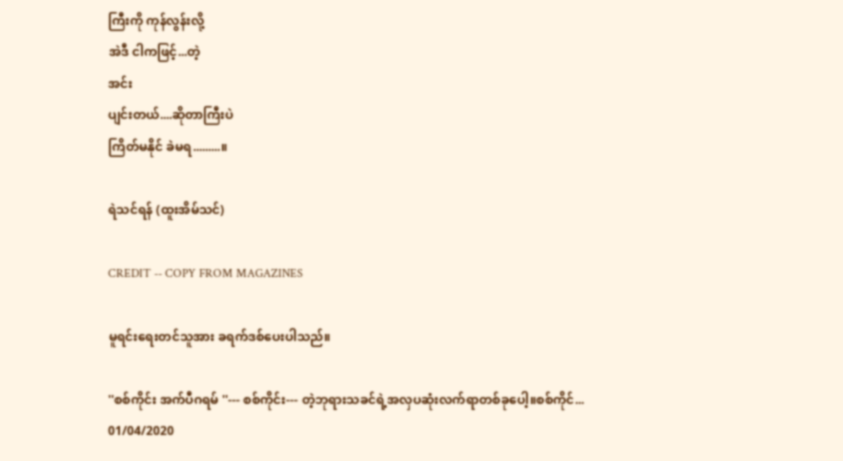ကြီးကို ကုန်လွန်းလို့
အဲဒီ ငါကဖြင့်...တဲ့
အင်း
ပျင်းတယ်....ဆိုတာကြီးပဲ
ကြိတ်မနိုင် ခဲမရ.........။

ရဲသင်ရန် (ထူးအိမ်သင်)

CREDIT -- COPY FROM MAGAZINES

မူရင်းရေးတင်သူအား ခရက်ဒစ်ပေးပါသည်။

''စစ်ကိုင်း အက်ပီဂရမ် ''--- စစ်ကိုင်း--- တဲ့ဘုရားသခင်ရဲ့အလှပဆုံးလက်ရာတစ်ခုပေါ့။စစ်ကိုင်...
01/04/2020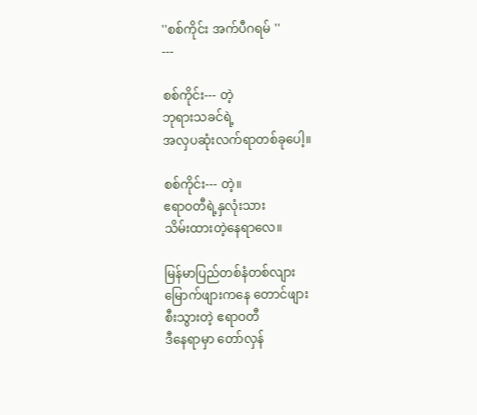''စစ်ကိုင်း အက်ပီဂရမ် ''
---

စစ်ကိုင်း--- တဲ့
ဘုရားသခင်ရဲ့
အလှပဆုံးလက်ရာတစ်ခုပေါ့။

စစ်ကိုင်း--- တဲ့။
ဧရာဝတီရဲ့နှလုံးသား
သိမ်းထားတဲ့နေရာလေ။

မြန်မာပြည်တစ်နံတစ်လျား
မြောက်ဖျားကနေ တောင်ဖျား
စီးသွားတဲ့ ဧရာဝတီ
ဒီနေရာမှာ တော်လှန်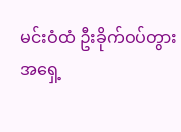မင်းဝံထံ ဦးခိုက်ဝပ်တွား
အရှေ့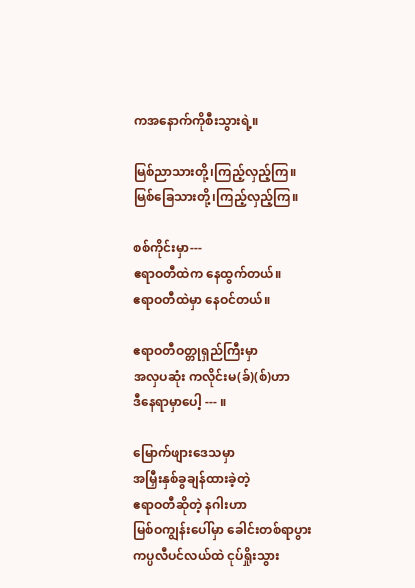ကအနောက်ကိုစီးသွားရဲ့။

မြစ်ညာသားတို့၊ကြည့်လှည့်ကြ။
မြစ်ခြေသားတို့၊ကြည့်လှည့်ကြ။

စစ်ကိုင်းမှာ---
ဧရာဝတီထဲက နေထွက်တယ်။
ဧရာဝတီထဲမှာ နေဝင်တယ်။

ဧရာဝတီဝတ္တုရှည်ကြီးမှာ
အလှပဆုံး ကလိုင်းမ(ခ်)(စ်)ဟာ
ဒီနေရာမှာပေါ့ --- ။

မြောက်ဖျားဒေသမှာ
အမြှီးနှစ်ခွချန်ထားခဲ့တဲ့
ဧရာဝတီဆိုတဲ့ နဂါးဟာ
မြစ်ဝကျွန်းပေါ်မှာ ခေါင်းတစ်ရာပွား
ကပ္ပလီပင်လယ်ထဲ ငုပ်ရှိုးသွား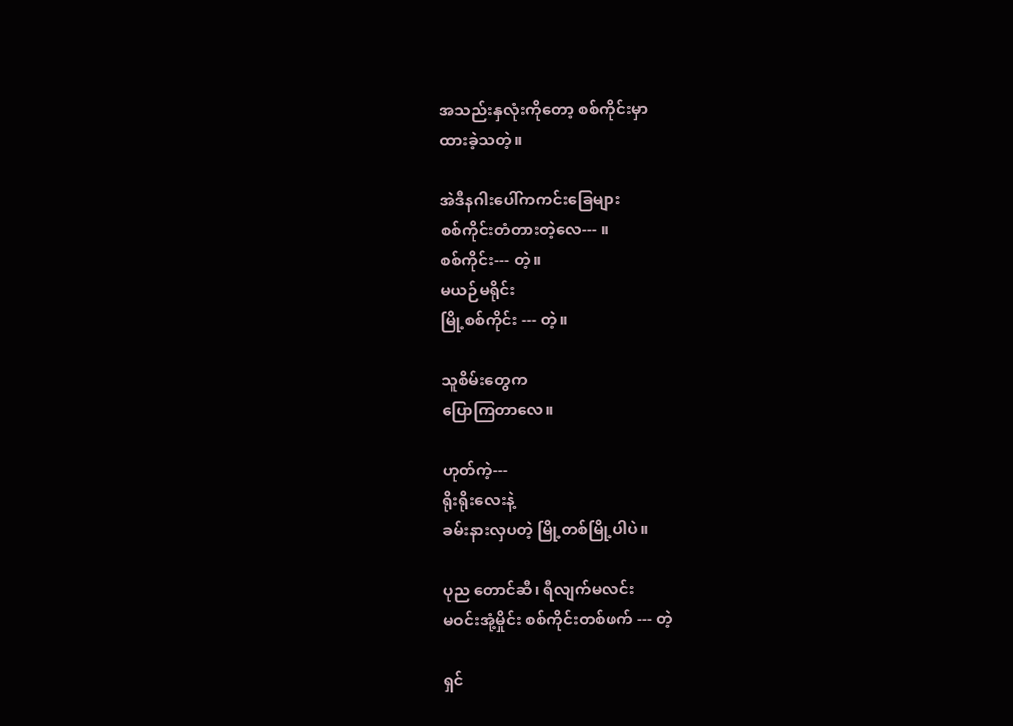အသည်းနှလုံးကိုတော့ စစ်ကိုင်းမှာ
ထားခဲ့သတဲ့။

အဲဒီနဂါးပေါ်ကကင်းခြေများ
စစ်ကိုင်းတံတားတဲ့လေ--- ။
စစ်ကိုင်း--- တဲ့။
မယဉ်မရိုင်း
မြို့စစ်ကိုင်း --- တဲ့။

သူစိမ်းတွေက
ပြောကြတာလေ။

ဟုတ်ကဲ့---
ရိုးရိုးလေးနဲ့
ခမ်းနားလှပတဲ့ မြို့တစ်မြို့ပါပဲ။

ပုည တောင်ဆီ၊ ရီလျက်မလင်း
မဝင်းအုံ့မှိုင်း စစ်ကိုင်းတစ်ဖက် --- တဲ့

ရှင်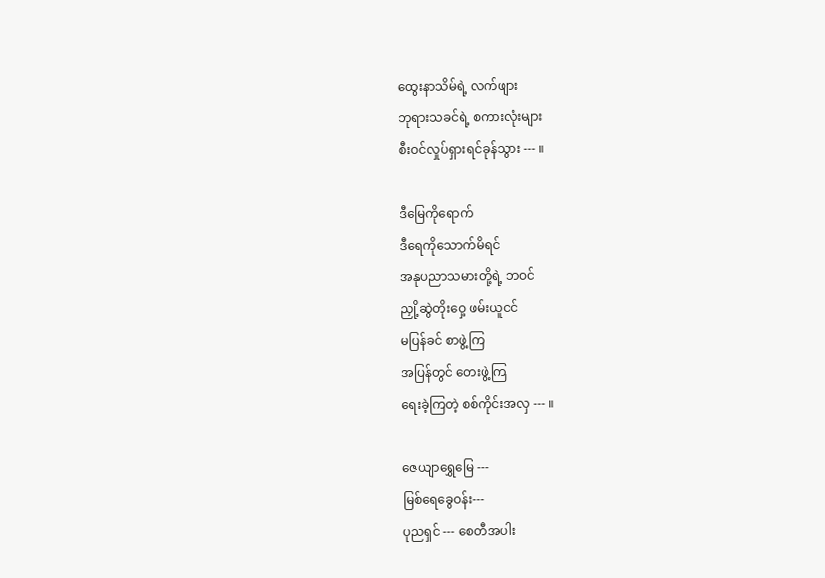ထွေးနာသိမ်ရဲ့ လက်ဖျား
ဘုရားသခင်ရဲ့ စကားလုံးများ
စီးဝင်လှုပ်ရှားရင်ခုန်သွား --- ။

ဒီမြေကိုရောက်
ဒီရေကိုသောက်မိရင်
အနုပညာသမားတို့ရဲ့ ဘဝင်
ညှို့ဆွဲတိုးဝှေ့ ဖမ်းယူငင်
မပြန်ခင် စာဖွဲ့ကြ
အပြန်တွင် တေးဖွဲ့ကြ
ရေးခဲ့ကြတဲ့ စစ်ကိုင်းအလှ --- ။

ဇေယျာရွှေမြေ ---
မြစ်ရေခွေဝန်း---
ပုညရှင် --- စေတီအပါး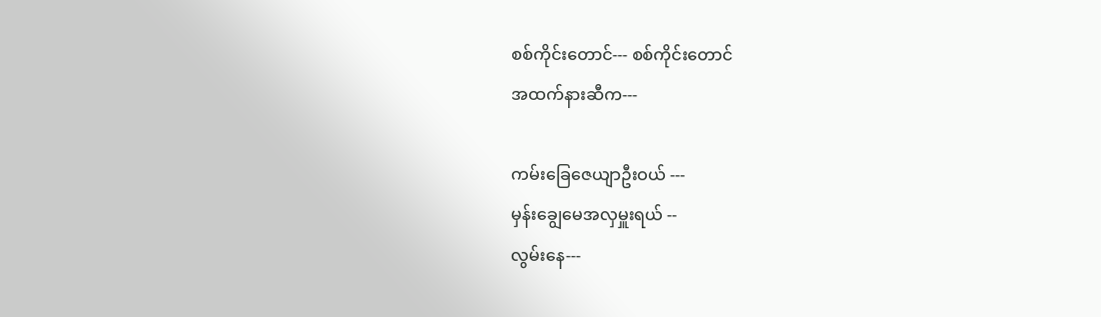စစ်ကိုင်းတောင်--- စစ်ကိုင်းတောင်
အထက်နားဆီက---

ကမ်းခြေဇေယျာဦးဝယ် ---
မှန်းချွေမေအလှမှူးရယ် --
လွမ်းနေ---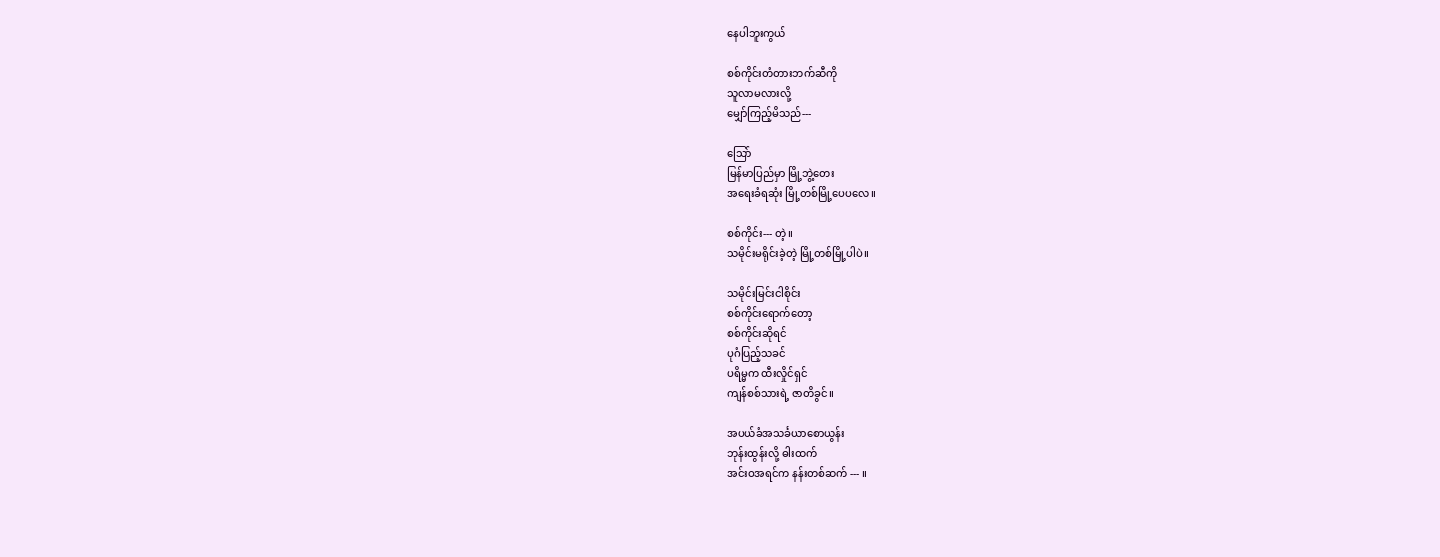နေပါဘူးကွယ်

စစ်ကိုင်းတံတားဘက်ဆီကို
သူလာမလားလို့
မျှော်ကြည့်မိသည်---

သြော်
မြန်မာပြည်မှာ မြို့ဘွဲ့တေး
အရေးခံရဆုံး မြို့တစ်မြို့ပေပလေ။

စစ်ကိုင်း--- တဲ့။
သမိုင်းမရိုင်းခဲ့တဲ့ မြို့တစ်မြို့ပါပဲ။

သမိုင်းမြင်းငါစိုင်း
စစ်ကိုင်းရောက်တော့
စစ်ကိုင်းဆိုရင်
ပုဂံပြည့်သခင်
ပရိမ္မက ထီးလှိုင်ရှင်
ကျန်စစ်သားရဲ့ ဇာတိခွင်။

အပယ်ခံအသင်္ခယာစောယွန်း
ဘုန်းထွန်းလို့ ဓါးထက်
အင်းဝအရင်က နန်းတစ်ဆက် --- ။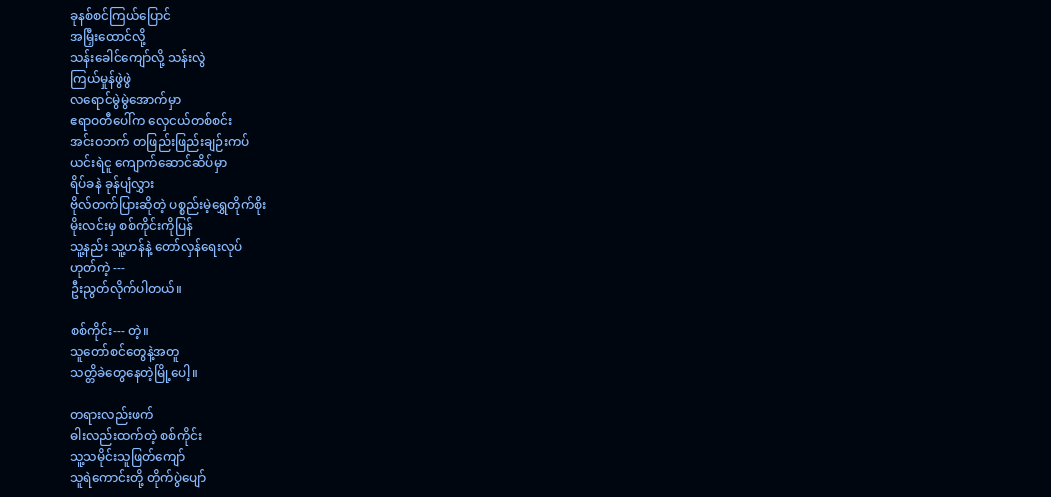ခုနစ်စင်ကြယ်ပြောင်
အမြှီးထောင်လို့
သန်းခေါင်ကျော်လို့ သန်းလွဲ
ကြယ်မှုန်ဖွဲဖွဲ
လရောင်မွဲမွဲအောက်မှာ
ဧရာဝတီပေါ်က လှေငယ်တစ်စင်း
အင်းဝဘက် တဖြည်းဖြည်းချဉ်းကပ်
ယင်းရဲငူ ကျောက်ဆောင်ဆိပ်မှာ
ရိပ်ခနဲ ခုန်ပျံလွှား
ဗိုလ်တက်ပြားဆိုတဲ့ ပစ္စည်းမဲ့ရွှေတိုက်စိုး
မိုးလင်းမှ စစ်ကိုင်းကိုပြန်
သူ့နည်း သူ့ဟန်နဲ့ တော်လှန်ရေးလုပ်
ဟုတ်ကဲ့ ---
ဦးညွတ်လိုက်ပါတယ်။

စစ်ကိုင်း--- တဲ့။
သူတော်စင်တွေနဲ့အတူ
သတ္တိခဲတွေနေတဲ့မြို့ပေါ့။

တရားလည်းဖက်
ဓါးလည်းထက်တဲ့ စစ်ကိုင်း
သူ့သမိုင်းသူဖြတ်ကျော်
သူရဲကောင်းတို့ တိုက်ပွဲပျော်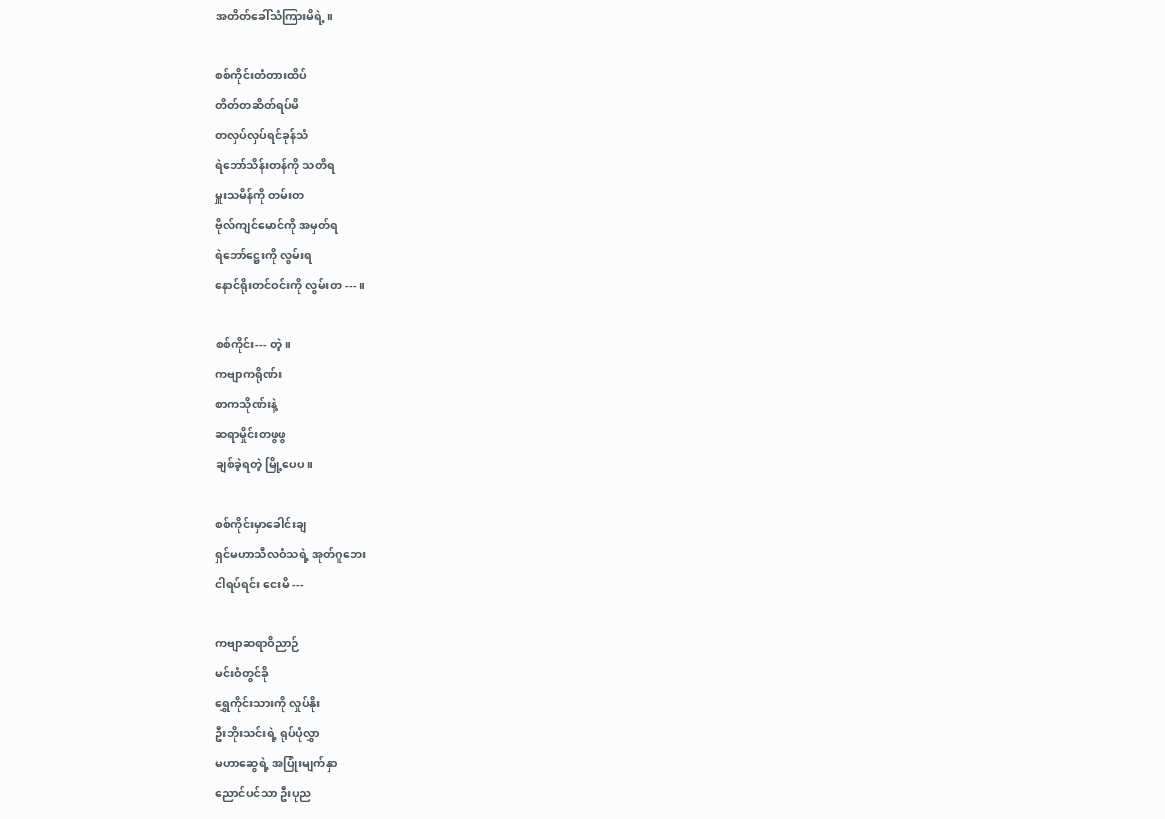အတိတ်ခေါ်သံကြားမိရဲ့။

စစ်ကိုင်းတံတားထိပ်
တိတ်တဆိတ်ရပ်မိ
တလှပ်လှပ်ရင်ခုန်သံ
ရဲဘော်သိန်းတန်ကို သတိရ
မှူးသမိန်ကို တမ်းတ
ဗိုလ်ကျင်မောင်ကို အမှတ်ရ
ရဲဘော်ဋ္ဌေးကို လွမ်းရ
နောင်ရိုးတင်ဝင်းကို လွမ်းတ --- ။

စစ်ကိုင်း--- တဲ့။
ကဗျာကရိုဏ်း
စာကသိုဏ်းနဲ့
ဆရာမှိုင်းတဖွဖွ
ချစ်ခဲ့ရတဲ့ မြို့ပေပ။

စစ်ကိုင်းမှာခေါင်းချ
ရှင်မဟာသီလဝံသရဲ့ အုတ်ဂူဘေး
ငါရပ်ရင်း ငေးမိ ---

ကဗျာဆရာဝိညာဉ်
မင်းဝံတွင်ခို
ရွှေကိုင်းသားကို လှုပ်နိုး
ဦးဘိုးသင်းရဲ့ ရုပ်ပုံလွှာ
မဟာဆွေရဲ့ အပြုံးမျက်နှာ
ညောင်ပင်သာ ဦးပုည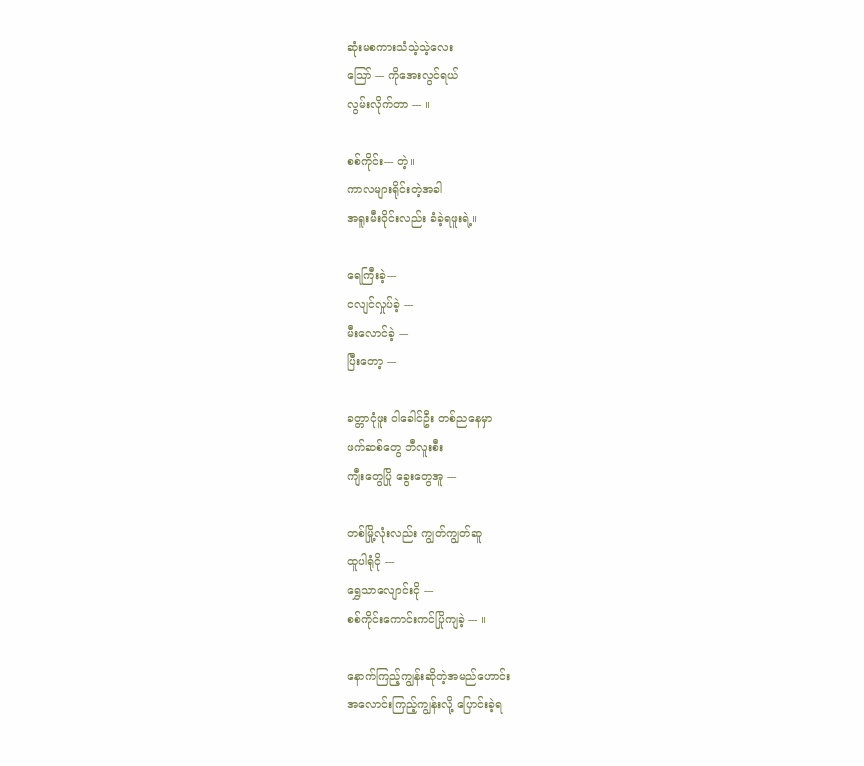ဆုံးမစကားသံသဲ့သဲ့လေး
သြော် --- ကိုအေးလွင်ရယ်
လွမ်းလိုက်တာ --- ။

စစ်ကိုင်း--- တဲ့။
ကာလများရိုင်းတဲ့အခါ
အရူးမီးဝိုင်းလည်း ခံခဲ့ရဖူးရဲ့။

ရေကြီးခဲ့---
ငလျင်လှုပ်ခဲ့ ---
မီးလောင်ခဲ့ ---
ပြီးတော့ ---

ခတ္တာငုံဖူး ဝါခေါင်ဦး တစ်ညနေမှာ
ဖက်ဆစ်တွေ ဘီလူးစီး
ကျီးတွေပြို ခွေးတွေအူ ---

တစ်မြို့လုံးလည်း ကျွတ်ကျွတ်ဆူ
ထူပါရုံငို ---
ရွှေသာလျောင်းငို ---
စစ်ကိုင်းကောင်းကင်ပြိုကျခဲ့ --- ။

နောက်ကြည့်ကျွန်းဆိုတဲ့အမည်ဟောင်း
အလောင်းကြည့်ကျွန်းလို့ ပြောင်းခဲ့ရ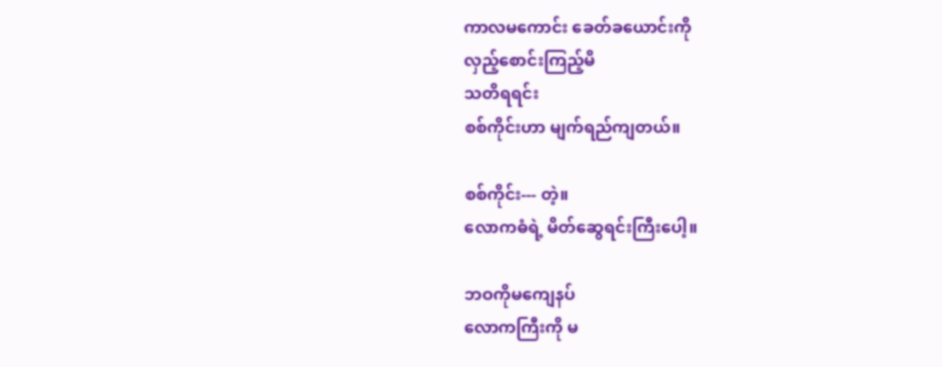ကာလမကောင်း ခေတ်ခယောင်းကို
လှည့်စောင်းကြည့်မိ
သတိရရင်း
စစ်ကိုင်းဟာ မျက်ရည်ကျတယ်။

စစ်ကိုင်း--- တဲ့။
လောကဓံရဲ့ မိတ်ဆွေရင်းကြီးပေါ့။

ဘဝကိုမကျေနပ်
လောကကြီးကို မ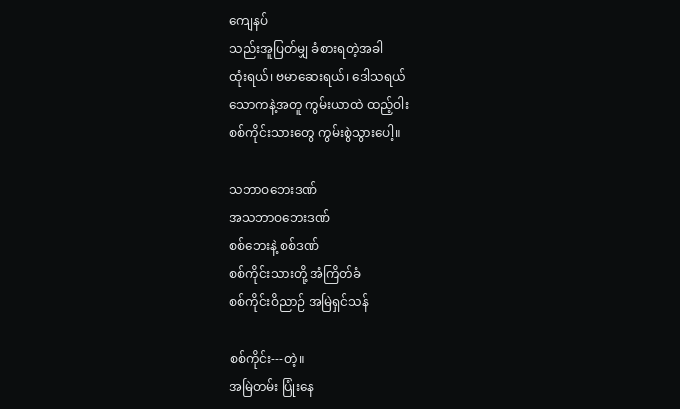ကျေနပ်
သည်းအူပြတ်မျှ ခံစားရတဲ့အခါ
ထုံးရယ်၊ ဗမာဆေးရယ်၊ ဒေါသရယ်
သောကနဲ့အတူ ကွမ်းယာထဲ ထည့်ဝါး
စစ်ကိုင်းသားတွေ ကွမ်းစွဲသွားပေါ့။

သဘာဝဘေးဒဏ်
အသဘာဝဘေးဒဏ်
စစ်ဘေးနဲ့ စစ်ဒဏ်
စစ်ကိုင်းသားတို့ အံကြိတ်ခံ
စစ်ကိုင်းဝိညာဉ် အမြဲရှင်သန်

စစ်ကိုင်း---တဲ့။
အမြဲတမ်း ပြုံးနေ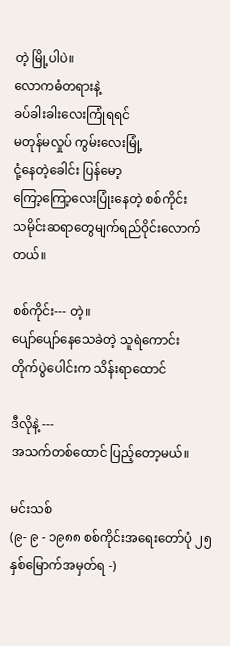တဲ့ မြို့ပါပဲ။
လောကဓံတရားနဲ့
ခပ်ခါးခါးလေးကြုံရရင်
မတုန်မလှုပ် ကွမ်းလေးမြုံ့
ငုံ့နေတဲ့ခေါင်း ပြန်မော့
ကြော့ကြော့လေးပြုံးနေတဲ့ စစ်ကိုင်း
သမိုင်းဆရာတွေမျက်ရည်ဝိုင်းလောက်တယ်။

စစ်ကိုင်း--- တဲ့။
ပျော်ပျော်နေသေခဲတဲ့ သူရဲကောင်း
တိုက်ပွဲပေါင်းက သိန်းရာထောင်

ဒီလိုနဲ့ ---
အသက်တစ်ထောင် ပြည့်တော့မယ်။

မင်းသစ်
(၉- ၉ - ၁၉၈၈ စစ်ကိုင်းအရေးတော်ပုံ ၂၅ နှစ်မြောက်အမှတ်ရ -)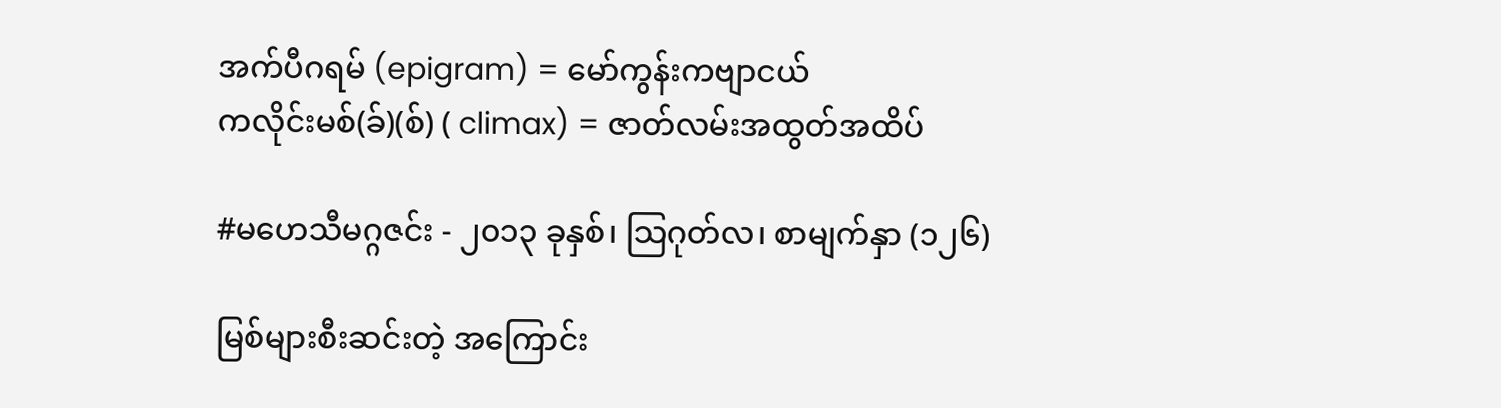အက်ပီဂရမ် (epigram) = မော်ကွန်းကဗျာငယ်
ကလိုင်းမစ်(ခ်)(စ်) ( climax) = ဇာတ်လမ်းအထွတ်အထိပ်

#မဟေသီမဂ္ဂဇင်း - ၂၀၁၃ ခုနှစ်၊ သြဂုတ်လ၊ စာမျက်နှာ (၁၂၆)

မြစ်များစီးဆင်းတဲ့ အကြောင်း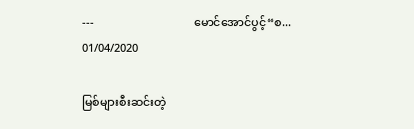---                                   မောင်အောင်ပွင့်“စ...
01/04/2020

မြစ်များစီးဆင်းတဲ့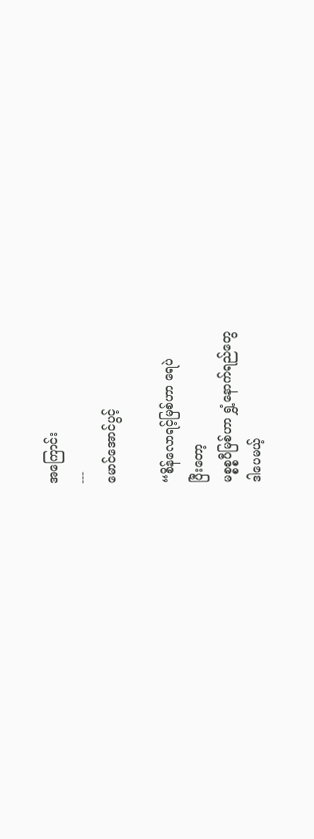အကြောင်း
---
မောင်အောင်ပွင့်

“စိန်လောရင့်မြစ်ဟာ ရေပဲ
ပြီးတော့
မစ္စစ္စပီမြစ်ဟာ ရွှံ့နောက်ရည်တွေ
ဒါပေမယ့်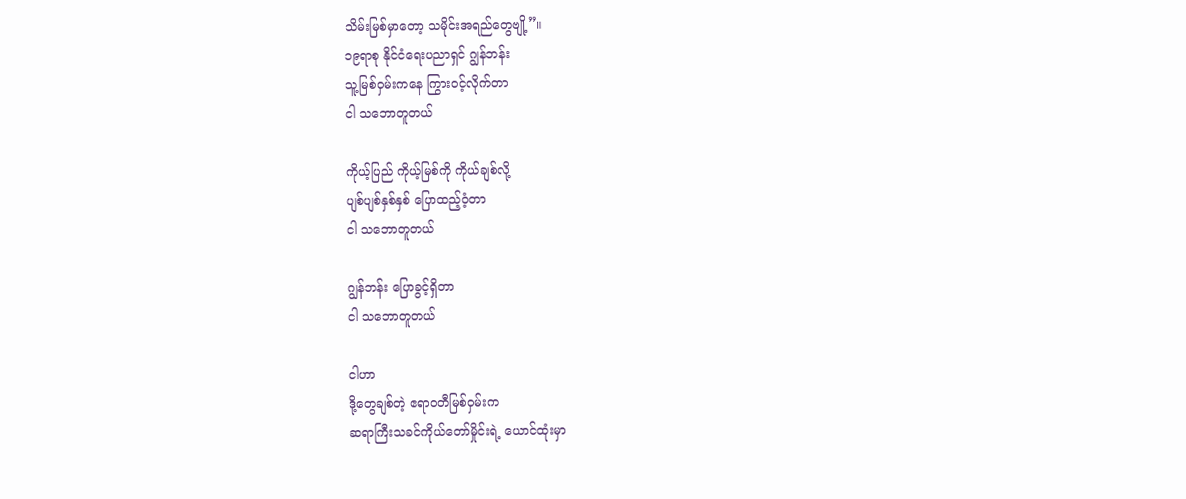သိမ်းမြစ်မှာတော့ သမိုင်းအရည်တွေဗျို့”။
၁၉ရာစု နိုင်ငံရေးပညာရှင် ဂျွန်ဘန်း
သူ့မြစ်ဝှမ်းကနေ ကြွားဝင့်လိုက်တာ
ငါ သဘောတူတယ်

ကိုယ့်ပြည် ကိုယ့်မြစ်ကို ကိုယ်ချစ်လို့
ပျစ်ပျစ်နှစ်နှစ် ပြောထည့်ဝံ့တာ
ငါ သဘောတူတယ်

ဂျွန်ဘန်း ပြောခွင့်ရှိတာ
ငါ သဘောတူတယ်

ငါဟာ
ဒို့တွေချစ်တဲ့ ဧရာဝတီမြစ်ဝှမ်းက
ဆရာကြီးသခင်ကိုယ်တော်မှိုင်းရဲ့ ယောင်ထုံးမှာ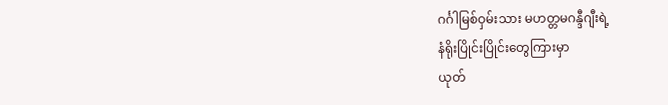ဂင်္ဂါမြစ်ဝှမ်းသား မဟတ္တမဂန္ဒီဂျီးရဲ့
နံရိုးပြိုင်းပြိုင်းတွေကြားမှာ
ယုတ်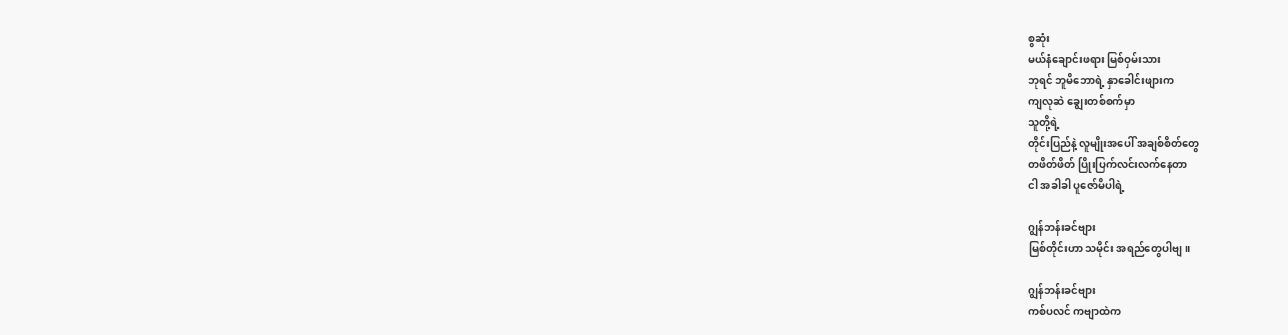စွဆုံး
မယ်နံချောင်းဖရား မြစ်ဝှမ်းသား
ဘုရင် ဘူမိဘောရဲ့ နှာခေါင်းဖျားက
ကျလုဆဲ ချွေးတစ်စက်မှာ
သူတို့ရဲ့
တိုင်းပြည်နဲ့ လူမျိုးအပေါ် အချစ်စိတ်တွေ
တဖိတ်ဖိတ် ပြိုးပြက်လင်းလက်နေတာ
ငါ အခါခါ ပူဇော်မိပါရဲ့

ဂျွန်ဘန်းခင်ဗျား
မြစ်တိုင်းဟာ သမိုင်း အရည်တွေပါဗျ။

ဂျွန်ဘန်းခင်ဗျား
ကစ်ပလင် ကဗျာထဲက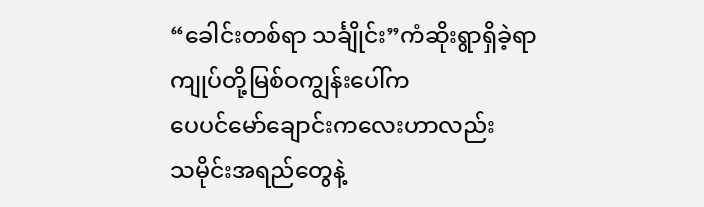“ခေါင်းတစ်ရာ သင်္ချိုင်း”ကံဆိုးရွာရှိခဲ့ရာ
ကျုပ်တို့မြစ်ဝကျွန်းပေါ်က
ပေပင်မော်ချောင်းကလေးဟာလည်း
သမိုင်းအရည်တွေနဲ့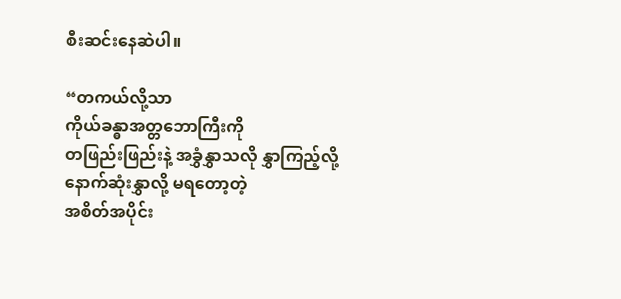စီးဆင်းနေဆဲပါ။

“တကယ်လို့သာ
ကိုယ်ခန္ဓာအတ္တဘောကြီးကို
တဖြည်းဖြည်းနဲ့ အခွှံနွှာသလို နွှာကြည့်လို့
နောက်ဆုံးနွှာလို့ မရတော့တဲ့
အစိတ်အပိုင်း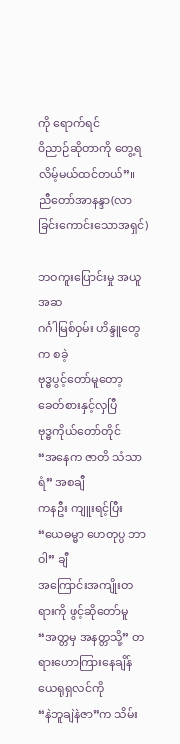ကို ရောက်ရင်
၀ိညာဉ်ဆိုတာကို တွေ့ရလိမ့်မယ်ထင်တယ်”။
ညီတော်အာနန္ဒာ(လာခြင်းကောင်းသောအရှင်)

ဘဝကူးပြောင်းမှု အယူအဆ
ဂင်္ဂါမြစ်ဝှမ်း ဟိန္ဒူတွေက စခဲ့
ဗုဒ္ဓပွင့်တော်မူတော့ ခေတ်စားနှင့်လှပြီ
ဗုဒ္ဓကိုယ်တော်တိုင်
“အနေက ဇာတိ သံသာရံ” အစချီ
ကနဦး ကျူးရင့်ပြီး
“ယေဓမ္မာ ဟေတုပ္ပ ဘာဝါ” ချီ
အကြောင်းအကျိုးတရားကို ဖွင့်ဆိုတော်မူ
“အတ္တမှ အနတ္တသို့” တရားဟောကြားနေချိန်
ယေရုရှလင်ကို
“နဲဘူချဲနဲဇာ”က သိမ်း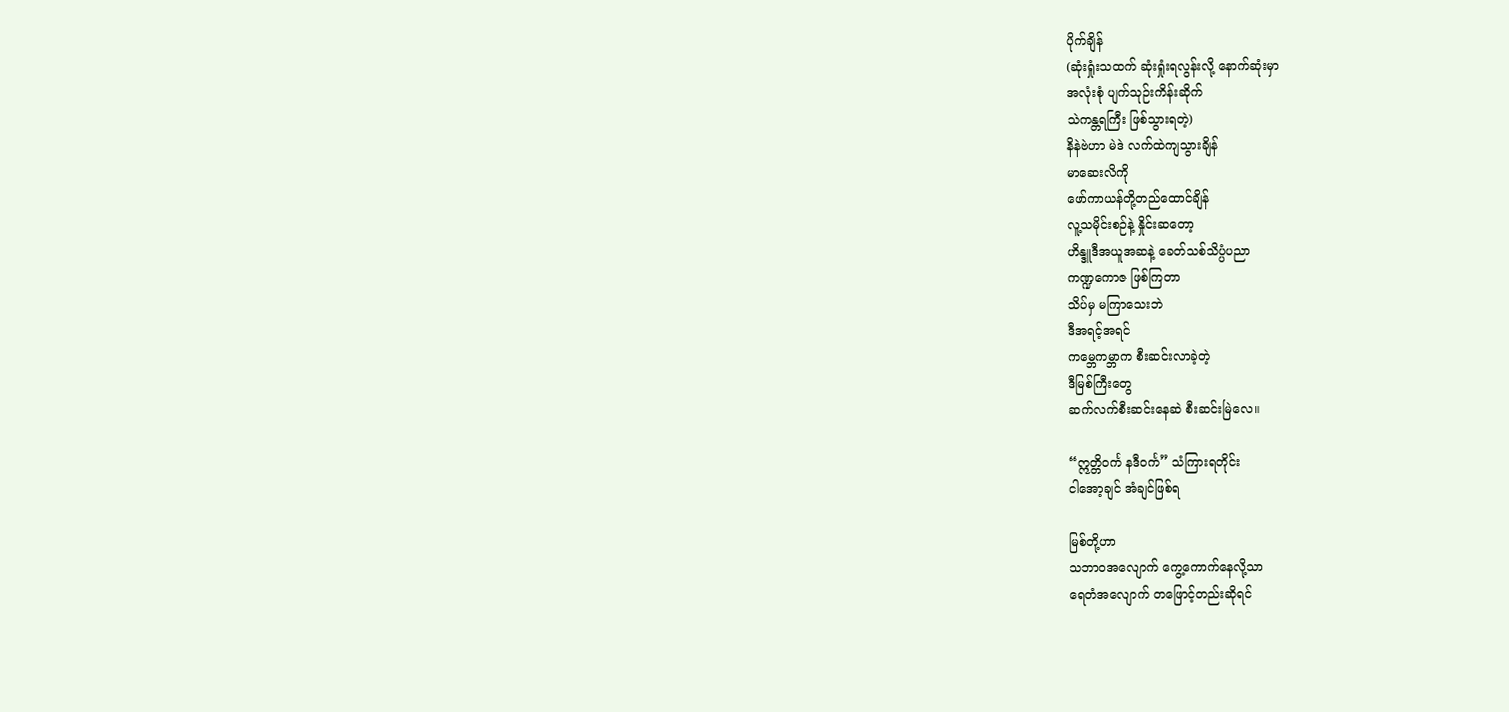ပိုက်ချိန်
(ဆုံးရှုံးသထက် ဆုံးရှုံးရလွန်းလို့ နောက်ဆုံးမှာ
အလုံးစုံ ပျက်သုဉ်းကိန်းဆိုက်
သဲကန္တရကြီး ဖြစ်သွားရတဲ့)
နိနဲဗဲဟာ မဲဒဲ လက်ထဲကျသွားချိန်
မာဆေးလိကို
ဖော်ကာယန်တို့တည်ထောင်ချိန်
လူ့သမိုင်းစဉ်နဲ့ နှိုင်းဆတော့
ဟိန္ဒူဒီအယူအဆနဲ့ ခေတ်သစ်သိပ္ပံပညာ
ကဏ္ဍကောဇ ဖြစ်ကြတာ
သိပ်မှ မကြာသေးဘဲ
ဒီအရင့်အရင်
ကမ္ဘေကမ္ဘာက စီးဆင်းလာခဲ့တဲ့
ဒီမြစ်ကြီးတွေ
ဆက်လက်စီးဆင်းနေဆဲ စီးဆင်းမြဲလေ။

“ဣတ္တိ၀င်္က နဒီဝင်္က” သံကြားရတိုင်း
ငါအော့ချင် အံချင်ဖြစ်ရ

မြစ်တို့ဟာ
သဘာဝအလျောက် ကွေ့ကောက်နေလို့သာ
ရေတံအလျောက် တဖြောင့်တည်းဆိုရင်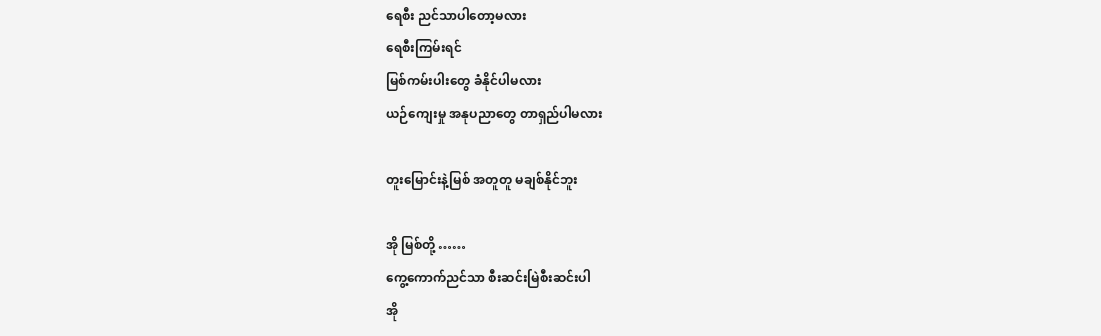ရေစီး ညင်သာပါတော့မလား
ရေစီးကြမ်းရင်
မြစ်ကမ်းပါးတွေ ခံနိုင်ပါမလား
ယဉ်ကျေးမှု အနုပညာတွေ တာရှည်ပါမလား

တူးမြောင်းနဲ့မြစ် အတူတူ မချစ်နိုင်ဘူး

အို မြစ်တို့ ……
ကွေ့ကောက်ညင်သာ စီးဆင်းမြဲစီးဆင်းပါ
အို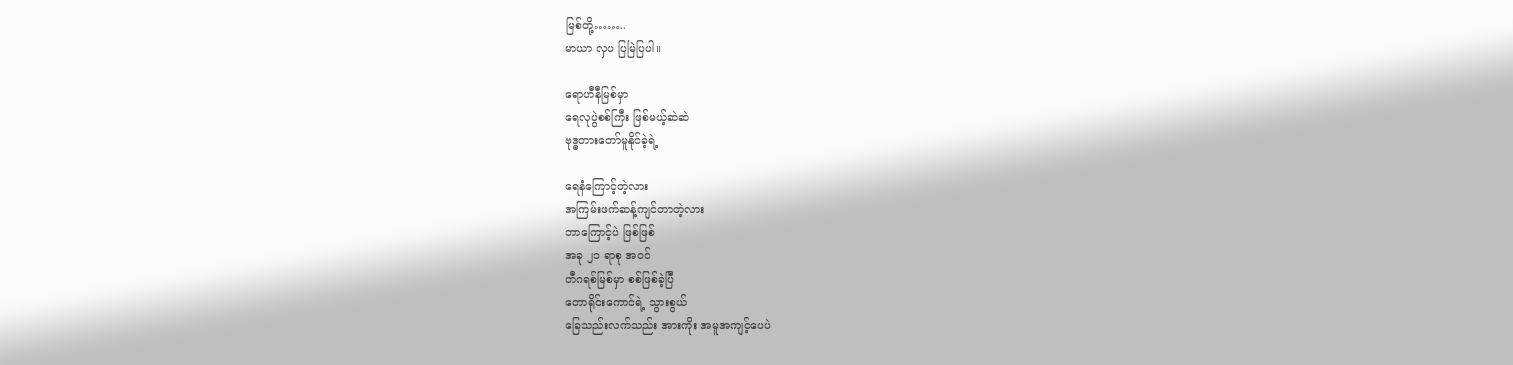မြစ်တို့……..
မာယာ လှပ ပြမြဲပြပါ။

ရောဟီနီမြစ်မှာ
ရေလုပွဲစစ်ကြီး ဖြစ်မယ့်ဆဲဆဲ
ဗုဒ္ဓတားတော်မူနိုင်ခဲ့ရဲ့

ရေနံကြောင့်တဲ့လား
အကြမ်းဖက်ဆန့်ကျင်တာတဲ့လား
ဘာကြောင့်ပဲ ဖြစ်ဖြစ်
အခု ၂၁ ရာစု အဝင်
တီဂရစ်မြစ်မှာ စစ်ဖြစ်ခဲ့ပြီ
တောရိုင်းကောင်ရဲ့ သွားစွယ်
ခြေသည်းလက်သည်း အားကိုး အမူအကျင့်ပေပဲ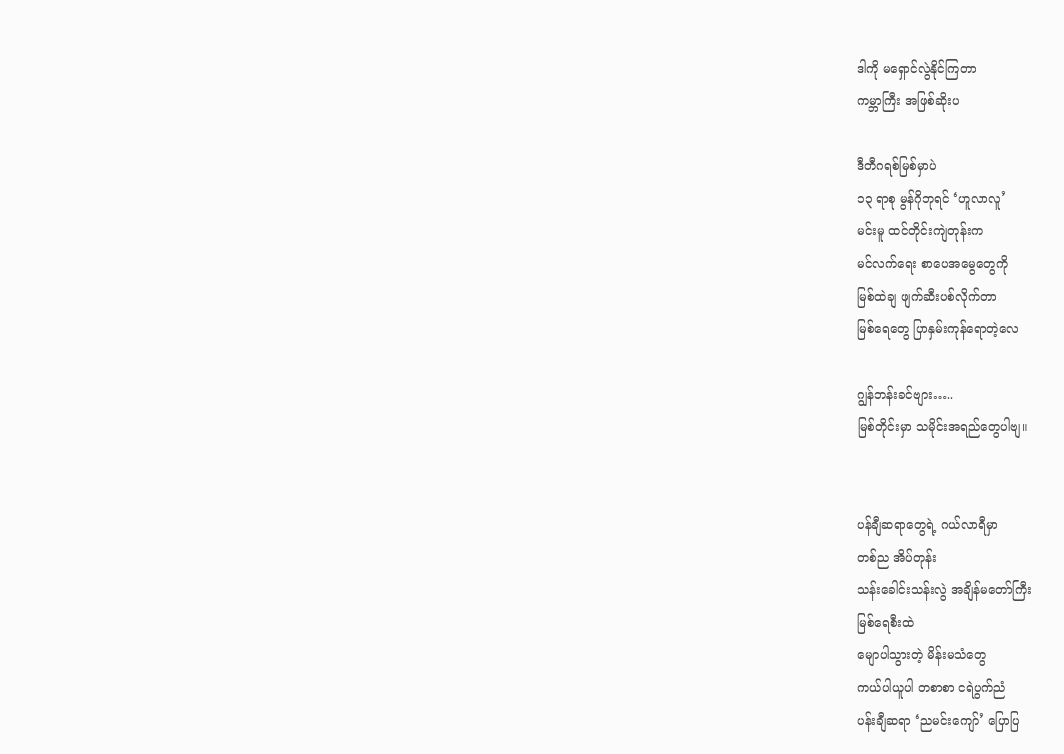ဒါကို မရှောင်လွဲနိုင်ကြတာ
ကမ္ဘာကြီး အဖြစ်ဆိုးပ

ဒီတီဂရစ်မြစ်မှာပဲ
၁၃ ရာစု မွန်ဂိုဘုရင် ‘ဟူလာလူ’
မင်းမူ ထင်တိုင်းကျဲတုန်းက
မင်လက်ရေး စာပေအမွေတွေကို
မြစ်ထဲချ ဖျက်ဆီးပစ်လိုက်တာ
မြစ်ရေတွေ ပြာနှမ်းကုန်ရောတဲ့လေ

ဂျွန်ဘန်းခင်ဗျား…..
မြစ်တိုင်းမှာ သမိုင်းအရည်တွေပါဗျ။


ပန်ချီဆရာတွေရဲ့ ဂယ်လာရီမှာ
တစ်ည အိပ်တုန်း
သန်းခေါင်းသန်းလွဲ အချိန်မတော်ကြီး
မြစ်ရေစီးထဲ
မျောပါသွားတဲ့ မိန်းမသံတွေ
ကယ်ပါယူပါ တစာစာ ငရဲပွက်ညံ
ပန်းချီဆရာ ‘ညမင်းကျော်’ ပြောပြ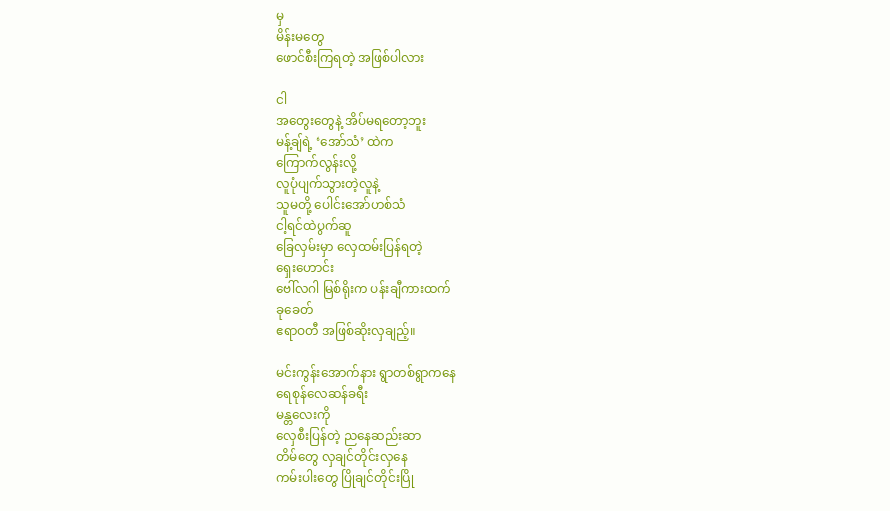မှ
မိန်းမတွေ
ဖောင်စီးကြရတဲ့ အဖြစ်ပါလား

ငါ
အတွေးတွေနဲ့ အိပ်မရတော့ဘူး
မန့်ချ်ရဲ့ ‘အော်သံ’ ထဲက
ကြောက်လွန်းလို့
လူပုံပျက်သွားတဲ့လူနဲ့
သူမတို့ ပေါင်းအော်ဟစ်သံ
ငါ့ရင်ထဲပွက်ဆူ
ခြေလှမ်းမှာ လှေထမ်းပြန်ရတဲ့
ရှေးဟောင်း
ဗေါ်လဂါ မြစ်ရိုးက ပန်းချီကားထက်
ခုခေတ်
ဧရာဝတီ အဖြစ်ဆိုးလှချည့်။

မင်းကွန်းအောက်နား ရွာတစ်ရွာကနေ
ရေစုန်လေဆန်ခရီး
မန္တလေးကို
လှေစီးပြန်တဲ့ ညနေဆည်းဆာ
တိမ်တွေ လှချင်တိုင်းလှနေ
ကမ်းပါးတွေ ပြိုချင်တိုင်းပြို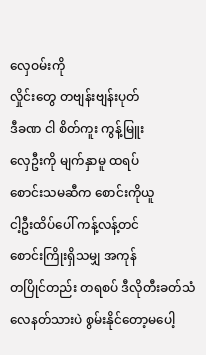လှေဝမ်းကို
လှိုင်းတွေ တဗျန်းဗျန်းပုတ်
ဒီခဏ ငါ စိတ်ကူး ကွန့်မြူး
လှေဦးကို မျက်နှာမူ ထရပ်
စောင်းသမဆီက စောင်းကိုယူ
ငါ့ဦးထိပ်ပေါ် ကန့်လန့်တင်
စောင်းကြိုးရှိသမျှ အကုန်
တပြိုင်တည်း တရစပ် ဒီလိုတီးခတ်သံ
လေနတ်သားပဲ စွမ်းနိုင်တော့မပေါ့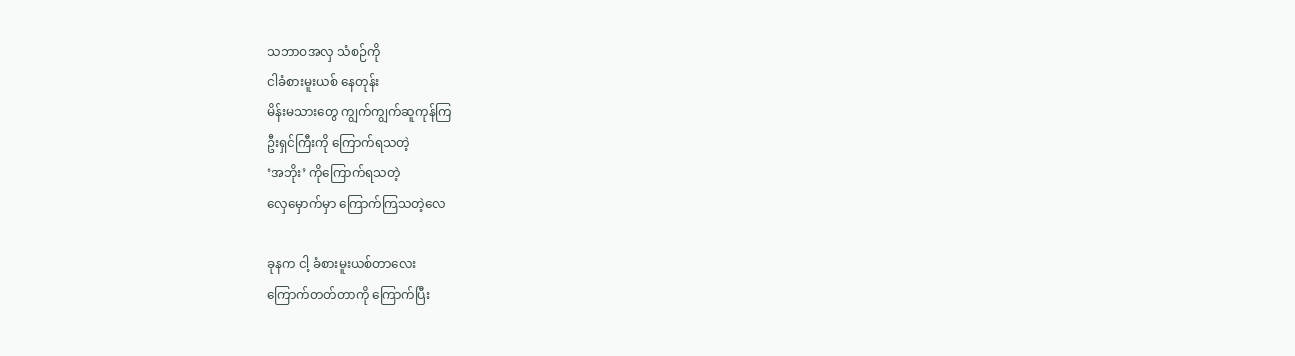သဘာဝအလှ သံစဉ်ကို
ငါခံစားမူးယစ် နေတုန်း
မိန်းမသားတွေ ကျွက်ကျွက်ဆူကုန်ကြ
ဦးရှင်ကြီးကို ကြောက်ရသတဲ့
‘အဘိုး’ ကိုကြောက်ရသတဲ့
လှေမှောက်မှာ ကြောက်ကြသတဲ့လေ

ခုနက ငါ့ ခံစားမူးယစ်တာလေး
ကြောက်တတ်တာကို ကြောက်ပြီး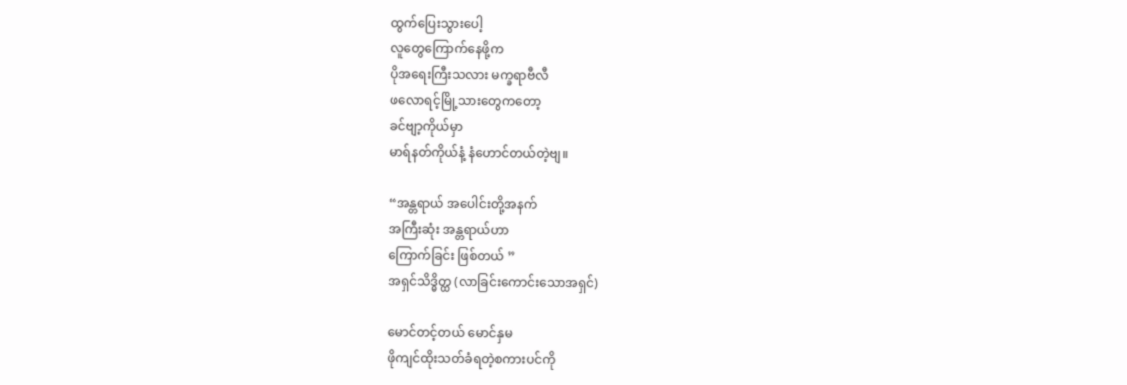ထွက်ပြေးသွားပေါ့
လူတွေကြောက်နေဖို့က
ပိုအရေးကြီးသလား မက္ခရာဗီလီ
ဖလောရင့်မြို့သားတွေကတော့
ခင်ဗျာ့ကိုယ်မှာ
မာရ်နတ်ကိုယ်နံ့ နံဟောင်တယ်တဲ့ဗျ။

“အန္တရာယ် အပေါင်းတို့အနက်
အကြီးဆုံး အန္တရာယ်ဟာ
ကြောက်ခြင်း ဖြစ်တယ် ”
အရှင်သိဒ္ဓိတ္ထ (လာခြင်းကောင်းသောအရှင်)

မောင်တင့်တယ် မောင်နှမ
ဖိုကျင်ထိုးသတ်ခံရတဲ့စကားပင်ကို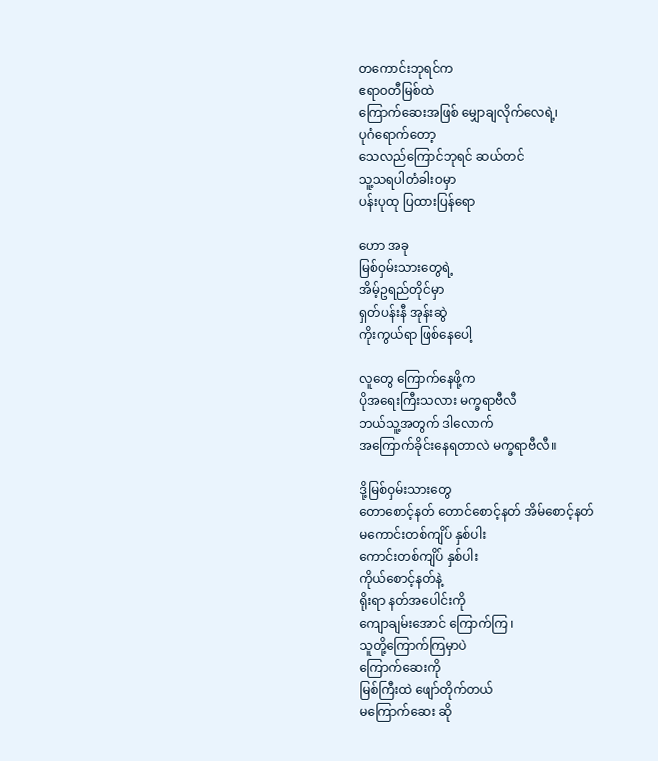တကောင်းဘုရင်က
ဧရာဝတီမြစ်ထဲ
ကြောက်ဆေးအဖြစ် မျှောချလိုက်လေရဲ့၊
ပုဂံရောက်တော့
သေလည်ကြောင်ဘုရင် ဆယ်တင်
သူ့သရပါတံခါးဝမှာ
ပန်းပုထု ပြထားပြန်ရော

ဟော အခု
မြစ်ဝှမ်းသားတွေရဲ့
အိမ့်ဥရည်တိုင်မှာ
ရှတ်ပန်းနီ အုန်းဆွဲ
ကိုးကွယ်ရာ ဖြစ်နေပေါ့

လူတွေ ကြောက်နေဖို့က
ပိုအရေးကြီးသလား မက္ခရာဗီလီ
ဘယ်သူ့အတွက် ဒါလောက်
အကြောက်ခိုင်းနေရတာလဲ မက္ခရာဗီလီ။

ဒို့မြစ်ဝှမ်းသားတွေ
တောစောင့်နတ် တောင်စောင့်နတ် အိမ်စောင့်နတ်
မကောင်းတစ်ကျိပ် နှစ်ပါး
ကောင်းတစ်ကျိပ် နှစ်ပါး
ကိုယ်စောင့်နတ်နဲ့
ရိုးရာ နတ်အပေါင်းကို
ကျောချမ်းအောင် ကြောက်ကြ ၊
သူတို့ကြောက်ကြမှာပဲ
ကြောက်ဆေးကို
မြစ်ကြီးထဲ ဖျော်တိုက်တယ်
မကြောက်ဆေး ဆို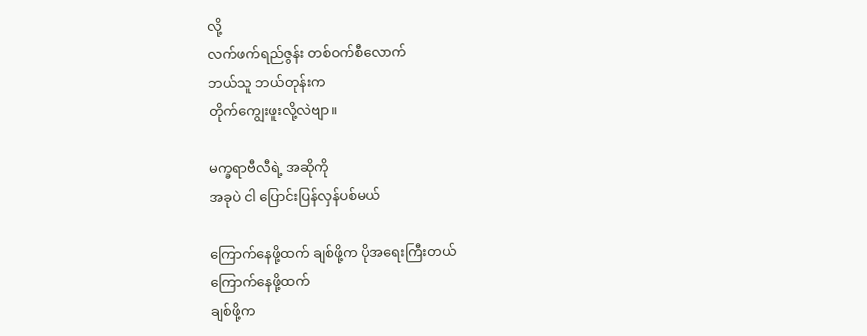လို့
လက်ဖက်ရည်ဇွန်း တစ်ဝက်စီလောက်
ဘယ်သူ ဘယ်တုန်းက
တိုက်ကျွေးဖူးလို့လဲဗျာ။

မက္ခရာဗီလီရဲ့ အဆိုကို
အခုပဲ ငါ ပြောင်းပြန်လှန်ပစ်မယ်

ကြောက်နေဖို့ထက် ချစ်ဖို့က ပိုအရေးကြီးတယ်
ကြောက်နေဖို့ထက်
ချစ်ဖို့က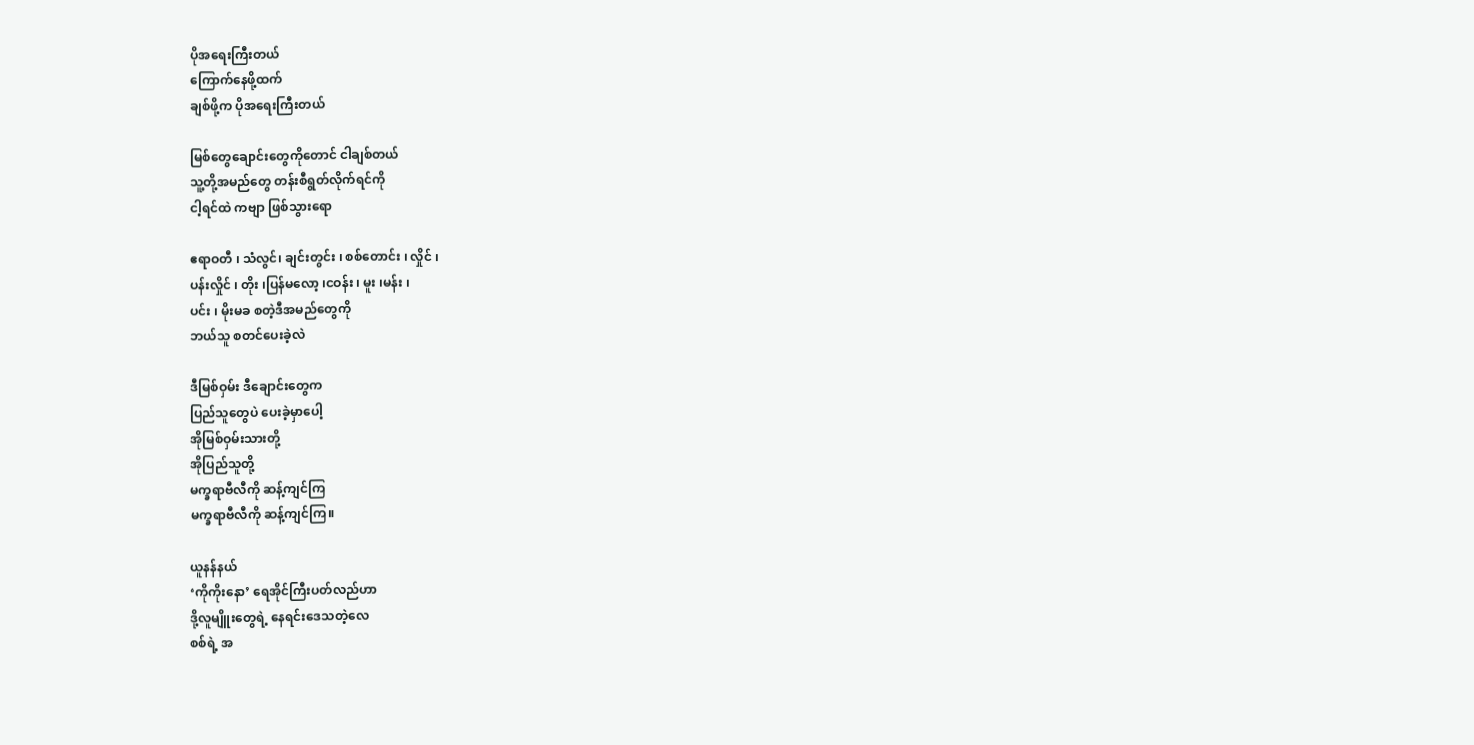ပိုအရေးကြီးတယ်
ကြောက်နေဖို့ထက်
ချစ်ဖို့က ပိုအရေးကြီးတယ်

မြစ်တွေချောင်းတွေကိုတောင် ငါချစ်တယ်
သူ့တို့အမည်တွေ တန်းစီရွတ်လိုက်ရင်ကို
ငါ့ရင်ထဲ ကဗျာ ဖြစ်သွားရော

ဧရာဝတီ ၊ သံလွင်၊ ချင်းတွင်း ၊ စစ်တောင်း ၊ လှိုင် ၊
ပန်းလှိုင် ၊ တိုး ၊ပြန်မလော့ ၊ငဝန်း ၊ မူး ၊မန်း ၊
ပင်း ၊ မိုးမခ စတဲ့ဒီအမည်တွေကို
ဘယ်သူ စတင်ပေးခဲ့လဲ

ဒီမြစ်ဝှမ်း ဒီချောင်းတွေက
ပြည်သူတွေပဲ ပေးခဲ့မှာပေါ့
အိုမြစ်ဝှမ်းသားတို့
အိုပြည်သူတို့
မက္ခရာဗီလီကို ဆန့်ကျင်ကြ
မက္ခရာဗီလီကို ဆန့်ကျင်ကြ။

ယူနန်နယ်
‘ကိုကိုးနော’ ရေအိုင်ကြီးပတ်လည်ဟာ
ဒို့လူမျိူးတွေရဲ့ နေရင်းဒေသတဲ့လေ
စစ်ရဲ့ အ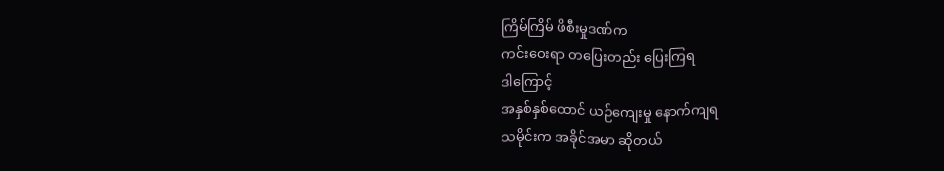ကြိမ်ကြိမ် ဖိစီးမှုဒဏ်က
ကင်းဝေးရာ တပြေးတည်း ပြေးကြရ
ဒါကြောင့်
အနှစ်နှစ်ထောင် ယဉ်ကျေးမှု နောက်ကျရ
သမိုင်းက အခိုင်အမာ ဆိုတယ်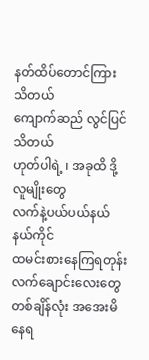နတ်ထိပ်တောင်ကြား သိတယ်
ကျောက်ဆည် လွင်ပြင်သိတယ်
ဟုတ်ပါရဲ့ ၊ အခုထိ ဒို့လူမျိုးတွေ
လက်နဲ့ပယ်ပယ်နယ်နယ်ကိုင်
ထမင်းစားနေကြရတုန်း
လက်ချောင်းလေးတွေ
တစ်ချိန်လုံး အအေးမိနေရ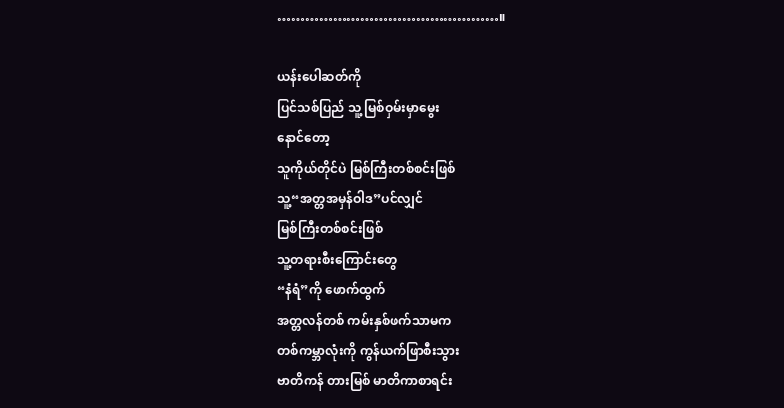…………………………………………။

ယန်းပေါဆတ်ကို
ပြင်သစ်ပြည် သူ့ မြစ်ဝှမ်းမှာမွေး
နောင်တော့
သူကိုယ်တိုင်ပဲ မြစ်ကြီးတစ်စင်းဖြစ်
သူ့“အတ္တအမှန်ဝါဒ”ပင်လျှင်
မြစ်ကြီးတစ်စင်းဖြစ်
သူ့တရားစီးကြောင်းတွေ
“နံရံ”ကို ဖောက်ထွက်
အတ္တလန်တစ် ကမ်းနှစ်ဖက်သာမက
တစ်ကမ္ဘာလုံးကို ကွန်ယက်ဖြာစီးသွား
ဗာတိကန် တားမြစ် မာတိကာစာရင်း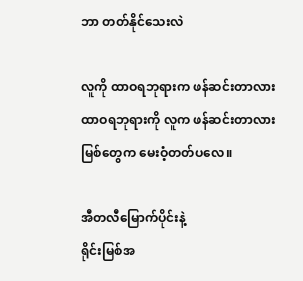ဘာ တတ်နိုင်သေးလဲ

လူကို ထာဝရဘုရားက ဖန်ဆင်းတာလား
ထာဝရဘုရားကို လူက ဖန်ဆင်းတာလား
မြစ်တွေက မေးဝံ့တတ်ပလေ။

အီတလီမြောက်ပိုင်းနဲ့
ရိုင်းမြစ်အ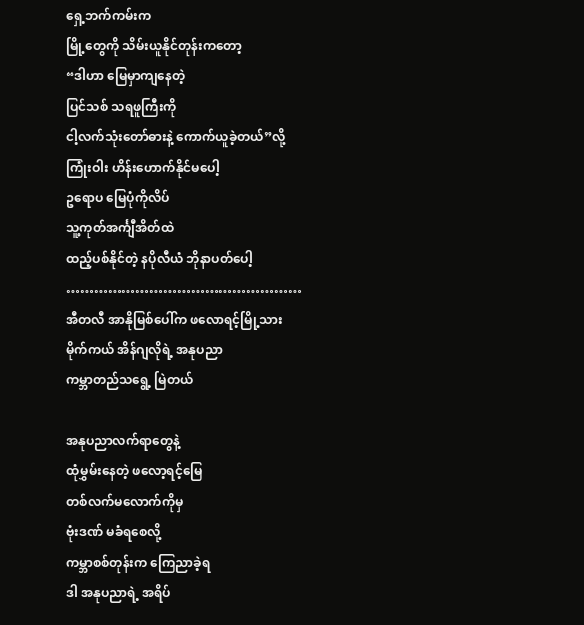ရှေ့ဘက်ကမ်းက
မြို့တွေကို သိမ်းယူနိုင်တုန်းကတော့
“ဒါဟာ မြေမှာကျနေတဲ့
ပြင်သစ် သရဖူကြီးကို
ငါ့လက်သုံးတော်ဓားနဲ့ ကောက်ယူခဲ့တယ်”လို့
ကြုံးဝါး ဟိန်းဟောက်နိုင်မပေါ့
ဥရောပ မြေပုံကိုလိပ်
သူ့ကုတ်အင်္ကျီအိတ်ထဲ
ထည့်ပစ်နိုင်တဲ့ နပိုလီယံ ဘိုနာပတ်ပေါ့
……………………………………………
အီတလီ အာနိုမြစ်ပေါ်က ဖလောရင့်မြို့သား
မိုက်ကယ် အိန်ဂျလိုရဲ့ အနုပညာ
ကမ္ဘာတည်သရွေ့ မြဲတယ်

အနုပညာလက်ရာတွေနဲ့
ထုံမွှမ်းနေတဲ့ ဖလော့ရင့်မြေ
တစ်လက်မလောက်ကိုမှ
ဗုံးဒဏ် မခံရစေလို့
ကမ္ဘာစစ်တုန်းက ကြေညာခဲ့ရ
ဒါ အနုပညာရဲ့ အရိပ်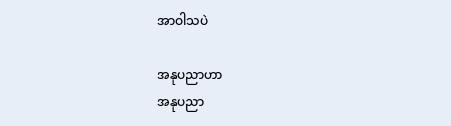အာဝါသပဲ

အနုပညာဟာ
အနုပညာ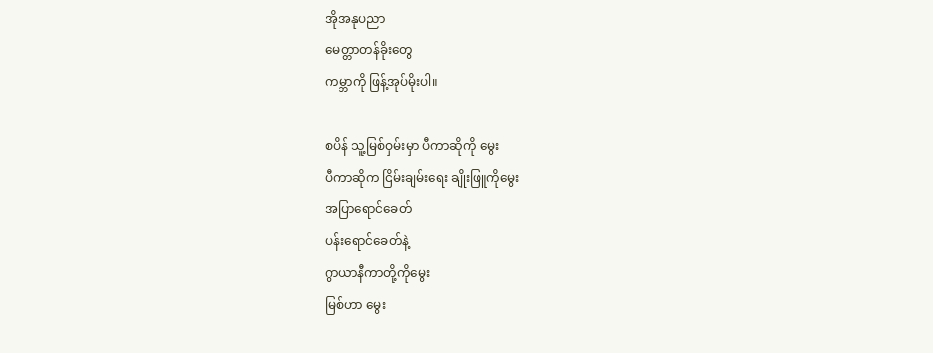အိုအနုပညာ
မေတ္တာတန်ခိုးတွေ
ကမ္ဘာကို ဖြန့်အုပ်မိုးပါ။

စပိန် သူ့မြစ်ဝှမ်းမှာ ပီကာဆိုကို မွေး
ပီကာဆိုက ငြိမ်းချမ်းရေး ချိုးဖြူကိုမွေး
အပြာရောင်ခေတ်
ပန်းရောင်ခေတ်နဲ့
ဂွာယာနီကာတို့ကိုမွေး
မြစ်ဟာ မွေး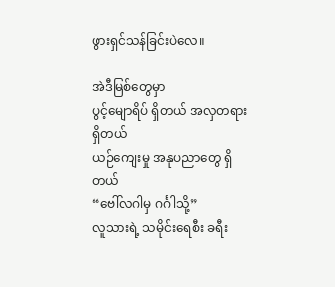ဖွားရှင်သန်ခြင်းပဲလေ။

အဲဒီမြစ်တွေမှာ
ပွင့်မျောရိပ် ရှိတယ် အလှတရားရှိတယ်
ယဉ်ကျေးမှု အနုပညာတွေ ရှိတယ်
“ဗေါ်လဂါမှ ဂင်္ဂါသို့”
လူသားရဲ့ သမိုင်းရေစီး ခရီး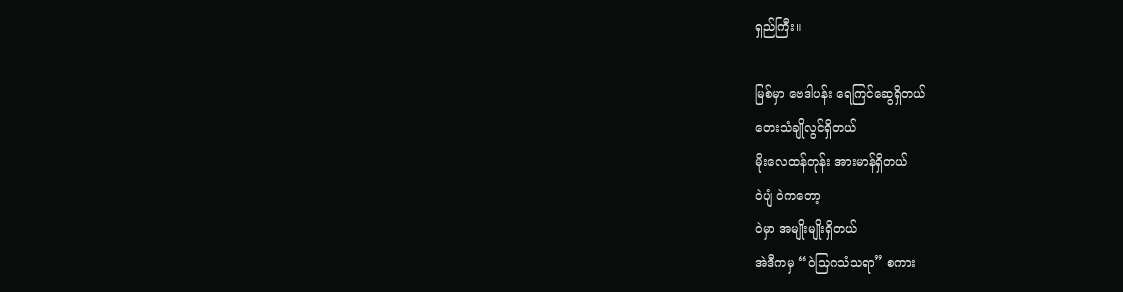ရှည်ကြီး။

မြစ်မှာ ဗေဒါပန်း ရေကြင်ဆွေရှိတယ်
တေးသံချိုလွင်ရှိတယ်
မိုးလေထန်တုန်း အားမာန်ရှိတယ်
၀ဲပျံ ၀ဲကတော့
၀ဲမှာ အမျိုးမျိုးရှိတယ်
အဲဒီကမှ “၀ဲသြဂသံသရာ” စကား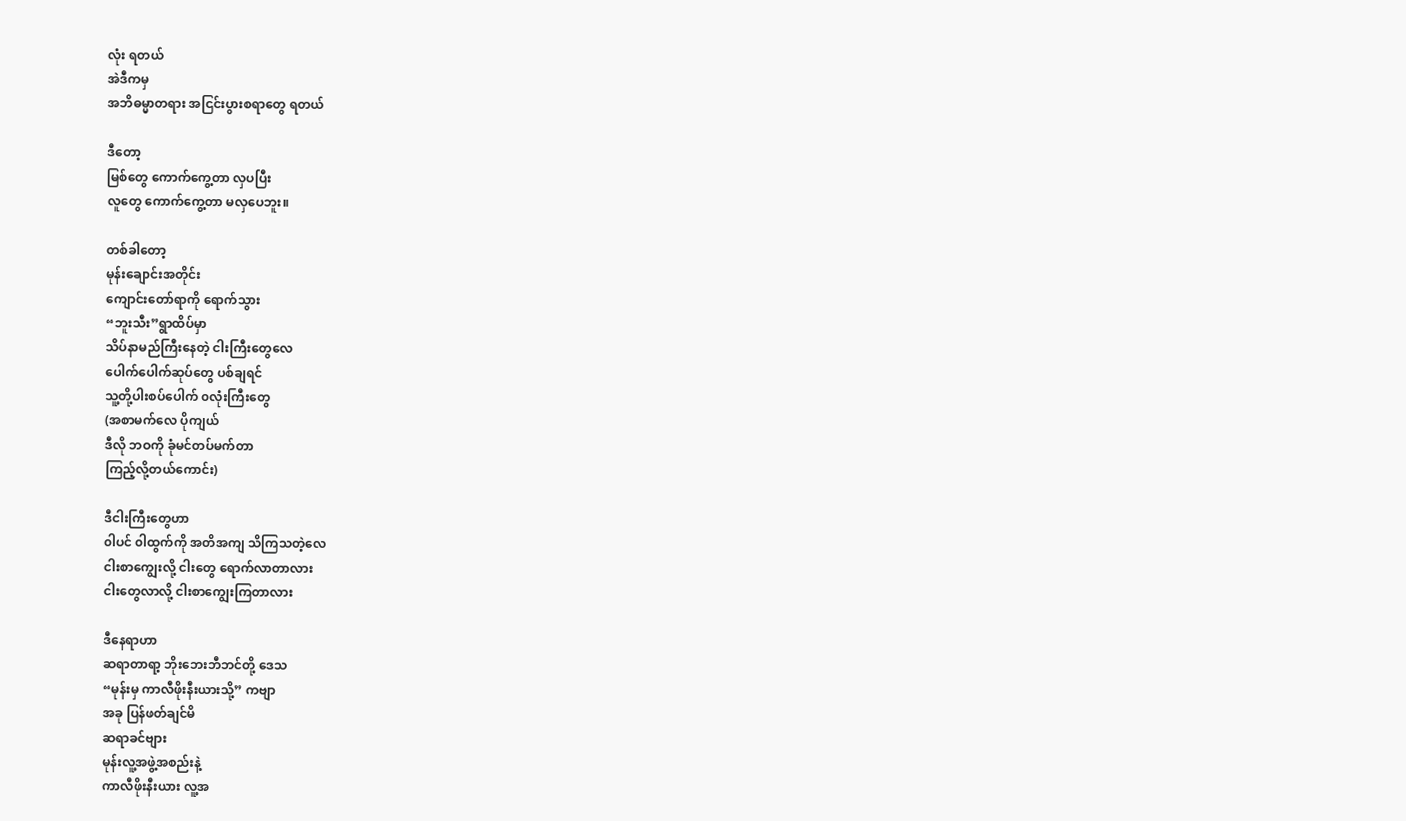လုံး ရတယ်
အဲဒီကမှ
အဘိဓမ္မာတရား အငြင်းပွားစရာတွေ ရတယ်

ဒီတော့
မြစ်တွေ ကောက်ကွေ့တာ လှပပြီး
လူတွေ ကောက်ကွေ့တာ မလှပေဘူး။

တစ်ခါတော့
မုန်းချောင်းအတိုင်း
ကျောင်းတော်ရာကို ရောက်သွား
“ဘူးသီး”ရွာထိပ်မှာ
သိပ်နာမည်ကြီးနေတဲ့ ငါးကြီးတွေလေ
ပေါက်ပေါက်ဆုပ်တွေ ပစ်ချရင်
သူ့တို့ပါးစပ်ပေါက် ၀လုံးကြီးတွေ
(အစာမက်လေ ပိုကျယ်
ဒီလို ဘဝကို ခုံမင်တပ်မက်တာ
ကြည့်လို့တယ်ကောင်း)

ဒီငါးကြီးတွေဟာ
၀ါပင် ၀ါထွက်ကို အတိအကျ သိကြသတဲ့လေ
ငါးစာကျွေးလို့ ငါးတွေ ရောက်လာတာလား
ငါးတွေလာလို့ ငါးစာကျွေးကြတာလား

ဒီနေရာဟာ
ဆရာတာရာ့ ဘိုးဘေးဘီဘင်တို့ ဒေသ
“မုန်းမှ ကာလီဖိုးနီးယားသို့” ကဗျာ
အခု ပြန်ဖတ်ချင်မိ
ဆရာခင်ဗျား
မုန်းလူ့အဖွဲ့အစည်းနဲ့
ကာလီဖိုးနီးယား လူ့အ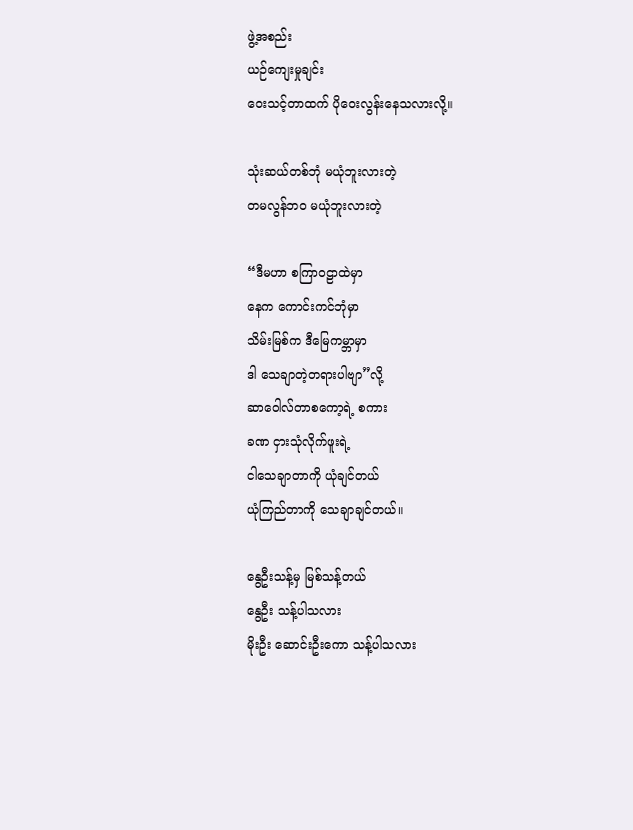ဖွဲ့အစည်း
ယဉ်ကျေးမှုချင်း
ဝေးသင့်တာထက် ပိုဝေးလွန်းနေသလားလို့။

သုံးဆယ်တစ်ဘုံ မယုံဘူးလားတဲ့
တမလွန်ဘ၀ မယုံဘူးလားတဲ့

“ဒီမဟာ စကြာဝဠာထဲမှာ
နေက ကောင်းကင်ဘုံမှာ
သိမ်းမြစ်က ဒီမြေကမ္ဘာမှာ
ဒါ သေချာတဲ့တရားပါဗျာ”လို့
ဆာဝေါလ်တာစကော့ရဲ့ စကား
ခဏ ငှားသုံလိုက်ဖူးရဲ့
ငါသေချာတာကို ယုံချင်တယ်
ယုံကြည်တာကို သေချာချင်တယ်။

နွေဦးသန့်မှ မြစ်သန့်တယ်
နွေဦး သန့်ပါသလား
မိုးဦး ဆောင်းဦးကော သန့်ပါသလား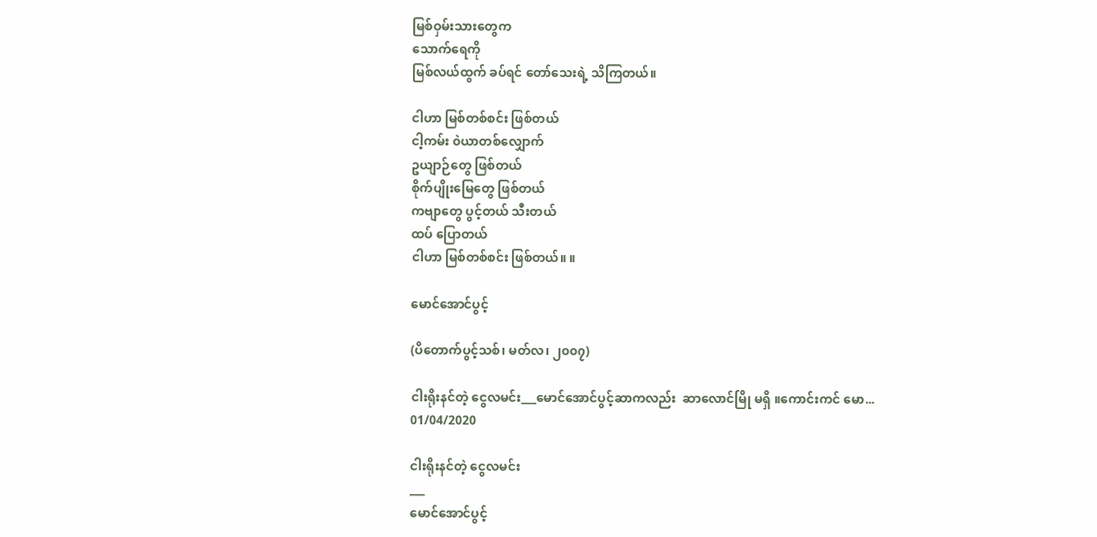မြစ်ဝှမ်းသားတွေက
သောက်ရေကို
မြစ်လယ်ထွက် ခပ်ရင် တော်သေးရဲ့ သိကြတယ်။

ငါဟာ မြစ်တစ်စင်း ဖြစ်တယ်
ငါ့ကမ်း ၀ဲယာတစ်လျှောက်
ဥယျာဉ်တွေ ဖြစ်တယ်
စိုက်ပျိုးမြေတွေ ဖြစ်တယ်
ကဗျာတွေ ပွင့်တယ် သီးတယ်
ထပ် ပြောတယ်
ငါဟာ မြစ်တစ်စင်း ဖြစ်တယ်။ ။

မောင်အောင်ပွင့်

(ပိတောက်ပွင့်သစ်၊ မတ်လ၊ ၂၀၀၇)

ငါးရိုးနင်တဲ့ ငွေလမင်း___မောင်အောင်ပွင့်ဆာကလည်း  ဆာလောင်မြို မရှိ ။ကောင်းကင် မော...
01/04/2020

ငါးရိုးနင်တဲ့ ငွေလမင်း
___
မောင်အောင်ပွင့်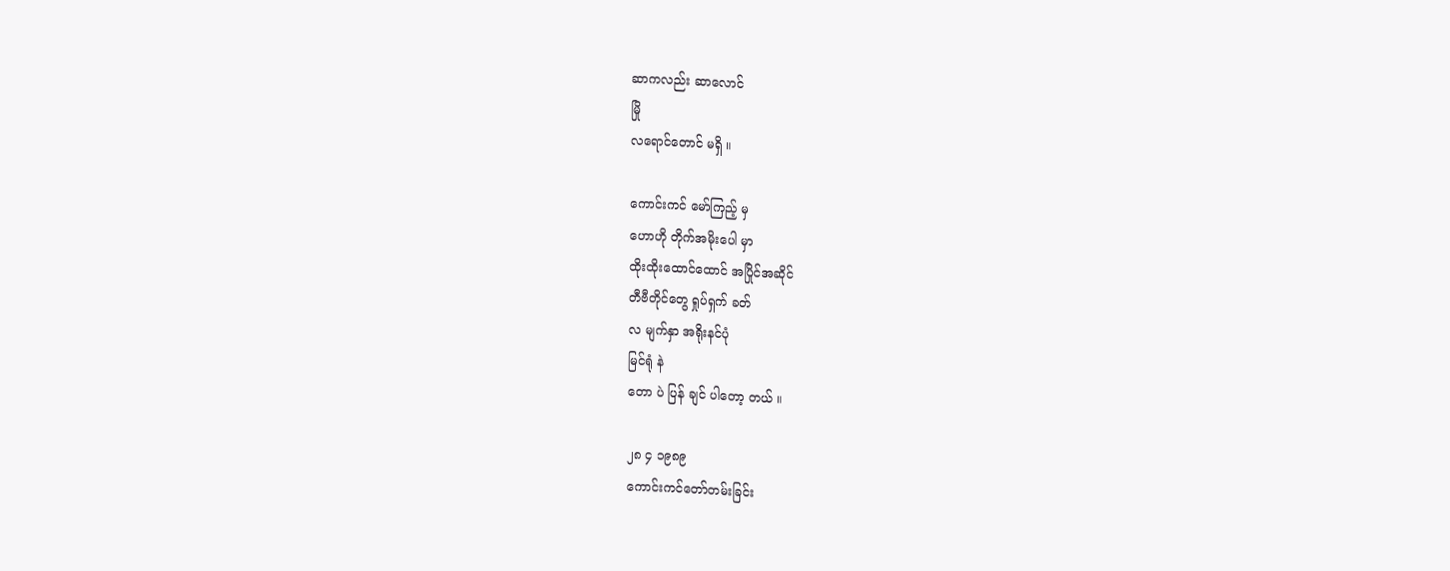ဆာကလည်း ဆာလောင်
မြို
လရောင်တောင် မရှိ ။

ကောင်းကင် မော်ကြည့် မှ
ဟောဟို တိုက်အမိုးပေါ မှာ
ထိုးထိုးထောင်ထောင် အပြိုင်အဆိုင်
တီဗီတိုင်တွေ ရှုပ်ရှက် ခတ်
လ မျက်နှာ အရိုးနင်ပုံ
မြင်ရုံ နဲ
တော ပဲ ပြန် ချင် ပါတော့ တယ် ။

၂၈ ၄ ၁၉၈၉
ကောင်းကင်တော်တမ်းခြင်း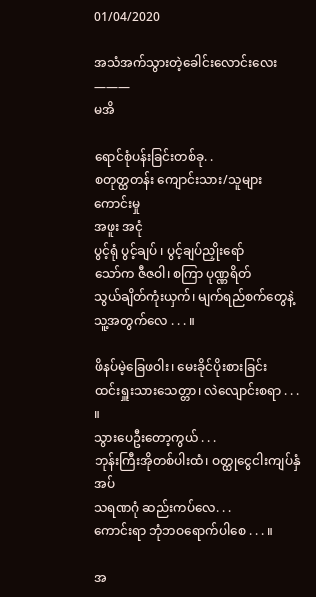01/04/2020

အသံအက်သွားတဲ့ခေါင်းလောင်းလေး
———
မအိ

ရောင်စုံပန်းခြင်းတစ်ခု. .
စတုတ္ထတန်း ကျောင်းသား/သူများ ကောင်းမှု
အဖူး အငုံ
ပွင့်ရုံ ပွင့်ချပ် ၊ ပွင့်ချပ်ညှိုးရော်
သော်က ဇီဇဝါ၊ စကြာ ပုဏ္ဏရိတ်
သွယ်ချိတ်ကုံးယှက်၊ မျက်ရည်စက်တွေနဲ့
သူ့အတွက်လေ . . . ။

ဖိနပ်မဲ့ခြေဖဝါး၊ မေးခိုင်ပိုးစားခြင်း
ထင်းရှူးသားသေတ္တာ၊ လဲလျောင်းစရာ . . . ။
သွားပေဦးတော့ကွယ် . . .
ဘုန်းကြီးအိုတစ်ပါးထံ၊ ဝတ္ထုငွေငါးကျပ်နှံအပ်
သရဏဂုံ ဆည်းကပ်လေ. . .
ကောင်းရာ ဘုံဘဝရောက်ပါစေ . . . ။

အ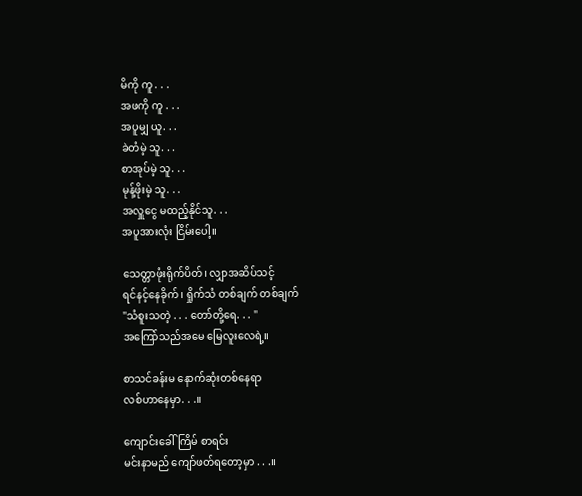မိကို ကူ . . .
အဖကို ကူ . . .
အပူမျှ ယူ. . .
ခဲတံမဲ့ သူ. . .
စာအုပ်မဲ့ သူ. . .
မုန့်ဖိုးမဲ့ သူ. . .
အလှူငွေ မထည့်နိုင်သူ. . .
အပူအားလုံး ငြိမ်းပေါ့။

သေတ္တာဖုံးရိုက်ပိတ်၊ လျှာအဆိပ်သင့်
ရင်နင့်နေခိုက်၊ ရှိုက်သံ တစ်ချက် တစ်ချက်
"သံစူးသတဲ့ . . . တော်တို့ရေ. . . "
အကြော်သည်အမေ မြေလူးလေရဲ့။

စာသင်ခန်းမ နောက်ဆုံးတစ်နေရာ
လစ်ဟာနေမှာ. . .။

ကျောင်းခေါ်ကြိမ် စာရင်း
မင်းနာမည် ကျော်ဖတ်ရတော့မှာ . . .။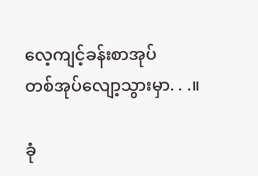လေ့ကျင့်ခန်းစာအုပ်
တစ်အုပ်လျော့သွားမှာ. . .။

ခုံ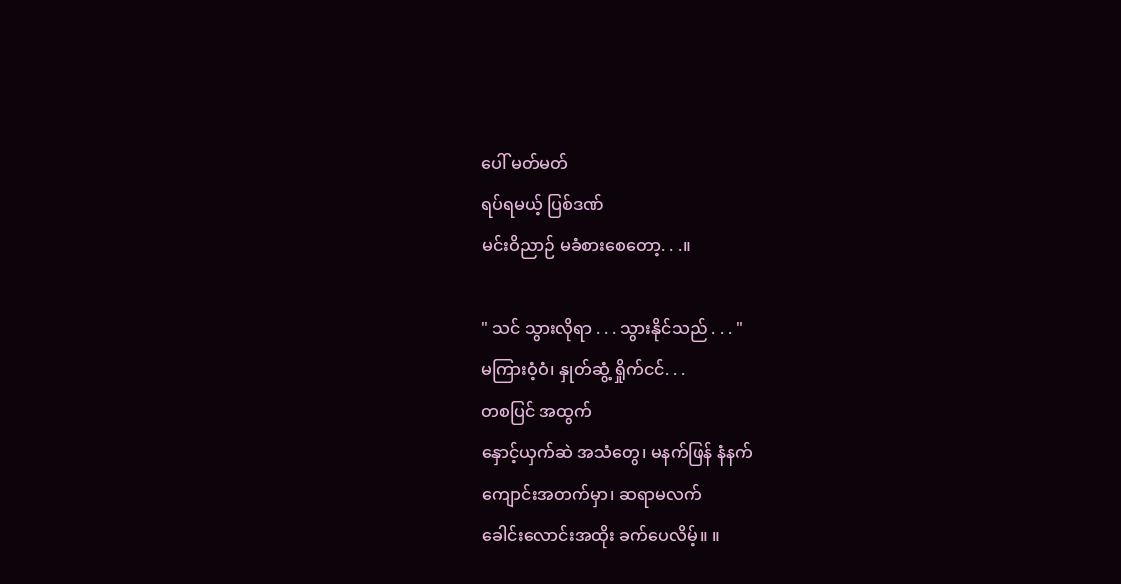ပေါ် မတ်မတ်
ရပ်ရမယ့် ပြစ်ဒဏ်
မင်းဝိညာဉ် မခံစားစေတော့. . .။

" သင် သွားလိုရာ . . . သွားနိုင်သည် . . . "
မကြားဝံ့ဝံ၊ နှုတ်ဆွံ့ ရှိုက်ငင်. . .
တစပြင် အထွက်
နှောင့်ယှက်ဆဲ အသံတွေ၊ မနက်ဖြန် နံနက်
ကျောင်းအတက်မှာ၊ ဆရာမလက်
ခေါင်းလောင်းအထိုး ခက်ပေလိမ့်။ ။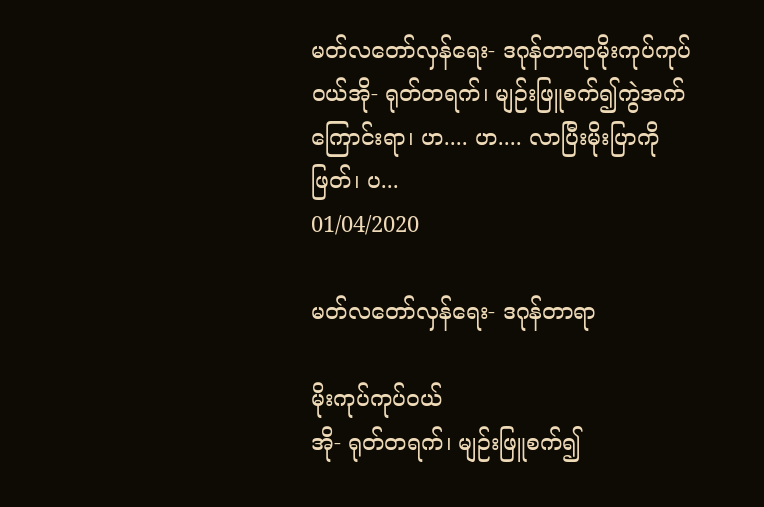မတ်လတော်လှန်ရေး- ဒဂုန်တာရာမိုးကုပ်ကုပ်ဝယ်အို- ရုတ်တရက်၊ မျဉ်းဖြူစက်၍ကွဲအက်ကြောင်းရာ၊ ဟ.... ဟ.... လာပြီးမိုးပြာကိုဖြတ်၊ ပ...
01/04/2020

မတ်လတော်လှန်ရေး- ဒဂုန်တာရာ

မိုးကုပ်ကုပ်ဝယ်
အို- ရုတ်တရက်၊ မျဉ်းဖြူစက်၍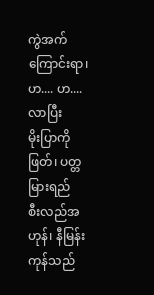ကွဲအက်ကြောင်းရာ၊ ဟ.... ဟ.... လာပြီး
မိုးပြာကိုဖြတ်၊ ပတ္တမြားရည်
စီးလည်အဟုန်၊ နီမြန်းကုန်သည်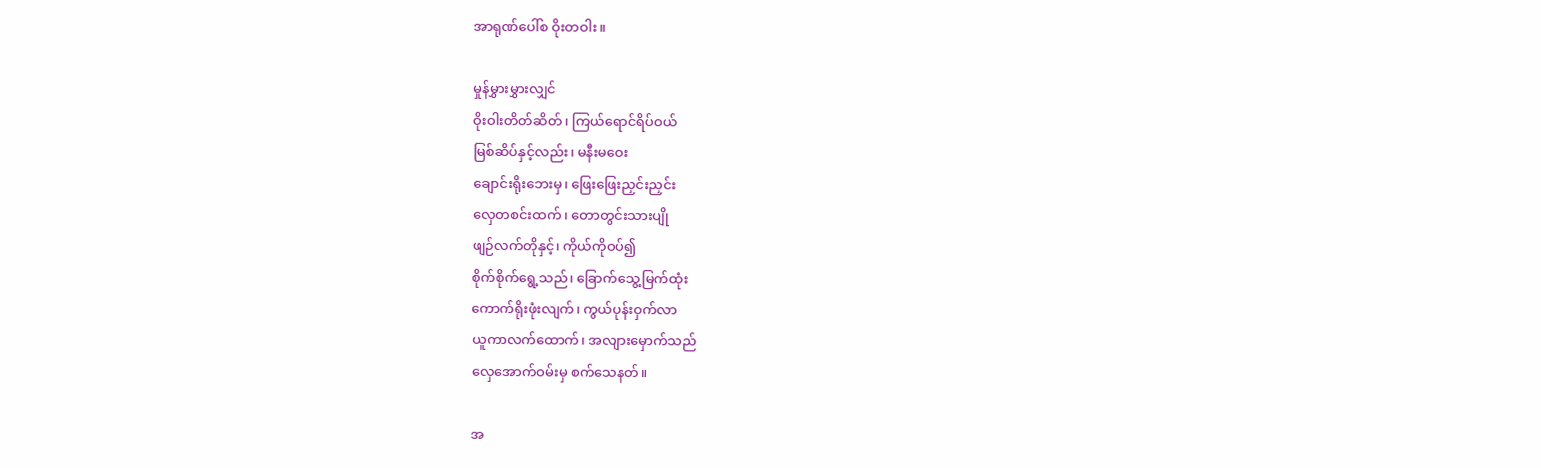အာရုဏ်ပေါ်စ ဝိုးတဝါး။

မှုန်မွှားမွှားလျှင်
ဝိုးဝါးတိတ်ဆိတ်၊ ကြယ်ရောင်ရိပ်ဝယ်
မြစ်ဆိပ်နှင့်လည်း၊ မနီးမဝေး
ချောင်းရိုးဘေးမှ၊ ဖြေးဖြေးညှင်းညှင်း
လှေတစင်းထက်၊ တောတွင်းသားပျို
ဖျဉ်လက်တိုနှင့်၊ ကိုယ်ကိုဝပ်၍
စိုက်စိုက်ရွေ့သည်၊ ခြောက်သွေ့မြက်ထုံး
ကောက်ရိုးဖုံးလျက်၊ ကွယ်ပုန်းဝှက်လာ
ယူကာလက်ထောက်၊ အလျားမှောက်သည်
လှေအောက်ဝမ်းမှ စက်သေနတ်။

အ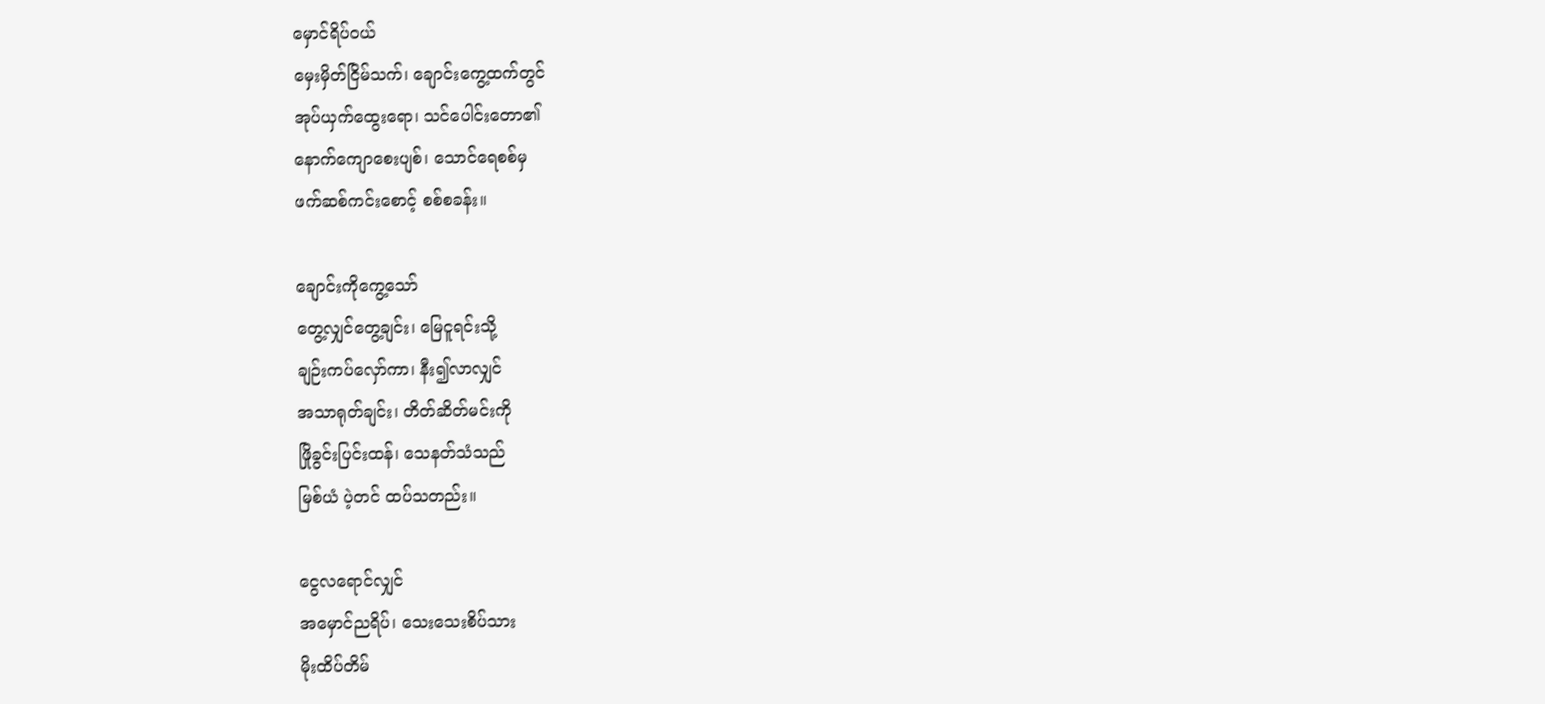မှောင်ရိပ်ဝယ်
မှေးမှိတ်ငြိမ်သက်၊ ချောင်းကွေ့ထက်တွင်
အုပ်ယှက်ထွေးရော၊ သင်ပေါင်းတော၏
နောက်ကျောစေးပျစ်၊ သောင်ရေစစ်မှ
ဖက်ဆစ်ကင်းစောင့် စစ်စခန်း။

ချောင်းကိုကွေ့သော်
တွေ့လျှင်တွေ့ချင်း၊ မြေငူရင်းသို့
ချဉ်းကပ်လှော်ကာ၊ နီး၍လာလျှင်
အသာရုတ်ချင်း၊ တိတ်ဆိတ်မင်းကို
ဖြိုခွင်းပြင်းထန်၊ သေနတ်သံသည်
မြစ်ယံ ပဲ့တင် ထပ်သတည်း။

ငွေလရောင်လျှင်
အမှောင်ညရိပ်၊ သေးသေးစိပ်သား
မိုးထိပ်တိမ်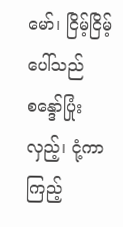မော်၊ ငြိမ့်ငြိမ့်ပေါ်သည်
စန္ဒော်ပြုံးလှည့်၊ ငုံ့ကာကြည့်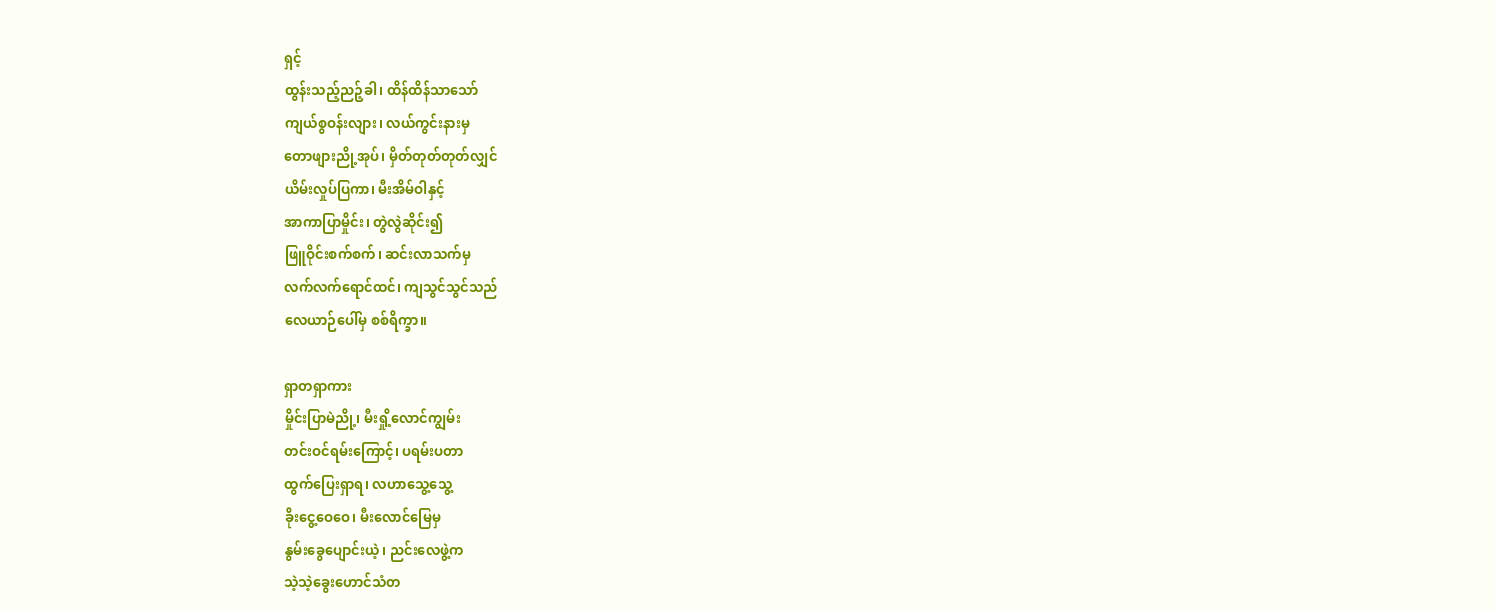ရှင့်
ထွန်းသည့်ညဉ့်ခါ၊ ထိန်ထိန်သာသော်
ကျယ်စွဝန်းလျား၊ လယ်ကွင်းနားမှ
တောဖျားညို့အုပ်၊ မှိတ်တုတ်တုတ်လျှင်
ယိမ်းလှုပ်ပြကာ၊ မီးအိမ်ဝါနှင့်
အာကာပြာမှိုင်း၊ တွဲလွဲဆိုင်း၍
ဖြူဝိုင်းစက်စက်၊ ဆင်းလာသက်မှ
လက်လက်ရောင်ထင်၊ ကျသွင်သွင်သည်
လေယာဉ်ပေါ်မှ စစ်ရိက္ခာ။

ရှာတရှာကား
မှိုင်းပြာမဲညို့၊ မီးရှို့လောင်ကျွမ်း
တင်းဝင်ရမ်းကြောင့်၊ ပရမ်းပတာ
ထွက်ပြေးရှာရ၊ လဟာသွေ့သွေ့
ခိုးငွေ့ဝေဝေ၊ မီးလောင်မြေမှ
နွမ်းခွေပျောင်းယဲ့၊ ညင်းလေဖွဲ့က
သဲ့သဲ့ခွေးဟောင်သံတ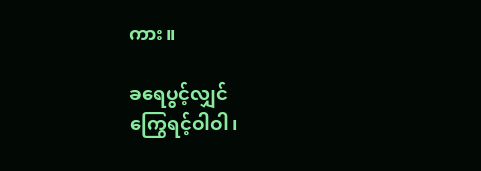ကား။

ခရေပွင့်လျှင်
ကြွေရင့်ဝါဝါ၊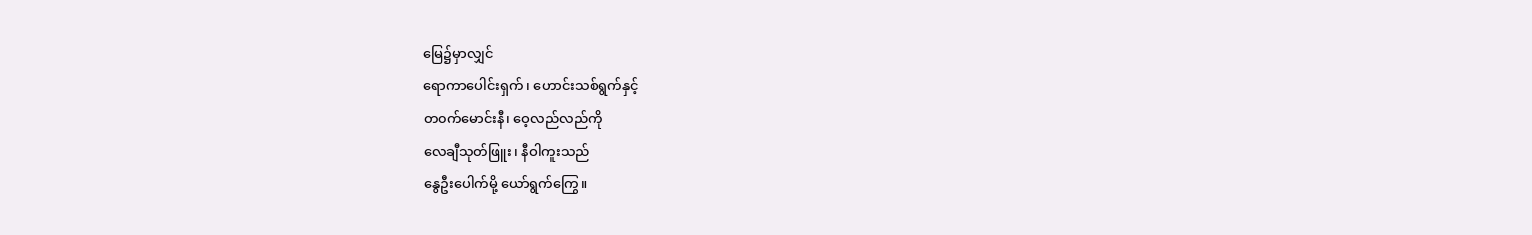မြေ၌မှာလျှင်
ရောကာပေါင်းရှက်၊ ဟောင်းသစ်ရွက်နှင့်
တ၀က်မောင်းနီ၊ ဝေ့လည်လည်ကို
လေချီသုတ်ဖြူး၊ နီဝါကူးသည်
နွေဦးပေါက်မို့ ယော်ရွက်ကြွေ။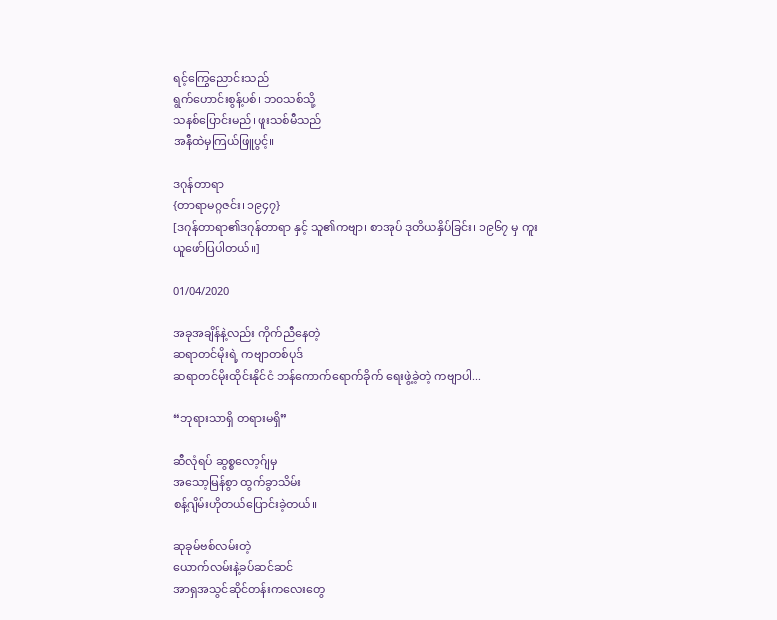ရင့်ကြွေညောင်းသည်
ရွက်ဟောင်းစွန့်ပစ်၊ ဘ၀သစ်သို့
သနစ်ပြောင်းမည်၊ ဖူးသစ်မီသည်
အနီထဲမှကြယ်ဖြူပွင့်။

ဒဂုန်တာရာ
{တာရာမဂ္ဂဇင်း၊ ၁၉၄၇}
[ဒဂုန်တာရာ၏ဒဂုန်တာရာ နှင့် သူ၏ကဗျာ၊ စာအုပ် ဒုတိယနှိပ်ခြင်း၊ ၁၉၆၇ မှ ကူးယူဖော်ပြပါတယ်။]

01/04/2020

အခုအချိန်နဲ့လည်း ကိုက်ညီနေတဲ့
ဆရာတင်မိုးရဲ့ ကဗျာတစ်ပုဒ်
ဆရာတင်မိုးထိုင်းနိုင်ငံ ဘန်ကောက်ရောက်ခိုက် ရေးဖွဲ့ခဲ့တဲ့ ကဗျာပါ...

“ဘုရားသာရှိ တရားမရှိ”

ဆီလုံရပ် ဆွစ္စလော့ဂ်ျမှ
အသော့မြန်စွာ ထွက်ခွာသိမ်း
စန့်ဂျိမ်းဟိုတယ်ပြောင်းခဲ့တယ်။

ဆုခုမ်ဗစ်လမ်းတဲ့
ယောက်လမ်းနဲ့ခပ်ဆင်ဆင်
အာရှအသွင်ဆိုင်တန်းကလေးတွေ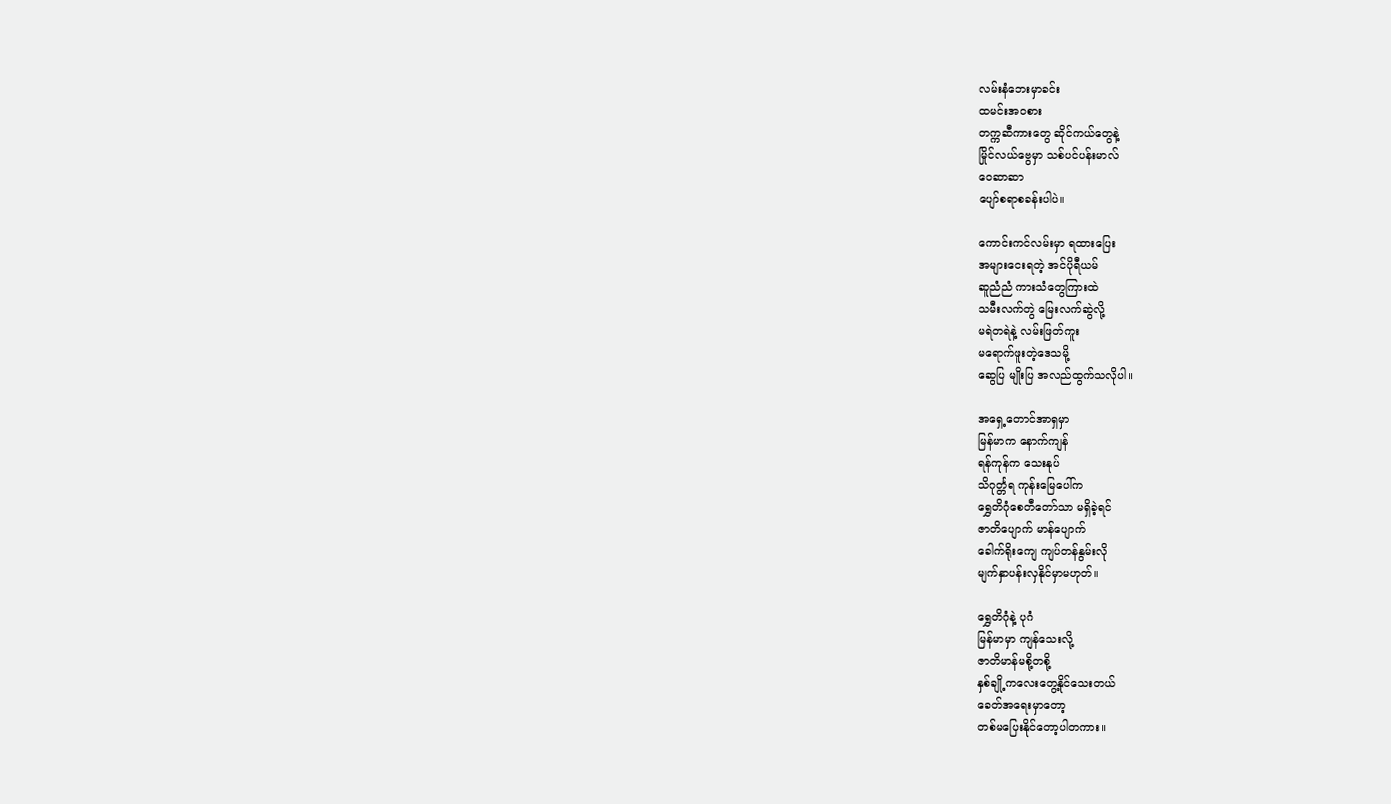လမ်းနံဘေးမှာခင်း
ထမင်းအ၀စား
တက္ကဆီကားတွေ ဆိုင်ကယ်တွေနဲ့
မြိုင်လယ်ဗွေမှာ သစ်ပင်ပန်းမာလ်
ဝေဆာဆာ
ပျော်စရာစခန်းပါပဲ။

ကောင်းကင်လမ်းမှာ ရထားပြေး
အများငေးရတဲ့ အင်ပိုရီယမ်
ဆူညံညံ ကားသံတွေကြားထဲ
သမီးလက်တွဲ မြေးလက်ဆွဲလို့
မရဲတရဲနဲ့ လမ်းဖြတ်ကူး
မရောက်ဖူးတဲ့ဒေသမို့
ဆွေပြ မျိုးပြ အလည်ထွက်သလိုပါ။

အရှေ့တောင်အာရှမှာ
မြန်မာက နောက်ကျန်
ရန်ကုန်က သေးနုပ်
သိဂုင်္တ္တရ ကုန်းမြေပေါ်က
ရွှေတိဂုံစေတီတော်သာ မရှိခဲ့ရင်
ဇာတိပျောက် မာန်ပျောက်
ခေါက်ရိုးကျေ ကျပ်တန်နွမ်းလို
မျက်နှာပန်းလှနိုင်မှာမဟုတ်။

ရွှေတိဂုံနဲ့ ပုဂံ
မြန်မာမှာ ကျန်သေးလို့
ဇာတိမာန်မစို့တစို့
နှစ်ချို့ကလေးတွေ့နိုင်သေးတယ်
ခေတ်အရေးမှာတော့
တစ်မပြေးနိုင်တော့ပါတကား။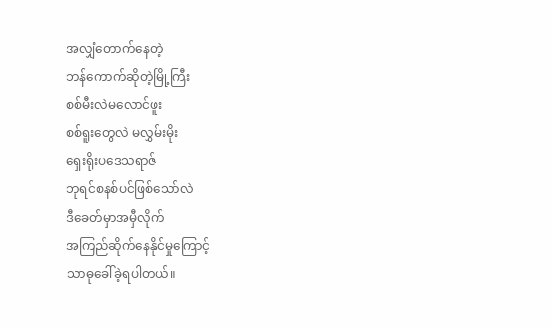အလျှံတောက်နေတဲ့
ဘန်ကောက်ဆိုတဲ့မြို့ကြီး
စစ်မီးလဲမလောင်ဖူး
စစ်ရူးတွေလဲ မလွှမ်းမိုး
ရှေးရိုးပဒေသရာဇ်
ဘုရင်စနစ်ပင်ဖြစ်သော်လဲ
ဒီခေတ်မှာအမှီလိုက်
အကြည်ဆိုက်နေနိုင်မှုကြောင့်
သာဓုခေါ်ခဲ့ရပါတယ်။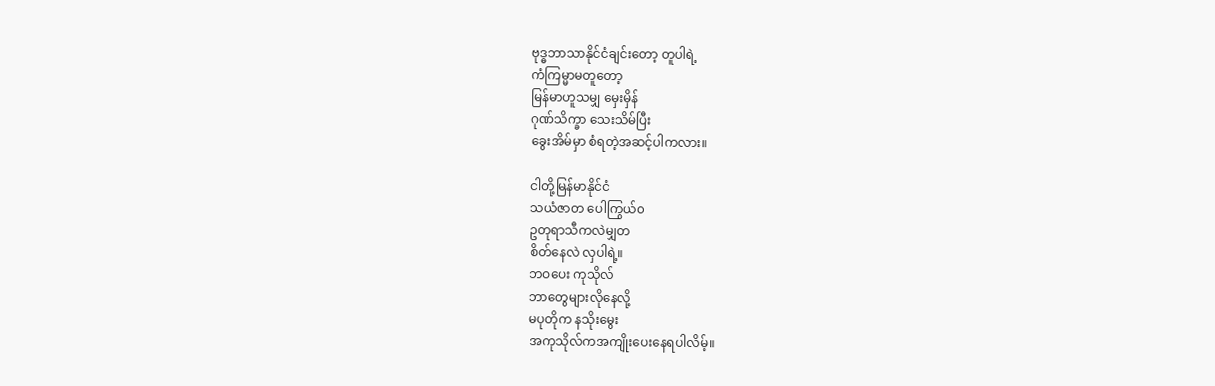ဗုဒ္ဓဘာသာနိုင်ငံချင်းတော့ တူပါရဲ့
ကံကြမ္မာမတူတော့
မြန်မာဟူသမျှ မှေးမှိန်
ဂုဏ်သိက္ခာ သေးသိမ်ပြီး
ခွေးအိမ်မှာ စံရတဲ့အဆင့်ပါကလား။

ငါတို့မြန်မာနိုင်ငံ
သယံဇာတ ပေါကြွယ်၀
ဥတုရာသီကလဲမျှတ
စိတ်နေလဲ လှပါရဲ့။
ဘဝပေး ကုသိုလ်
ဘာတွေများလိုနေလို့
မပုတိုက နသိုးမွေး
အကုသိုလ်ကအကျိုးပေးနေရပါလိမ့်။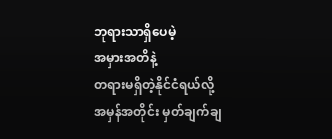ဘုရားသာရှိပေမဲ့
အမှားအတိနဲ့
တရားမရှိတဲ့နိုင်ငံရယ်လို့
အမှန်အတိုင်း မှတ်ချက်ချ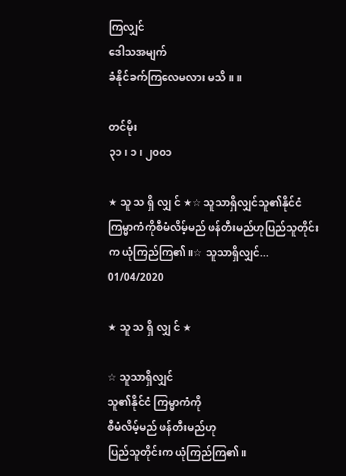ကြလျှင်
ဒေါသအမျက်
ခံနိုင်ခက်ကြလေမလား မသိ။ ။

တင်မိုး
၃၁၊ ၁၊ ၂၀၀၁

★ သူ သ ရှိ လျှ င် ★☆ သူသာရှိလျှင်သူ၏နိုင်ငံ ကြမ္မာကံကိုစီမံလိမ့်မည် ဖန်တီးမည်ဟုပြည်သူတိုင်းက ယုံကြည်ကြ၏။☆ သူသာရှိလျှင်...
01/04/2020

★ သူ သ ရှိ လျှ င် ★

☆ သူသာရှိလျှင်
သူ၏နိုင်ငံ ကြမ္မာကံကို
စီမံလိမ့်မည် ဖန်တီးမည်ဟု
ပြည်သူတိုင်းက ယုံကြည်ကြ၏။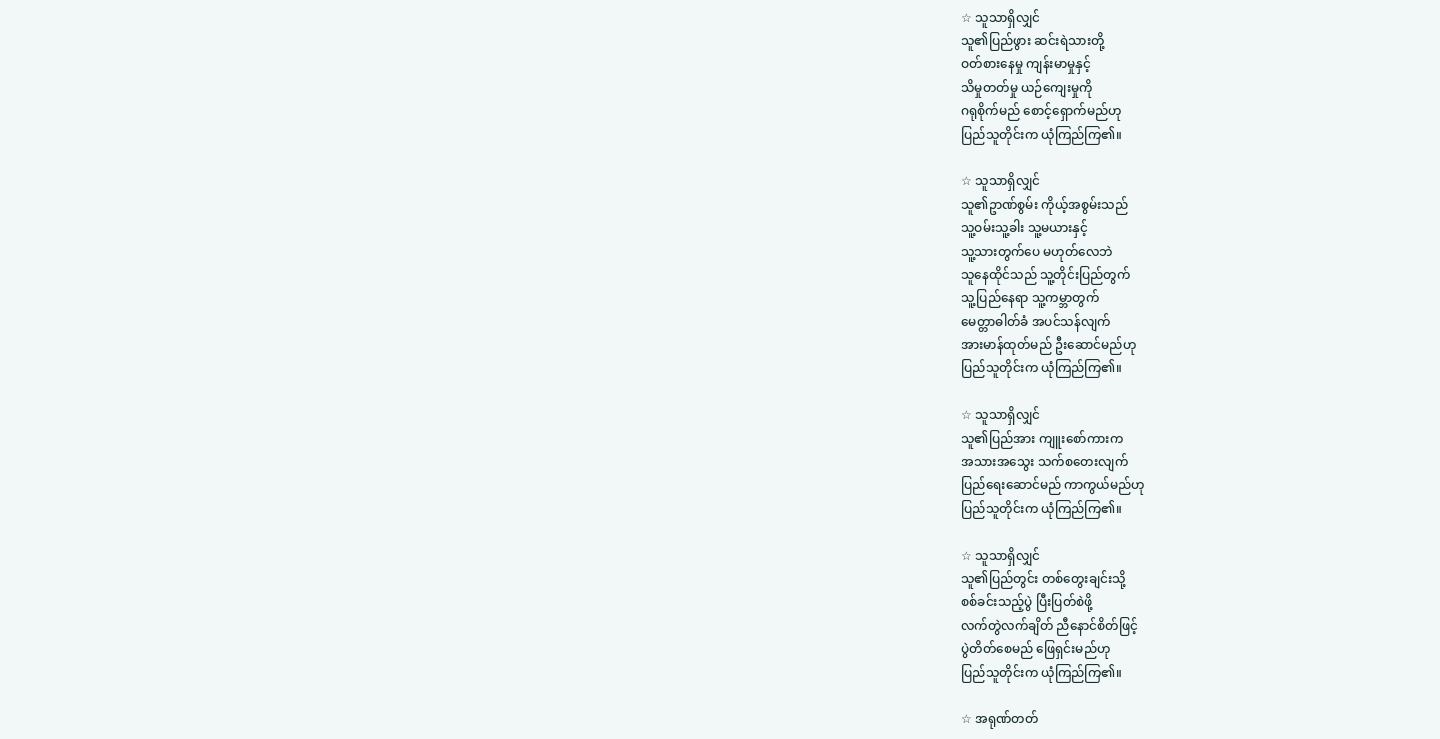☆ သူသာရှိလျှင်
သူ၏ပြည်ဖွား ဆင်းရဲသားတို့
ဝတ်စားနေမှု ကျန်းမာမှုနှင့်
သိမှုတတ်မှု ယဉ်ကျေးမှုကို
ဂရုစိုက်မည် စောင့်ရှောက်မည်ဟု
ပြည်သူတိုင်းက ယုံကြည်ကြ၏။

☆ သူသာရှိလျှင်
သူ၏ဥာဏ်စွမ်း ကိုယ့်အစွမ်းသည်
သူ့ဝမ်းသူ့ခါး သူ့မယားနှင့်
သူ့သားတွက်ပေ မဟုတ်လေဘဲ
သူနေထိုင်သည် သူ့တိုင်းပြည်တွက်
သူ့ပြည်နေရာ သူ့ကမ္ဘာတွက်
မေတ္တာဓါတ်ခံ အပင်သန်လျက်
အားမာန်ထုတ်မည် ဦးဆောင်မည်ဟု
ပြည်သူတိုင်းက ယုံကြည်ကြ၏။

☆ သူသာရှိလျှင်
သူ၏ပြည်အား ကျူးစော်ကားက
အသားအသွေး သက်စတေးလျက်
ပြည်ရေးဆောင်မည် ကာကွယ်မည်ဟု
ပြည်သူတိုင်းက ယုံကြည်ကြ၏။

☆ သူသာရှိလျှင်
သူ၏ပြည်တွင်း တစ်တွေးချင်းသို့
စစ်ခင်းသည့်ပွဲ ပြီးပြတ်စဲဖို့
လက်တွဲလက်ချိတ် ညီနောင်စိတ်ဖြင့်
ပွဲတိတ်စေမည် ဖြေရှင်းမည်ဟု
ပြည်သူတိုင်းက ယုံကြည်ကြ၏။

☆ အရုဏ်တတ်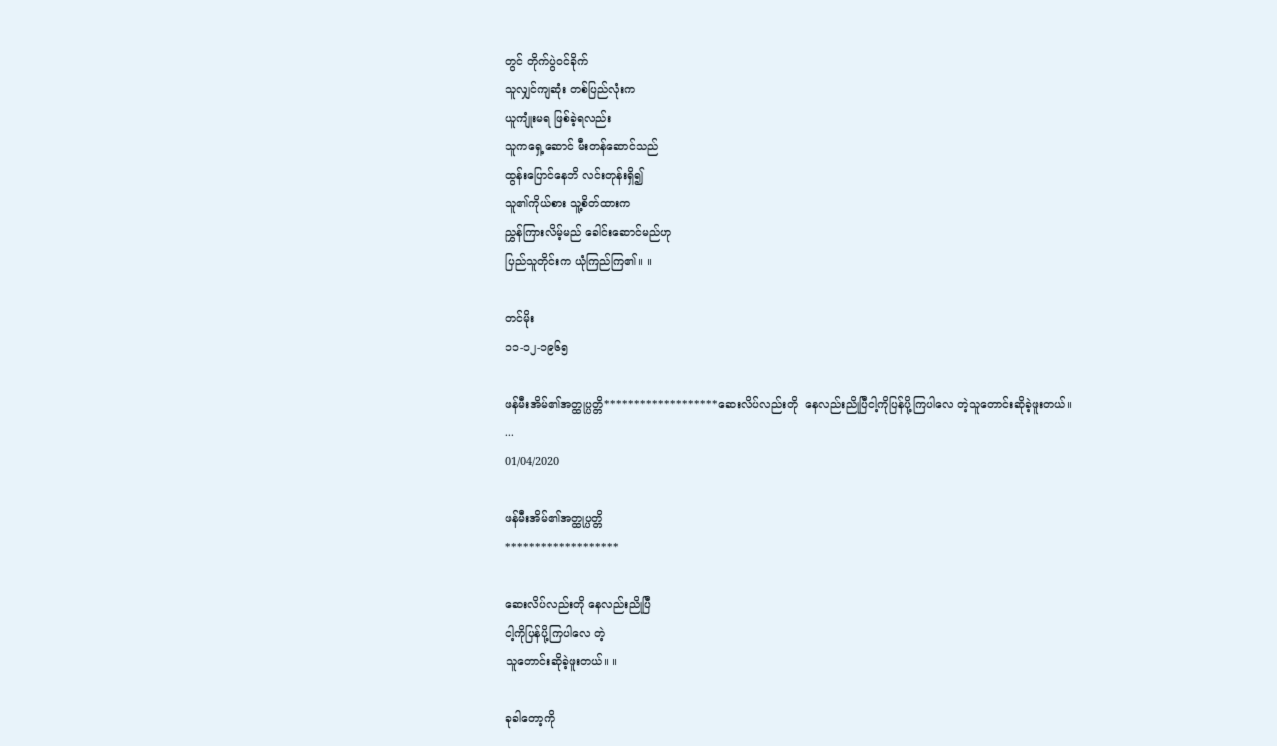တွင် တိုက်ပွဲဝင်ခိုက်
သူလျှင်ကျဆုံး တစ်ပြည်လုံးက
ယူကျုံးမရ ဖြစ်ခဲ့ရလည်း
သူကရှေ့ဆောင် မီးတန်ဆောင်သည်
ထွန်းပြောင်နေဘိ လင်းတုန်းရှိ၍
သူ၏ကိုယ်စား သူ့စိတ်ထားက
ညွှန်ကြားလိမ့်မည် ခေါင်းဆောင်မည်ဟု
ပြည်သူတိုင်းက ယုံကြည်ကြ၏။ ။

တင်မိုး
၁၁-၁၂-၁၉၆၅

ဖန်မီးအိမ်၏အတ္ထုပ္ပတ္တိ*******************ဆေးလိပ်လည်းတို  နေလည်းညိုပြီငါ့ကိုပြန်ပို့ကြပါလေ တဲ့သူတောင်းဆိုခဲ့ဖူးတယ်။     ...
01/04/2020

ဖန်မီးအိမ်၏အတ္ထုပ္ပတ္တိ
*******************

ဆေးလိပ်လည်းတို နေလည်းညိုပြီ
ငါ့ကိုပြန်ပို့ကြပါလေ တဲ့
သူတောင်းဆိုခဲ့ဖူးတယ်။ ။

ခုခါတော့ကို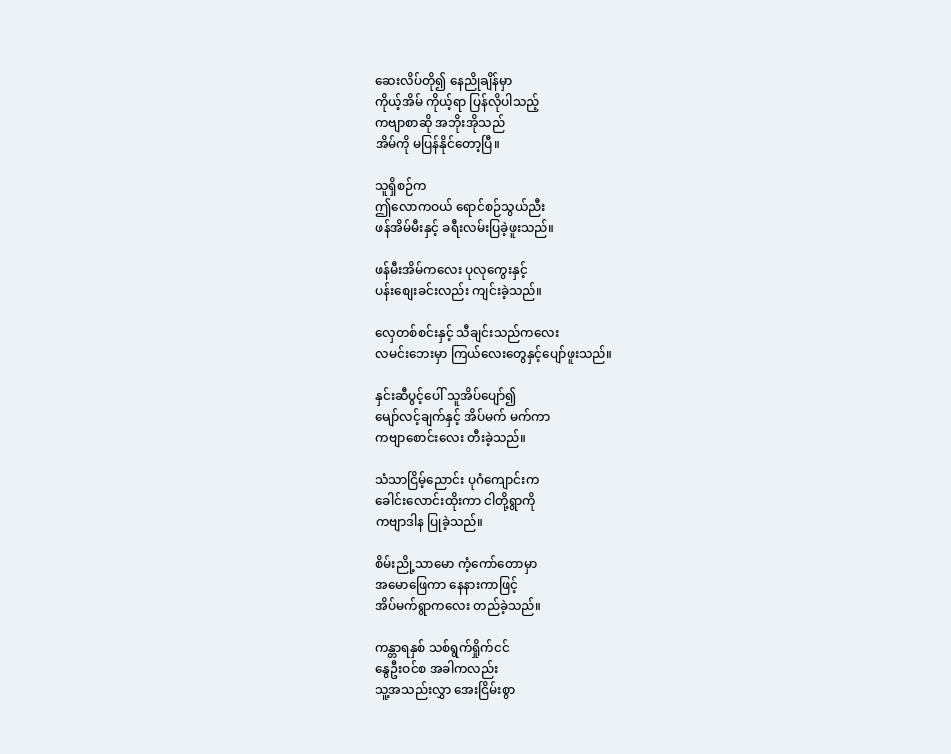ဆေးလိပ်တို၍ နေညိုချိန်မှာ
ကိုယ့်အိမ် ကိုယ့်ရာ ပြန်လိုပါသည့်
ကဗျာစာဆို အဘိုးအိုသည်
အိမ်ကို မပြန်နိုင်တော့ပြီ။

သူရှိစဉ်က
ဤလောကဝယ် ရောင်စဉ်သွယ်ညီး
ဖန်အိမ်မီးနှင့် ခရီးလမ်းပြခဲ့ဖူးသည်။

ဖန်မီးအိမ်ကလေး ပုလုကွေးနှင့်
ပန်းစျေးခင်းလည်း ကျင်းခဲ့သည်။

လှေတစ်စင်းနှင့် သီချင်းသည်ကလေး
လမင်းဘေးမှာ ကြယ်လေးတွေနှင့်ပျော်ဖူးသည်။

နှင်းဆီပွင့်ပေါ် သူအိပ်ပျော်၍
မျော်လင့်ချက်နှင့် အိပ်မက် မက်ကာ
ကဗျာစောင်းလေး တီးခဲ့သည်။

သံသာငြိမ့်ညောင်း ပုဂံကျောင်းက
ခေါင်းလောင်းထိုးကာ ငါတို့ရွာကို
ကဗျာဒါန ပြုခဲ့သည်။

စိမ်းညို့သာမော ကံ့ကော်တောမှာ
အမောဖြေကာ နေနားကာဖြင့်
အိပ်မက်ရွာကလေး တည်ခဲ့သည်။

ကန္တာရနှစ် သစ်ရွက်ရှိုက်ငင်
နွေဦးဝင်စ အခါကလည်း
သူ့အသည်းလွှာ အေးငြိမ်းစွာ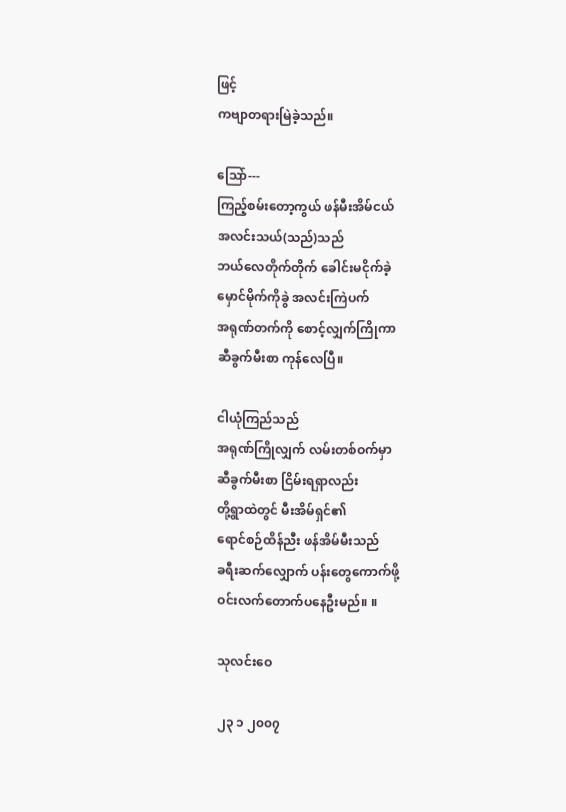ဖြင့်
ကဗျာတရားမြဲခဲ့သည်။

သြော်---
ကြည့်စမ်းတော့ကွယ် ဖန်မီးအိမ်ငယ်
အလင်းသယ်(သည်)သည်
ဘယ်လေတိုက်တိုက် ခေါင်းမငိုက်ခဲ့
မှောင်မိုက်ကိုခွဲ အလင်းကြဲပက်
အရုဏ်တက်ကို စောင့်လျှက်ကြိုကာ
ဆီခွက်မီးစာ ကုန်လေပြီ။

ငါယုံကြည်သည်
အရုဏ်ကြိုလျှက် လမ်းတစ်ဝက်မှာ
ဆီခွက်မီးစာ ငြိမ်းရရှာလည်း
တို့ရွာထဲတွင် မီးအိမ်ရှင်၏
ရောင်စဉ်ထိန်ညီး ဖန်အိမ်မီးသည်
ခရီးဆက်လျှောက် ပန်းတွေကောက်ဖို့
ဝင်းလက်တောက်ပနေဦးမည်။ ။

သုလင်းဝေ

၂၃ ၁ ၂၀၀၇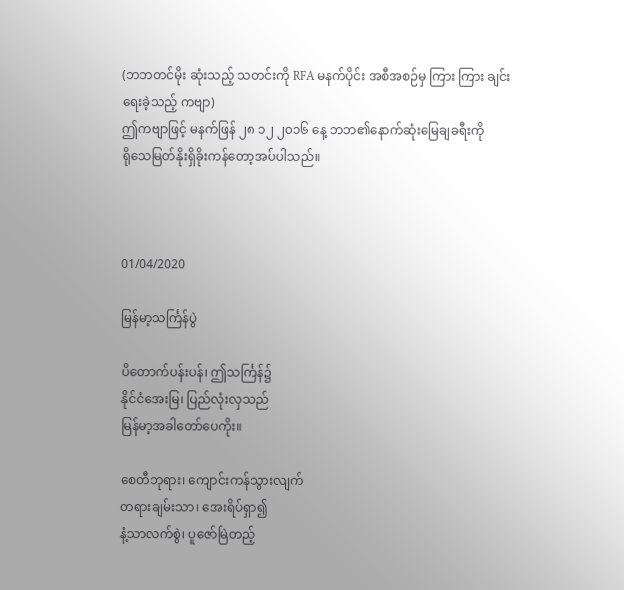(ဘဘတင်မိုး ဆုံးသည့် သတင်းကို RFA မနက်ပိုင်း အစီအစဉ်မှ ကြား ကြား ချင်း
ရေးခဲ့သည့် ကဗျာ)
ဤကဗျာဖြင့် မနက်ဖြန် ၂၈ ၁၂ ၂၀၁၆ နေ့ ဘဘ၏နောက်ဆုံးမြေချခရီးကို
ရိုသေမြတ်နိုးရှိခိုးကန်တော့အပ်ပါသည်။



01/04/2020

မြန်မာ့သင်္ကြန်ပွဲ

ပိတောက်ပန်းပန်၊ ဤသင်္ကြန်၌
နိုင်ငံအေးမြ၊ ပြည်လုံးလှသည်
မြန်မာ့အခါတော်ပေကိုး။

စေတီဘုရား၊ ကျောင်းကန်သွားလျက်
တရားချမ်းသာ၊ အေးရိပ်ရှာ၍
နံ့သာလက်စွဲ၊ ပူဇော်မြဲတည့်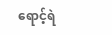ရောင့်ရဲ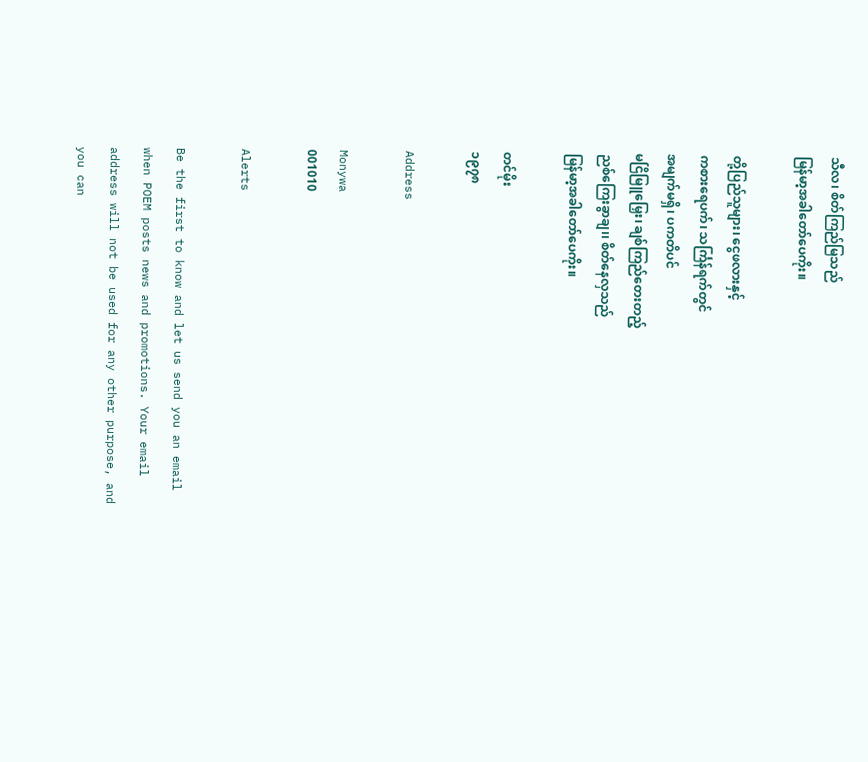သီလ၊ စိတ်ကြည်မြသည်
မြန်မာ့အခါတော်ပေကိုး။

တို့ပြည်သူများ၊ ငွေဖလားနှင့်
ကစားရေပက်၊ သင်္ကြန်ရက်တွင်
အမျက်မရှိ၊ ပကတိပင်
မငြိမြူမြှေး၊ ချစ်ကြည်တေးတည့်
ညစ်ကြေးခွာချ၊၊ စိတ်နေလှသည်
မြန်မာ့အခါတော်ပေကိုး။

တင်မိုး
၁၉၇၈

Address

Monywa
001010

Alerts

Be the first to know and let us send you an email when POEM posts news and promotions. Your email address will not be used for any other purpose, and you can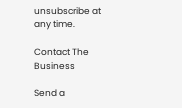unsubscribe at any time.

Contact The Business

Send a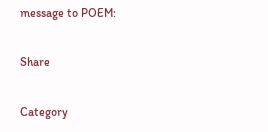message to POEM:

Share

Category